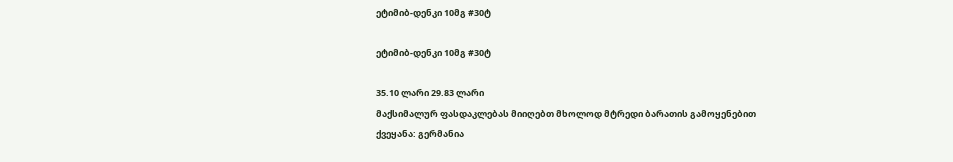ეტიმიბ-დენკი 10მგ #30ტ

ეტიმიბ-დენკი 10მგ #30ტ

35.10 ლარი 29.83 ლარი
მაქსიმალურ ფასდაკლებას მიიღებთ მხოლოდ მტრედი ბარათის გამოყენებით
ქვეყანა: გერმანია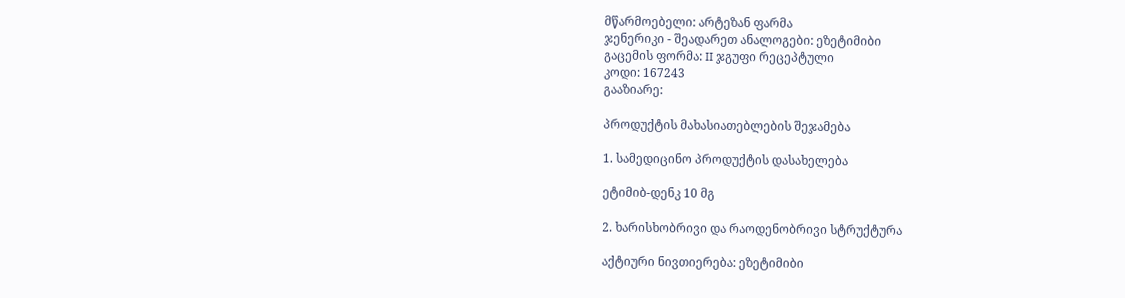მწარმოებელი: არტეზან ფარმა
ჯენერიკი - შეადარეთ ანალოგები: ეზეტიმიბი
გაცემის ფორმა: II ჯგუფი რეცეპტული
კოდი: 167243
გააზიარე:

პროდუქტის მახასიათებლების შეჯამება

1. სამედიცინო პროდუქტის დასახელება

ეტიმიბ-დენკ 10 მგ

2. ხარისხობრივი და რაოდენობრივი სტრუქტურა

აქტიური ნივთიერება: ეზეტიმიბი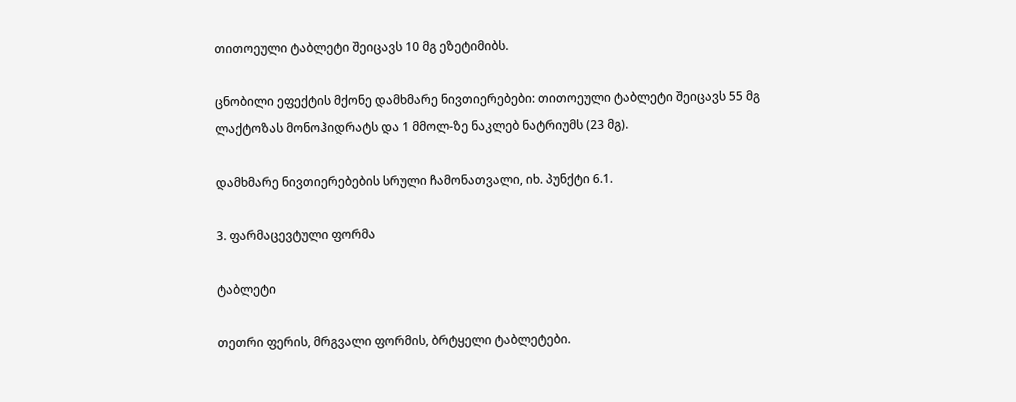თითოეული ტაბლეტი შეიცავს 10 მგ ეზეტიმიბს.

ცნობილი ეფექტის მქონე დამხმარე ნივთიერებები: თითოეული ტაბლეტი შეიცავს 55 მგ ლაქტოზას მონოჰიდრატს და 1 მმოლ-ზე ნაკლებ ნატრიუმს (23 მგ).

დამხმარე ნივთიერებების სრული ჩამონათვალი, იხ. პუნქტი 6.1.

3. ფარმაცევტული ფორმა

ტაბლეტი

თეთრი ფერის, მრგვალი ფორმის, ბრტყელი ტაბლეტები.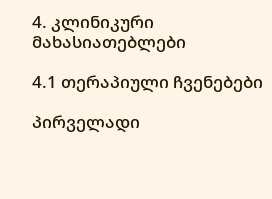4. კლინიკური მახასიათებლები

4.1 თერაპიული ჩვენებები

პირველადი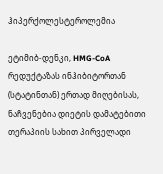ჰიპერქოლესტეროლემია

ეტიმიბ-დენკი, HMG-CoA რედუქტაზას ინჰიბიტორთან (სტატინთან) ერთად მიღებისას, ნაჩვენებია დიეტის დამატებითი თერაპიის სახით პირველადი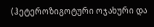(ჰეტეროზიგოტური ოჯახური და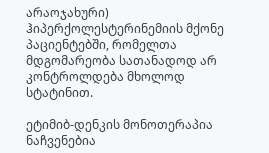არაოჯახური) ჰიპერქოლესტერინემიის მქონე პაციენტებში, რომელთა მდგომარეობა სათანადოდ არ კონტროლდება მხოლოდ სტატინით.

ეტიმიბ-დენკის მონოთერაპია ნაჩვენებია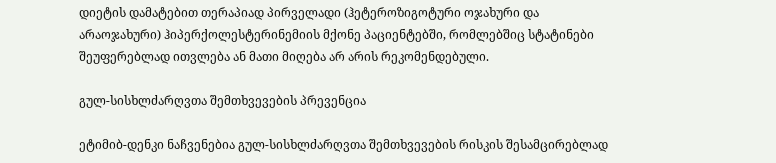დიეტის დამატებით თერაპიად პირველადი (ჰეტეროზიგოტური ოჯახური და არაოჯახური) ჰიპერქოლესტერინემიის მქონე პაციენტებში, რომლებშიც სტატინები შეუფერებლად ითვლება ან მათი მიღება არ არის რეკომენდებული.

გულ-სისხლძარღვთა შემთხვევების პრევენცია

ეტიმიბ-დენკი ნაჩვენებია გულ-სისხლძარღვთა შემთხვევების რისკის შესამცირებლად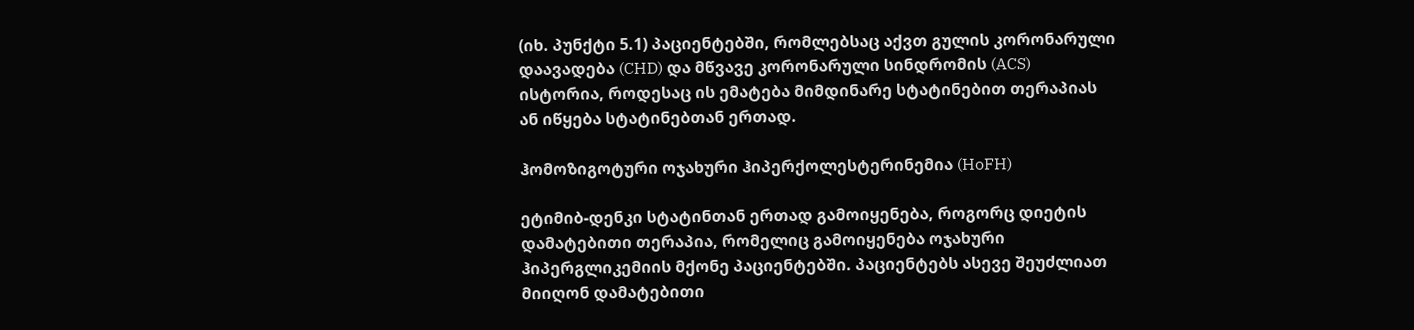(იხ. პუნქტი 5.1) პაციენტებში, რომლებსაც აქვთ გულის კორონარული დაავადება (CHD) და მწვავე კორონარული სინდრომის (ACS) ისტორია, როდესაც ის ემატება მიმდინარე სტატინებით თერაპიას ან იწყება სტატინებთან ერთად.

ჰომოზიგოტური ოჯახური ჰიპერქოლესტერინემია (HoFH)

ეტიმიბ-დენკი სტატინთან ერთად გამოიყენება, როგორც დიეტის დამატებითი თერაპია, რომელიც გამოიყენება ოჯახური ჰიპერგლიკემიის მქონე პაციენტებში. პაციენტებს ასევე შეუძლიათ მიიღონ დამატებითი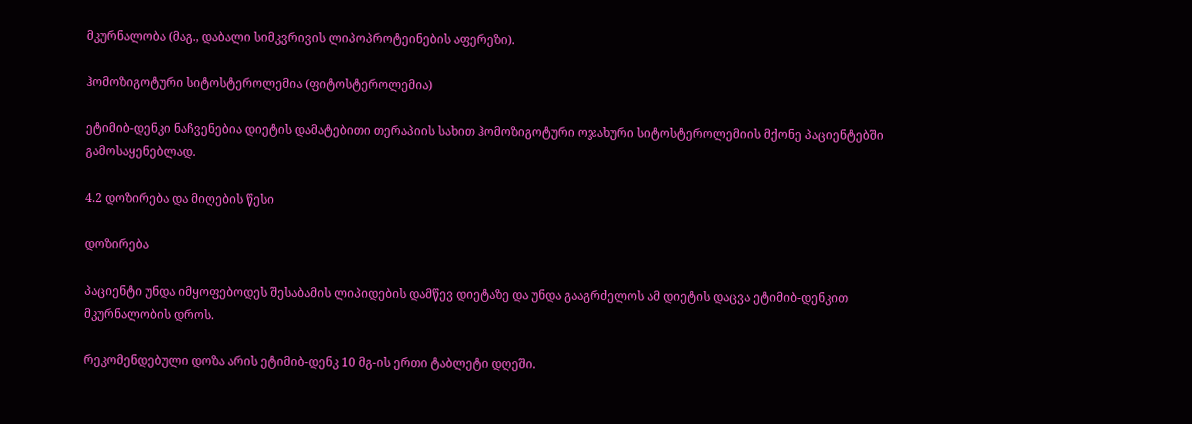მკურნალობა (მაგ., დაბალი სიმკვრივის ლიპოპროტეინების აფერეზი).

ჰომოზიგოტური სიტოსტეროლემია (ფიტოსტეროლემია)

ეტიმიბ-დენკი ნაჩვენებია დიეტის დამატებითი თერაპიის სახით ჰომოზიგოტური ოჯახური სიტოსტეროლემიის მქონე პაციენტებში გამოსაყენებლად.

4.2 დოზირება და მიღების წესი

დოზირება

პაციენტი უნდა იმყოფებოდეს შესაბამის ლიპიდების დამწევ დიეტაზე და უნდა გააგრძელოს ამ დიეტის დაცვა ეტიმიბ-დენკით მკურნალობის დროს.

რეკომენდებული დოზა არის ეტიმიბ-დენკ 10 მგ-ის ერთი ტაბლეტი დღეში.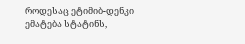როდესაც ეტიმიბ-დენკი ემატება სტატინს,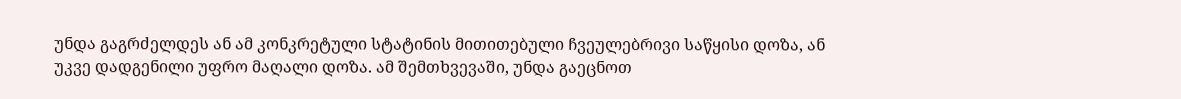უნდა გაგრძელდეს ან ამ კონკრეტული სტატინის მითითებული ჩვეულებრივი საწყისი დოზა, ან უკვე დადგენილი უფრო მაღალი დოზა. ამ შემთხვევაში, უნდა გაეცნოთ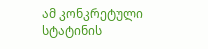ამ კონკრეტული სტატინის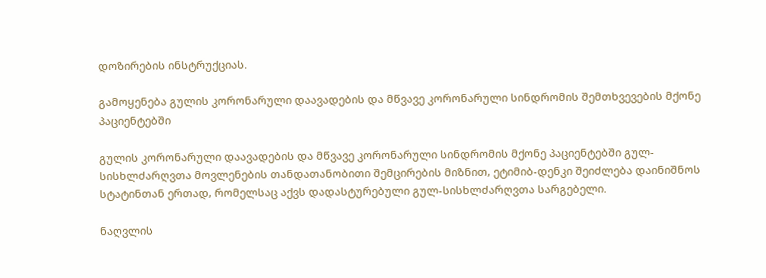დოზირების ინსტრუქციას.

გამოყენება გულის კორონარული დაავადების და მწვავე კორონარული სინდრომის შემთხვევების მქონე პაციენტებში

გულის კორონარული დაავადების და მწვავე კორონარული სინდრომის მქონე პაციენტებში გულ-სისხლძარღვთა მოვლენების თანდათანობითი შემცირების მიზნით, ეტიმიბ-დენკი შეიძლება დაინიშნოს სტატინთან ერთად, რომელსაც აქვს დადასტურებული გულ-სისხლძარღვთა სარგებელი.

ნაღვლის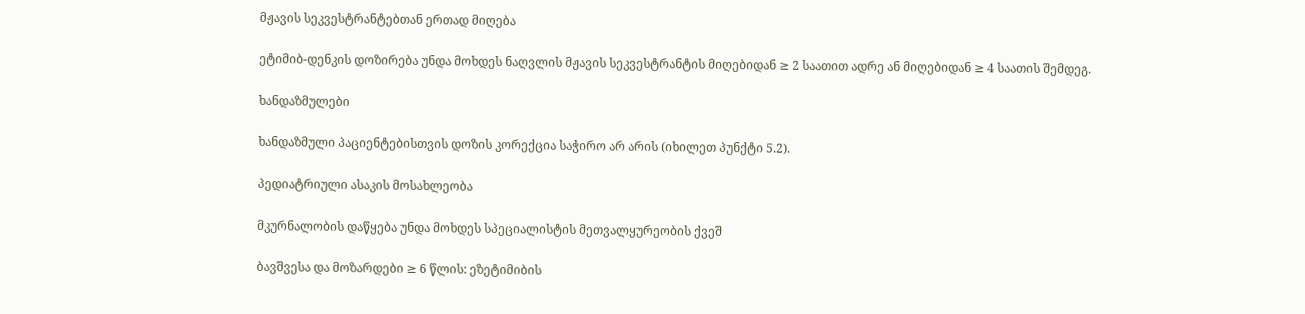მჟავის სეკვესტრანტებთან ერთად მიღება

ეტიმიბ-დენკის დოზირება უნდა მოხდეს ნაღვლის მჟავის სეკვესტრანტის მიღებიდან ≥ 2 საათით ადრე ან მიღებიდან ≥ 4 საათის შემდეგ.

ხანდაზმულები

ხანდაზმული პაციენტებისთვის დოზის კორექცია საჭირო არ არის (იხილეთ პუნქტი 5.2).

პედიატრიული ასაკის მოსახლეობა

მკურნალობის დაწყება უნდა მოხდეს სპეციალისტის მეთვალყურეობის ქვეშ

ბავშვესა და მოზარდები ≥ 6 წლის: ეზეტიმიბის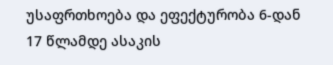უსაფრთხოება და ეფექტურობა 6-დან 17 წლამდე ასაკის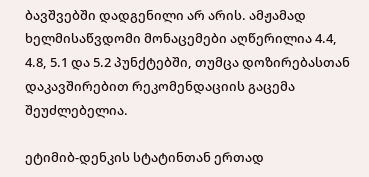ბავშვებში დადგენილი არ არის. ამჟამად ხელმისაწვდომი მონაცემები აღწერილია 4.4, 4.8, 5.1 და 5.2 პუნქტებში, თუმცა დოზირებასთან დაკავშირებით რეკომენდაციის გაცემა შეუძლებელია.

ეტიმიბ-დენკის სტატინთან ერთად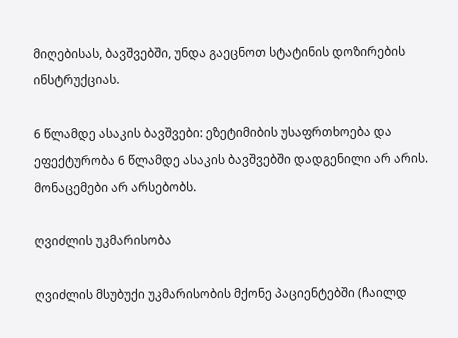მიღებისას, ბავშვებში, უნდა გაეცნოთ სტატინის დოზირების ინსტრუქციას.

6 წლამდე ასაკის ბავშვები: ეზეტიმიბის უსაფრთხოება და ეფექტურობა 6 წლამდე ასაკის ბავშვებში დადგენილი არ არის. მონაცემები არ არსებობს.

ღვიძლის უკმარისობა

ღვიძლის მსუბუქი უკმარისობის მქონე პაციენტებში (ჩაილდ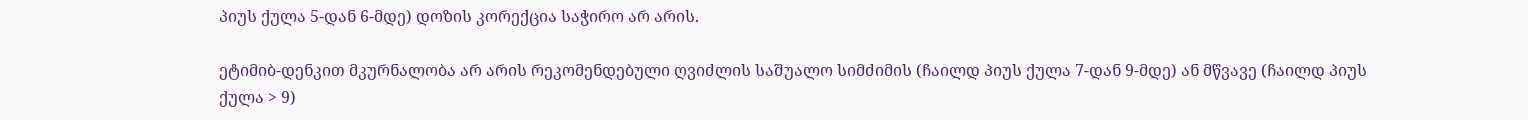პიუს ქულა 5-დან 6-მდე) დოზის კორექცია საჭირო არ არის.

ეტიმიბ-დენკით მკურნალობა არ არის რეკომენდებული ღვიძლის საშუალო სიმძიმის (ჩაილდ პიუს ქულა 7-დან 9-მდე) ან მწვავე (ჩაილდ პიუს ქულა > 9)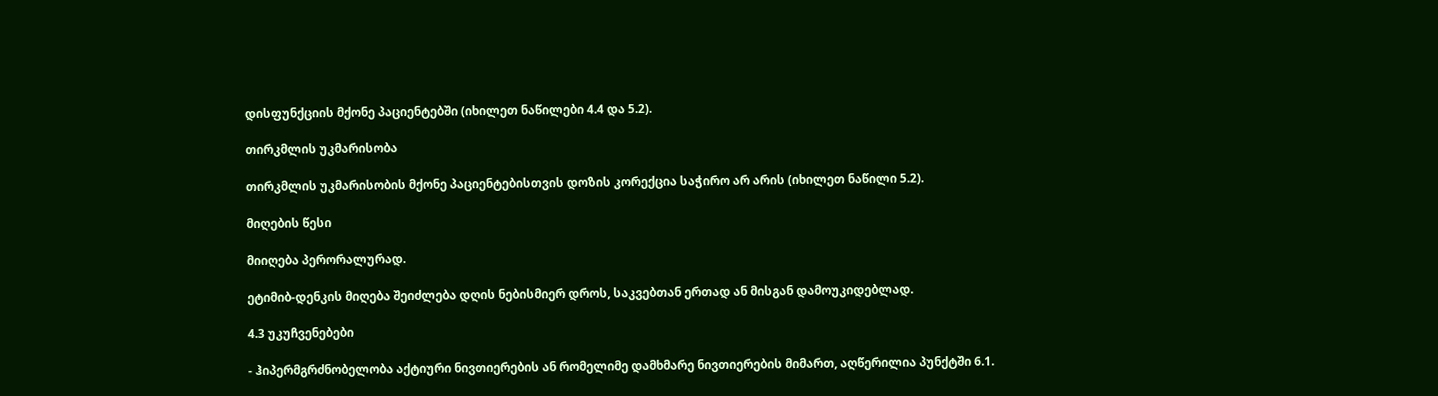დისფუნქციის მქონე პაციენტებში (იხილეთ ნაწილები 4.4 და 5.2).

თირკმლის უკმარისობა

თირკმლის უკმარისობის მქონე პაციენტებისთვის დოზის კორექცია საჭირო არ არის (იხილეთ ნაწილი 5.2).

მიღების წესი

მიიღება პერორალურად.

ეტიმიბ-დენკის მიღება შეიძლება დღის ნებისმიერ დროს, საკვებთან ერთად ან მისგან დამოუკიდებლად.

4.3 უკუჩვენებები

- ჰიპერმგრძნობელობა აქტიური ნივთიერების ან რომელიმე დამხმარე ნივთიერების მიმართ, აღწერილია პუნქტში 6.1.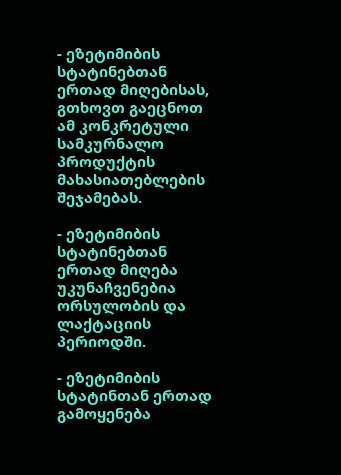- ეზეტიმიბის სტატინებთან ერთად მიღებისას, გთხოვთ გაეცნოთ ამ კონკრეტული სამკურნალო პროდუქტის მახასიათებლების შეჯამებას.

- ეზეტიმიბის სტატინებთან ერთად მიღება უკუნაჩვენებია ორსულობის და ლაქტაციის პერიოდში.

- ეზეტიმიბის სტატინთან ერთად გამოყენება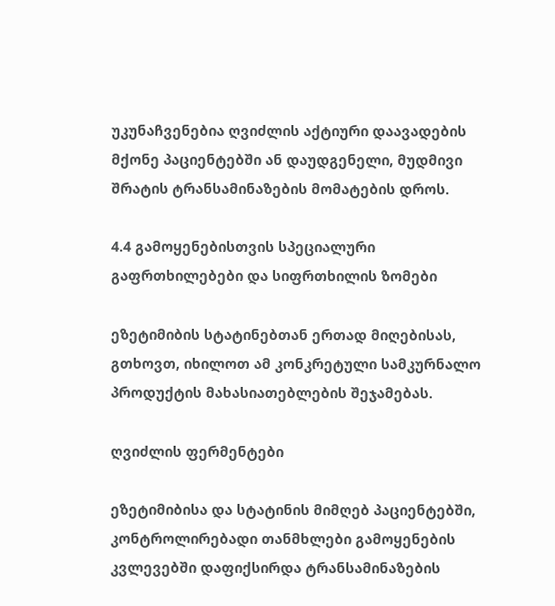უკუნაჩვენებია ღვიძლის აქტიური დაავადების მქონე პაციენტებში ან დაუდგენელი, მუდმივი შრატის ტრანსამინაზების მომატების დროს.

4.4 გამოყენებისთვის სპეციალური გაფრთხილებები და სიფრთხილის ზომები

ეზეტიმიბის სტატინებთან ერთად მიღებისას, გთხოვთ, იხილოთ ამ კონკრეტული სამკურნალო პროდუქტის მახასიათებლების შეჯამებას.

ღვიძლის ფერმენტები

ეზეტიმიბისა და სტატინის მიმღებ პაციენტებში, კონტროლირებადი თანმხლები გამოყენების კვლევებში დაფიქსირდა ტრანსამინაზების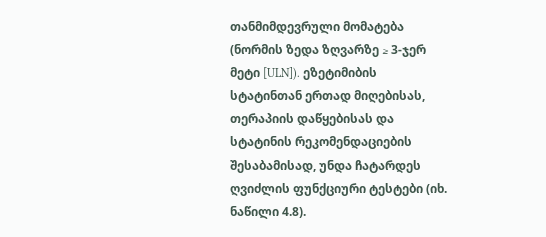თანმიმდევრული მომატება (ნორმის ზედა ზღვარზე ≥ 3-ჯერ მეტი [ULN]). ეზეტიმიბის სტატინთან ერთად მიღებისას, თერაპიის დაწყებისას და სტატინის რეკომენდაციების შესაბამისად, უნდა ჩატარდეს ღვიძლის ფუნქციური ტესტები (იხ. ნაწილი 4.8).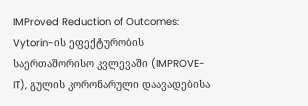IMProved Reduction of Outcomes: Vytorin-ის ეფექტურობის საერთაშორისო კვლევაში (IMPROVE-IT), გულის კორონარული დაავადებისა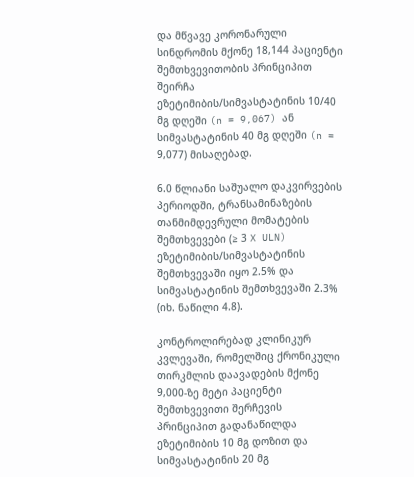და მწვავე კორონარული სინდრომის მქონე 18,144 პაციენტი შემთხვევითობის პრინციპით შეირჩა ეზეტიმიბის/სიმვასტატინის 10/40 მგ დღეში (n = 9,067) ან სიმვასტატინის 40 მგ დღეში (n = 9,077) მისაღებად.

6.0 წლიანი საშუალო დაკვირვების პერიოდში, ტრანსამინაზების თანმიმდევრული მომატების შემთხვევები (≥ 3 X ULN) ეზეტიმიბის/სიმვასტატინის შემთხვევაში იყო 2.5% და სიმვასტატინის შემთხვევაში 2.3% (იხ. ნაწილი 4.8).

კონტროლირებად კლინიკურ კვლევაში, რომელშიც ქრონიკული თირკმლის დაავადების მქონე 9,000-ზე მეტი პაციენტი შემთხვევითი შერჩევის პრინციპით გადანაწილდა ეზეტიმიბის 10 მგ დოზით და სიმვასტატინის 20 მგ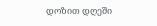დოზით დღეში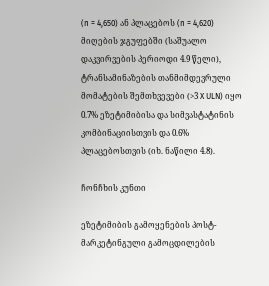(n = 4,650) ან პლაცებოს (n = 4,620) მიღების ჯგუფებში (საშუალო დაკვირვების პერიოდი 4.9 წელი), ტრანსამინაზების თანმიმდევრული მომატების შემთხვევები (>3 X ULN) იყო 0.7% ეზეტიმიბისა და სიმვასტატინის კომბინაციისთვის და 0.6% პლაცებოსთვის (იხ. ნაწილი 4.8).

ჩონჩხის კუნთი

ეზეტიმიბის გამოყენების პოსტ-მარკეტინგული გამოცდილების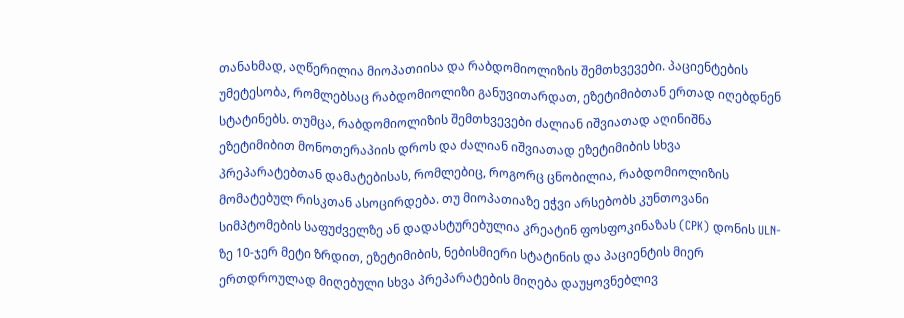თანახმად, აღწერილია მიოპათიისა და რაბდომიოლიზის შემთხვევები. პაციენტების უმეტესობა, რომლებსაც რაბდომიოლიზი განუვითარდათ, ეზეტიმიბთან ერთად იღებდნენ სტატინებს. თუმცა, რაბდომიოლიზის შემთხვევები ძალიან იშვიათად აღინიშნა ეზეტიმიბით მონოთერაპიის დროს და ძალიან იშვიათად ეზეტიმიბის სხვა პრეპარატებთან დამატებისას, რომლებიც, როგორც ცნობილია, რაბდომიოლიზის მომატებულ რისკთან ასოცირდება. თუ მიოპათიაზე ეჭვი არსებობს კუნთოვანი სიმპტომების საფუძველზე ან დადასტურებულია კრეატინ ფოსფოკინაზას (CPK) დონის ULN-ზე 10-ჯერ მეტი ზრდით, ეზეტიმიბის, ნებისმიერი სტატინის და პაციენტის მიერ ერთდროულად მიღებული სხვა პრეპარატების მიღება დაუყოვნებლივ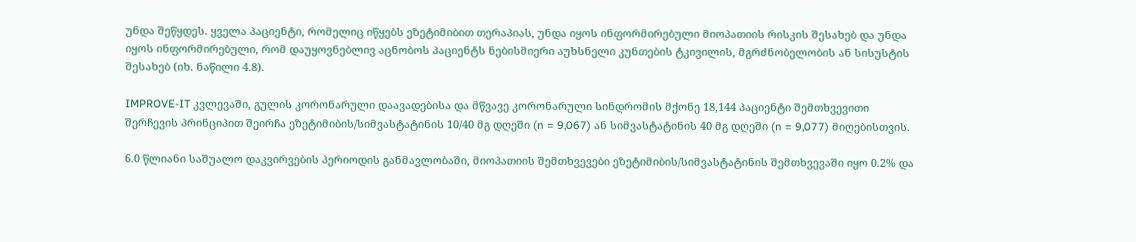უნდა შეწყდეს. ყველა პაციენტი, რომელიც იწყებს ეზეტიმიბით თერაპიას, უნდა იყოს ინფორმირებული მიოპათიის რისკის შესახებ და უნდა იყოს ინფორმირებული, რომ დაუყოვნებლივ აცნობოს პაციენტს ნებისმიერი აუხსნელი კუნთების ტკივილის, მგრძნობელობის ან სისუსტის შესახებ (იხ. ნაწილი 4.8).

IMPROVE-IT კვლევაში, გულის კორონარული დაავადებისა და მწვავე კორონარული სინდრომის მქონე 18,144 პაციენტი შემთხვევითი შერჩევის პრინციპით შეირჩა ეზეტიმიბის/სიმვასტატინის 10/40 მგ დღეში (n = 9,067) ან სიმვასტატინის 40 მგ დღეში (n = 9,077) მიღებისთვის.

6.0 წლიანი საშუალო დაკვირვების პერიოდის განმავლობაში, მიოპათიის შემთხვევები ეზეტიმიბის/სიმვასტატინის შემთხვევაში იყო 0.2% და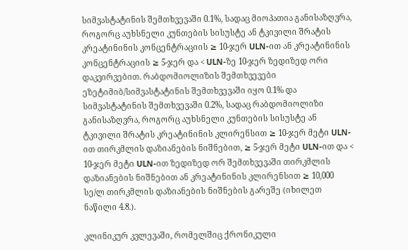სიმვასტატინის შემთხვევაში 0.1%, სადაც მიოპათია განისაზღვრა, როგორც აუხსნელი კუნთების სისუსტე ან ტკივილი შრატის კრეატინინის კონცენტრაციის ≥ 10-ჯერ ULN-ით ან კრეატინინის კონცენტრაციის ≥ 5-ჯერ და < ULN-ზე 10-ჯერ ზედიზედ ორი დაკვირვებით. რაბდომიოლიზის შემთხვევები ეზეტიმიბ/სიმვასტატინის შემთხვევაში იყო 0.1% და სიმვასტატინის შემთხვევაში 0.2%, სადაც რაბდომიოლიზი განისაზღვრა, როგორც აუხსნელი კუნთების სისუსტე ან ტკივილი შრატის კრეატინინის კლირენსით ≥ 10-ჯერ მეტი ULN-ით თირკმლის დაზიანების ნიშნებით, ≥ 5-ჯერ მეტი ULN-ით და < 10-ჯერ მეტი ULN-ით ზედიზედ ორ შემთხვევაში თირკმლის დაზიანების ნიშნებით ან კრეატინინის კლირენსით ≥ 10,000 სე/ლ თირკმლის დაზიანების ნიშნების გარეშე (იხილეთ ნაწილი 4.8.).

კლინიკურ კვლევაში, რომელშიც ქრონიკული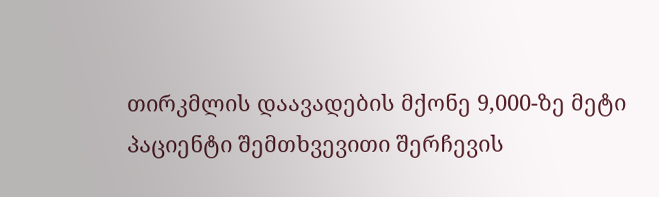თირკმლის დაავადების მქონე 9,000-ზე მეტი პაციენტი შემთხვევითი შერჩევის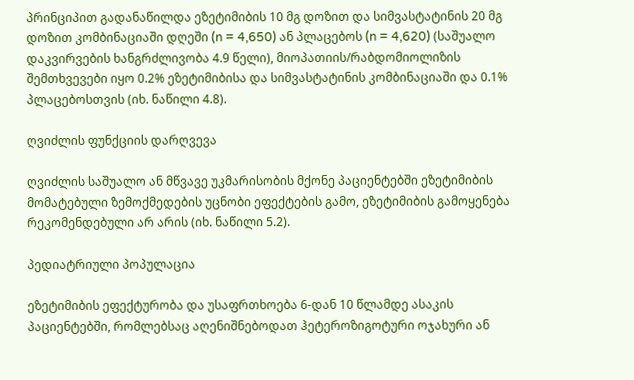პრინციპით გადანაწილდა ეზეტიმიბის 10 მგ დოზით და სიმვასტატინის 20 მგ დოზით კომბინაციაში დღეში (n = 4,650) ან პლაცებოს (n = 4,620) (საშუალო დაკვირვების ხანგრძლივობა 4.9 წელი), მიოპათიის/რაბდომიოლიზის შემთხვევები იყო 0.2% ეზეტიმიბისა და სიმვასტატინის კომბინაციაში და 0.1% პლაცებოსთვის (იხ. ნაწილი 4.8).

ღვიძლის ფუნქციის დარღვევა

ღვიძლის საშუალო ან მწვავე უკმარისობის მქონე პაციენტებში ეზეტიმიბის მომატებული ზემოქმედების უცნობი ეფექტების გამო, ეზეტიმიბის გამოყენება რეკომენდებული არ არის (იხ. ნაწილი 5.2).

პედიატრიული პოპულაცია

ეზეტიმიბის ეფექტურობა და უსაფრთხოება 6-დან 10 წლამდე ასაკის პაციენტებში, რომლებსაც აღენიშნებოდათ ჰეტეროზიგოტური ოჯახური ან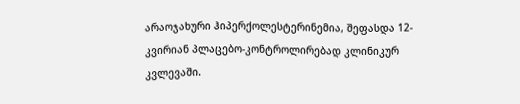არაოჯახური ჰიპერქოლესტერინემია, შეფასდა 12-კვირიან პლაცებო-კონტროლირებად კლინიკურ კვლევაში.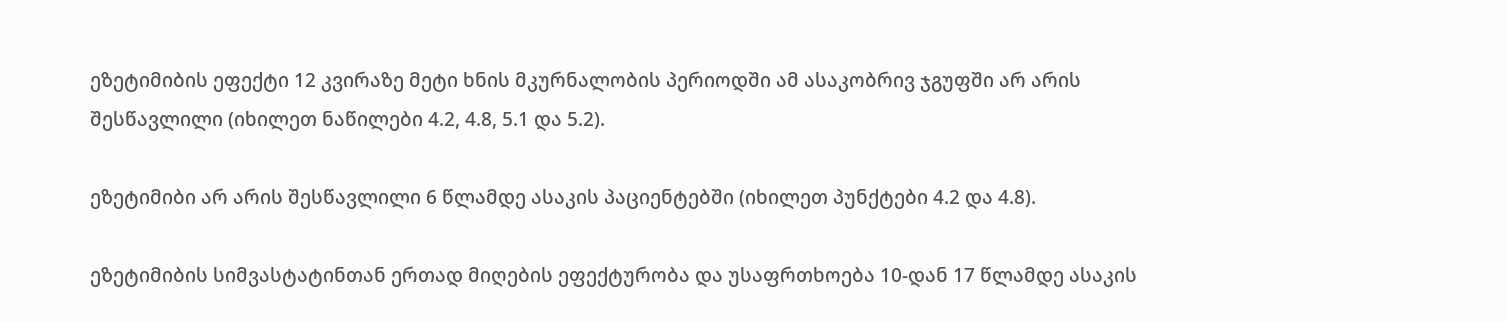ეზეტიმიბის ეფექტი 12 კვირაზე მეტი ხნის მკურნალობის პერიოდში ამ ასაკობრივ ჯგუფში არ არის შესწავლილი (იხილეთ ნაწილები 4.2, 4.8, 5.1 და 5.2).

ეზეტიმიბი არ არის შესწავლილი 6 წლამდე ასაკის პაციენტებში (იხილეთ პუნქტები 4.2 და 4.8).

ეზეტიმიბის სიმვასტატინთან ერთად მიღების ეფექტურობა და უსაფრთხოება 10-დან 17 წლამდე ასაკის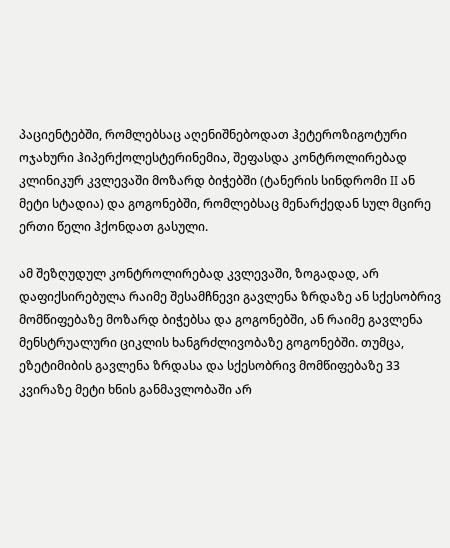პაციენტებში, რომლებსაც აღენიშნებოდათ ჰეტეროზიგოტური ოჯახური ჰიპერქოლესტერინემია, შეფასდა კონტროლირებად კლინიკურ კვლევაში მოზარდ ბიჭებში (ტანერის სინდრომი II ან მეტი სტადია) და გოგონებში, რომლებსაც მენარქედან სულ მცირე ერთი წელი ჰქონდათ გასული.

ამ შეზღუდულ კონტროლირებად კვლევაში, ზოგადად, არ დაფიქსირებულა რაიმე შესამჩნევი გავლენა ზრდაზე ან სქესობრივ მომწიფებაზე მოზარდ ბიჭებსა და გოგონებში, ან რაიმე გავლენა მენსტრუალური ციკლის ხანგრძლივობაზე გოგონებში. თუმცა, ეზეტიმიბის გავლენა ზრდასა და სქესობრივ მომწიფებაზე 33 კვირაზე მეტი ხნის განმავლობაში არ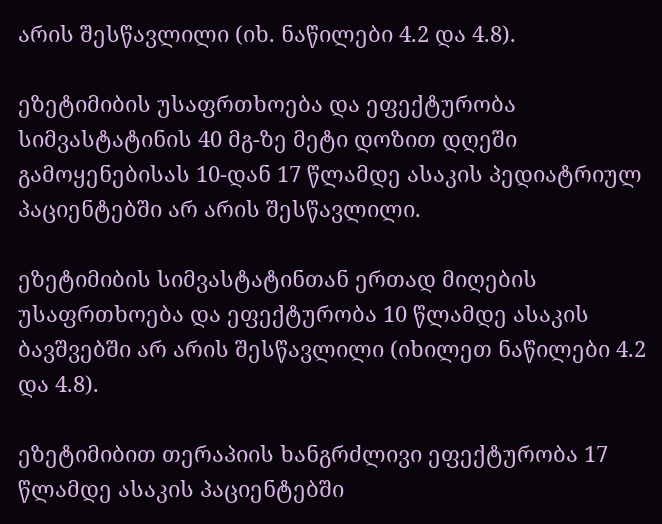არის შესწავლილი (იხ. ნაწილები 4.2 და 4.8).

ეზეტიმიბის უსაფრთხოება და ეფექტურობა სიმვასტატინის 40 მგ-ზე მეტი დოზით დღეში გამოყენებისას 10-დან 17 წლამდე ასაკის პედიატრიულ პაციენტებში არ არის შესწავლილი.

ეზეტიმიბის სიმვასტატინთან ერთად მიღების უსაფრთხოება და ეფექტურობა 10 წლამდე ასაკის ბავშვებში არ არის შესწავლილი (იხილეთ ნაწილები 4.2 და 4.8).

ეზეტიმიბით თერაპიის ხანგრძლივი ეფექტურობა 17 წლამდე ასაკის პაციენტებში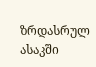ზრდასრულ ასაკში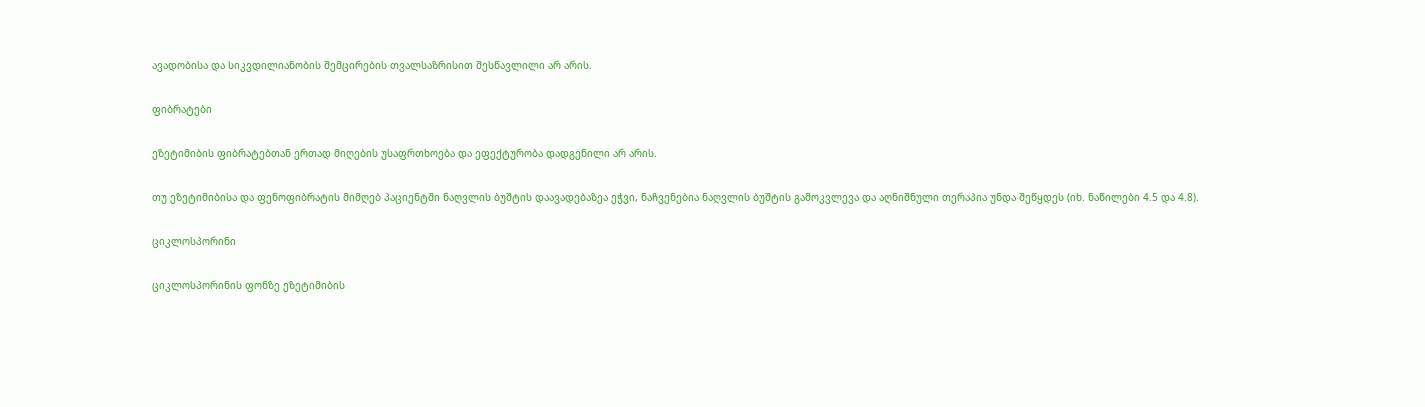ავადობისა და სიკვდილიანობის შემცირების თვალსაზრისით შესწავლილი არ არის.

ფიბრატები

ეზეტიმიბის ფიბრატებთან ერთად მიღების უსაფრთხოება და ეფექტურობა დადგენილი არ არის.

თუ ეზეტიმიბისა და ფენოფიბრატის მიმღებ პაციენტში ნაღვლის ბუშტის დაავადებაზეა ეჭვი, ნაჩვენებია ნაღვლის ბუშტის გამოკვლევა და აღნიშნული თერაპია უნდა შეწყდეს (იხ. ნაწილები 4.5 და 4.8).

ციკლოსპორინი

ციკლოსპორინის ფონზე ეზეტიმიბის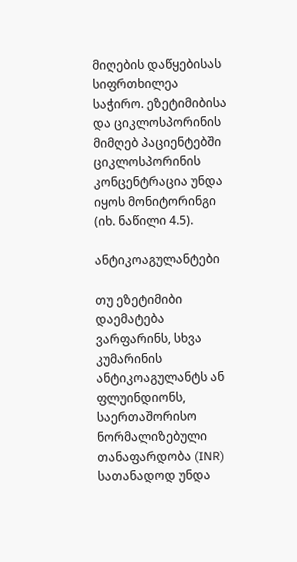მიღების დაწყებისას სიფრთხილეა საჭირო. ეზეტიმიბისა და ციკლოსპორინის მიმღებ პაციენტებში ციკლოსპორინის კონცენტრაცია უნდა იყოს მონიტორინგი (იხ. ნაწილი 4.5).

ანტიკოაგულანტები

თუ ეზეტიმიბი დაემატება ვარფარინს, სხვა კუმარინის ანტიკოაგულანტს ან ფლუინდიონს, საერთაშორისო ნორმალიზებული თანაფარდობა (INR) სათანადოდ უნდა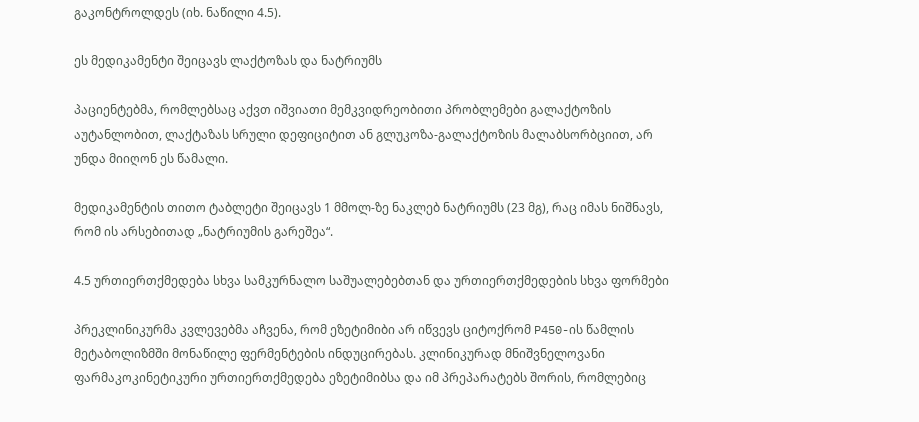გაკონტროლდეს (იხ. ნაწილი 4.5).

ეს მედიკამენტი შეიცავს ლაქტოზას და ნატრიუმს

პაციენტებმა, რომლებსაც აქვთ იშვიათი მემკვიდრეობითი პრობლემები გალაქტოზის აუტანლობით, ლაქტაზას სრული დეფიციტით ან გლუკოზა-გალაქტოზის მალაბსორბციით, არ უნდა მიიღონ ეს წამალი.

მედიკამენტის თითო ტაბლეტი შეიცავს 1 მმოლ-ზე ნაკლებ ნატრიუმს (23 მგ), რაც იმას ნიშნავს, რომ ის არსებითად „ნატრიუმის გარეშეა“.

4.5 ურთიერთქმედება სხვა სამკურნალო საშუალებებთან და ურთიერთქმედების სხვა ფორმები

პრეკლინიკურმა კვლევებმა აჩვენა, რომ ეზეტიმიბი არ იწვევს ციტოქრომ P450-ის წამლის მეტაბოლიზმში მონაწილე ფერმენტების ინდუცირებას. კლინიკურად მნიშვნელოვანი ფარმაკოკინეტიკური ურთიერთქმედება ეზეტიმიბსა და იმ პრეპარატებს შორის, რომლებიც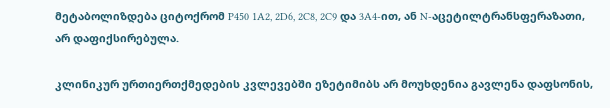მეტაბოლიზდება ციტოქრომ P450 1A2, 2D6, 2C8, 2C9 და 3A4-ით, ან N-აცეტილტრანსფერაზათი, არ დაფიქსირებულა.

კლინიკურ ურთიერთქმედების კვლევებში ეზეტიმიბს არ მოუხდენია გავლენა დაფსონის,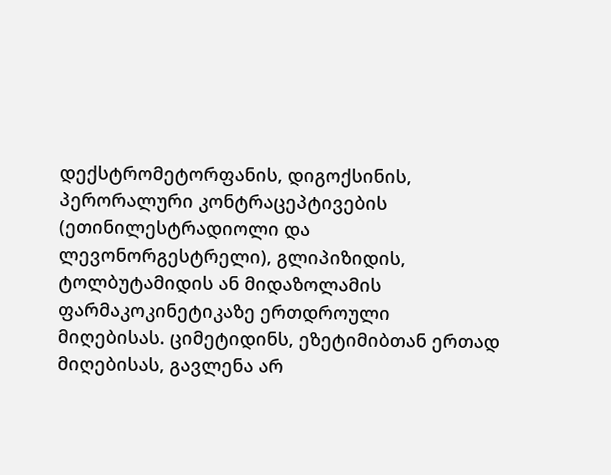დექსტრომეტორფანის, დიგოქსინის, პერორალური კონტრაცეპტივების (ეთინილესტრადიოლი და ლევონორგესტრელი), გლიპიზიდის, ტოლბუტამიდის ან მიდაზოლამის ფარმაკოკინეტიკაზე ერთდროული მიღებისას. ციმეტიდინს, ეზეტიმიბთან ერთად მიღებისას, გავლენა არ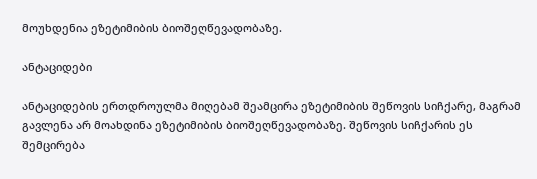მოუხდენია ეზეტიმიბის ბიოშეღწევადობაზე.

ანტაციდები

ანტაციდების ერთდროულმა მიღებამ შეამცირა ეზეტიმიბის შეწოვის სიჩქარე, მაგრამ გავლენა არ მოახდინა ეზეტიმიბის ბიოშეღწევადობაზე. შეწოვის სიჩქარის ეს შემცირება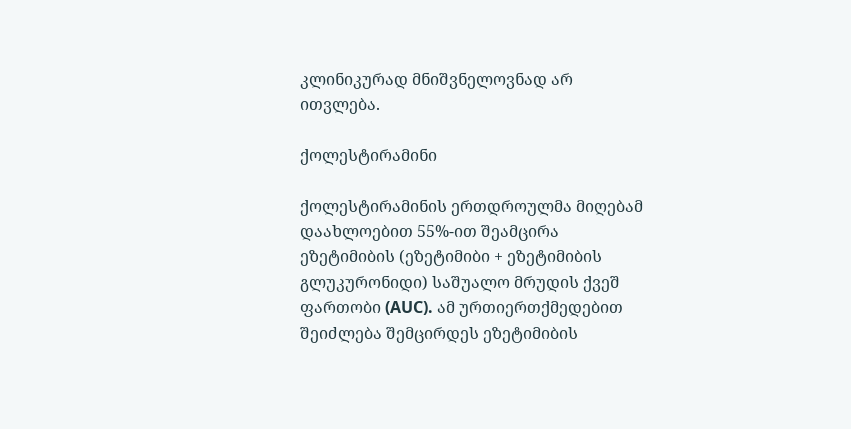კლინიკურად მნიშვნელოვნად არ ითვლება.

ქოლესტირამინი

ქოლესტირამინის ერთდროულმა მიღებამ დაახლოებით 55%-ით შეამცირა ეზეტიმიბის (ეზეტიმიბი + ეზეტიმიბის გლუკურონიდი) საშუალო მრუდის ქვეშ ფართობი (AUC). ამ ურთიერთქმედებით შეიძლება შემცირდეს ეზეტიმიბის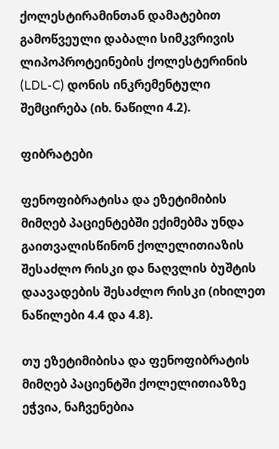ქოლესტირამინთან დამატებით გამოწვეული დაბალი სიმკვრივის ლიპოპროტეინების ქოლესტერინის (LDL-C) დონის ინკრემენტული შემცირება (იხ. ნაწილი 4.2).

ფიბრატები

ფენოფიბრატისა და ეზეტიმიბის მიმღებ პაციენტებში ექიმებმა უნდა გაითვალისწინონ ქოლელითიაზის შესაძლო რისკი და ნაღვლის ბუშტის დაავადების შესაძლო რისკი (იხილეთ ნაწილები 4.4 და 4.8).

თუ ეზეტიმიბისა და ფენოფიბრატის მიმღებ პაციენტში ქოლელითიაზზე ეჭვია, ნაჩვენებია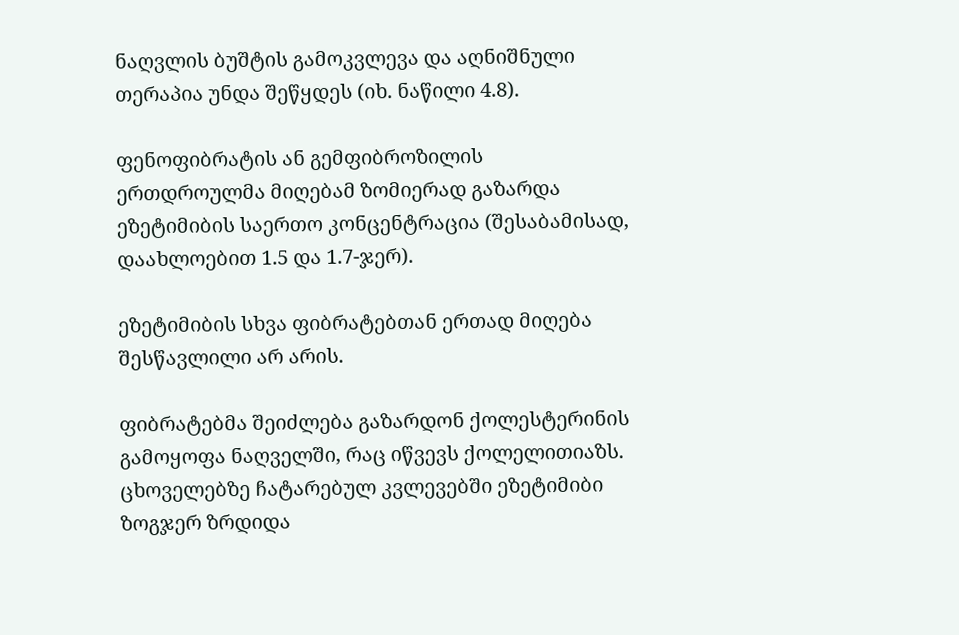ნაღვლის ბუშტის გამოკვლევა და აღნიშნული თერაპია უნდა შეწყდეს (იხ. ნაწილი 4.8).

ფენოფიბრატის ან გემფიბროზილის ერთდროულმა მიღებამ ზომიერად გაზარდა ეზეტიმიბის საერთო კონცენტრაცია (შესაბამისად, დაახლოებით 1.5 და 1.7-ჯერ).

ეზეტიმიბის სხვა ფიბრატებთან ერთად მიღება შესწავლილი არ არის.

ფიბრატებმა შეიძლება გაზარდონ ქოლესტერინის გამოყოფა ნაღველში, რაც იწვევს ქოლელითიაზს. ცხოველებზე ჩატარებულ კვლევებში ეზეტიმიბი ზოგჯერ ზრდიდა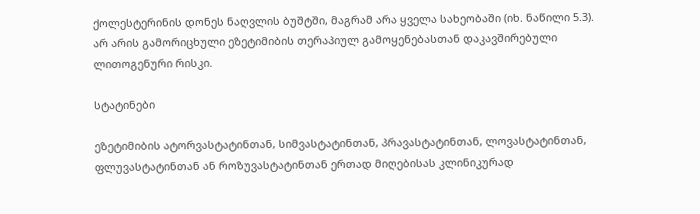ქოლესტერინის დონეს ნაღვლის ბუშტში, მაგრამ არა ყველა სახეობაში (იხ. ნაწილი 5.3). არ არის გამორიცხული ეზეტიმიბის თერაპიულ გამოყენებასთან დაკავშირებული ლითოგენური რისკი.

სტატინები

ეზეტიმიბის ატორვასტატინთან, სიმვასტატინთან, პრავასტატინთან, ლოვასტატინთან, ფლუვასტატინთან ან როზუვასტატინთან ერთად მიღებისას კლინიკურად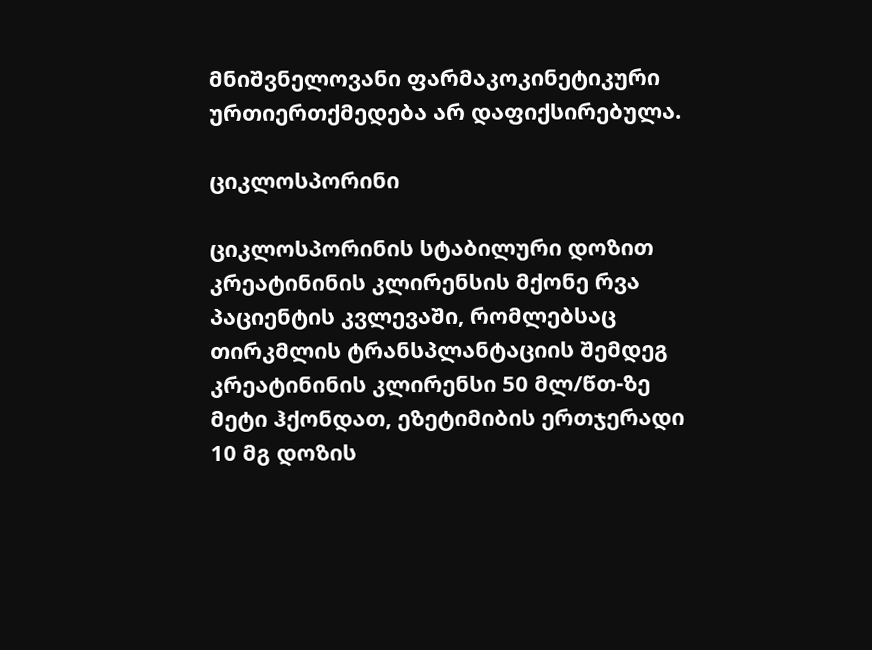მნიშვნელოვანი ფარმაკოკინეტიკური ურთიერთქმედება არ დაფიქსირებულა.

ციკლოსპორინი

ციკლოსპორინის სტაბილური დოზით კრეატინინის კლირენსის მქონე რვა პაციენტის კვლევაში, რომლებსაც თირკმლის ტრანსპლანტაციის შემდეგ კრეატინინის კლირენსი 50 მლ/წთ-ზე მეტი ჰქონდათ, ეზეტიმიბის ერთჯერადი 10 მგ დოზის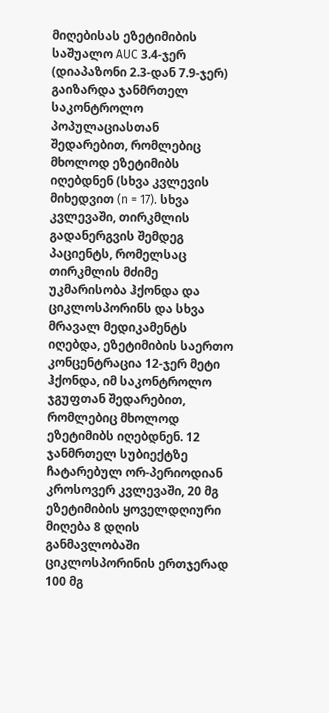მიღებისას ეზეტიმიბის საშუალო AUC 3.4-ჯერ (დიაპაზონი 2.3-დან 7.9-ჯერ) გაიზარდა ჯანმრთელ საკონტროლო პოპულაციასთან შედარებით, რომლებიც მხოლოდ ეზეტიმიბს იღებდნენ (სხვა კვლევის მიხედვით (n = 17). სხვა კვლევაში, თირკმლის გადანერგვის შემდეგ პაციენტს, რომელსაც თირკმლის მძიმე უკმარისობა ჰქონდა და ციკლოსპორინს და სხვა მრავალ მედიკამენტს იღებდა, ეზეტიმიბის საერთო კონცენტრაცია 12-ჯერ მეტი ჰქონდა, იმ საკონტროლო ჯგუფთან შედარებით, რომლებიც მხოლოდ ეზეტიმიბს იღებდნენ. 12 ჯანმრთელ სუბიექტზე ჩატარებულ ორ-პერიოდიან კროსოვერ კვლევაში, 20 მგ ეზეტიმიბის ყოველდღიური მიღება 8 დღის განმავლობაში ციკლოსპორინის ერთჯერად 100 მგ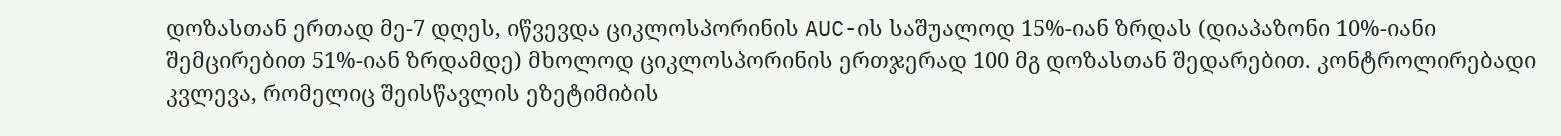დოზასთან ერთად მე-7 დღეს, იწვევდა ციკლოსპორინის AUC-ის საშუალოდ 15%-იან ზრდას (დიაპაზონი 10%-იანი შემცირებით 51%-იან ზრდამდე) მხოლოდ ციკლოსპორინის ერთჯერად 100 მგ დოზასთან შედარებით. კონტროლირებადი კვლევა, რომელიც შეისწავლის ეზეტიმიბის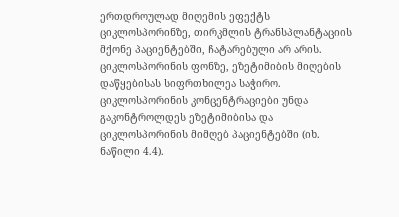ერთდროულად მიღემის ეფექტს ციკლოსპორინზე, თირკმლის ტრანსპლანტაციის მქონე პაციენტებში, ჩატარებული არ არის. ციკლოსპორინის ფონზე, ეზეტიმიბის მიღების დაწყებისას სიფრთხილეა საჭირო. ციკლოსპორინის კონცენტრაციები უნდა გაკონტროლდეს ეზეტიმიბისა და ციკლოსპორინის მიმღებ პაციენტებში (იხ. ნაწილი 4.4).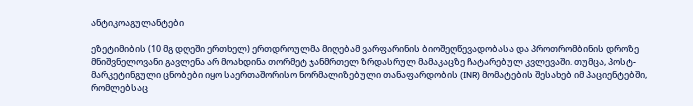ანტიკოაგულანტები

ეზეტიმიბის (10 მგ დღეში ერთხელ) ერთდროულმა მიღებამ ვარფარინის ბიოშეღწევადობასა და პროთრომბინის დროზე მნიშვნელოვანი გავლენა არ მოახდინა თორმეტ ჯანმრთელ ზრდასრულ მამაკაცზე ჩატარებულ კვლევაში. თუმცა, პოსტ-მარკეტინგული ცნობები იყო საერთაშორისო ნორმალიზებული თანაფარდობის (INR) მომატების შესახებ იმ პაციენტებში, რომლებსაც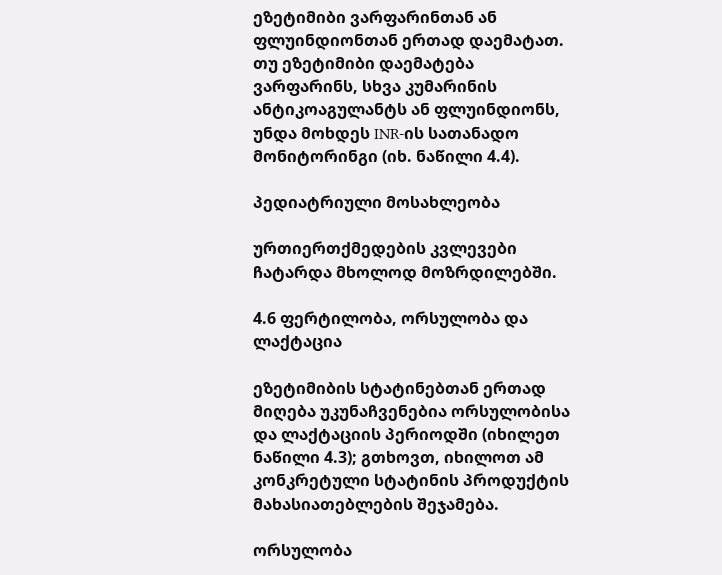ეზეტიმიბი ვარფარინთან ან ფლუინდიონთან ერთად დაემატათ. თუ ეზეტიმიბი დაემატება ვარფარინს, სხვა კუმარინის ანტიკოაგულანტს ან ფლუინდიონს, უნდა მოხდეს INR-ის სათანადო მონიტორინგი (იხ. ნაწილი 4.4).

პედიატრიული მოსახლეობა

ურთიერთქმედების კვლევები ჩატარდა მხოლოდ მოზრდილებში.

4.6 ფერტილობა, ორსულობა და ლაქტაცია

ეზეტიმიბის სტატინებთან ერთად მიღება უკუნაჩვენებია ორსულობისა და ლაქტაციის პერიოდში (იხილეთ ნაწილი 4.3); გთხოვთ, იხილოთ ამ კონკრეტული სტატინის პროდუქტის მახასიათებლების შეჯამება.

ორსულობა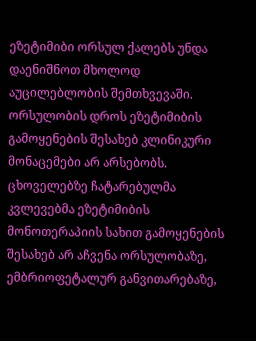ეზეტიმიბი ორსულ ქალებს უნდა დაენიშნოთ მხოლოდ აუცილებლობის შემთხვევაში. ორსულობის დროს ეზეტიმიბის გამოყენების შესახებ კლინიკური მონაცემები არ არსებობს. ცხოველებზე ჩატარებულმა კვლევებმა ეზეტიმიბის მონოთერაპიის სახით გამოყენების შესახებ არ აჩვენა ორსულობაზე, ემბრიოფეტალურ განვითარებაზე,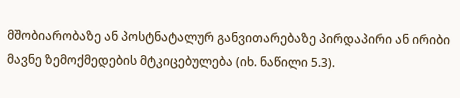მშობიარობაზე ან პოსტნატალურ განვითარებაზე პირდაპირი ან ირიბი მავნე ზემოქმედების მტკიცებულება (იხ. ნაწილი 5.3).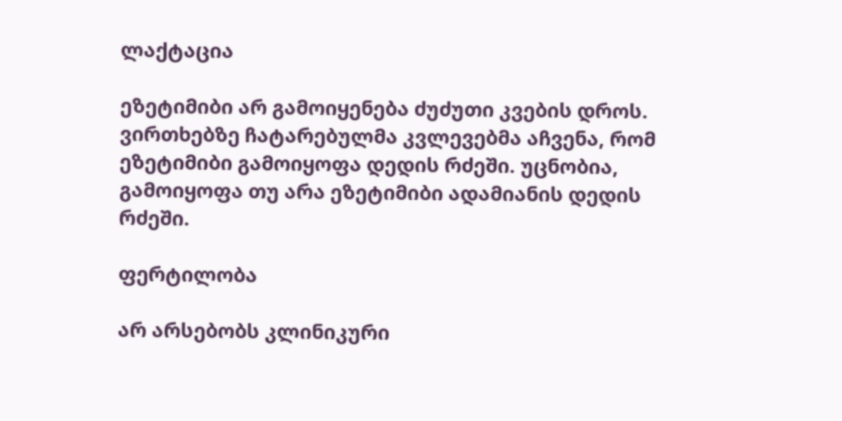ლაქტაცია

ეზეტიმიბი არ გამოიყენება ძუძუთი კვების დროს. ვირთხებზე ჩატარებულმა კვლევებმა აჩვენა, რომ ეზეტიმიბი გამოიყოფა დედის რძეში. უცნობია, გამოიყოფა თუ არა ეზეტიმიბი ადამიანის დედის რძეში.

ფერტილობა

არ არსებობს კლინიკური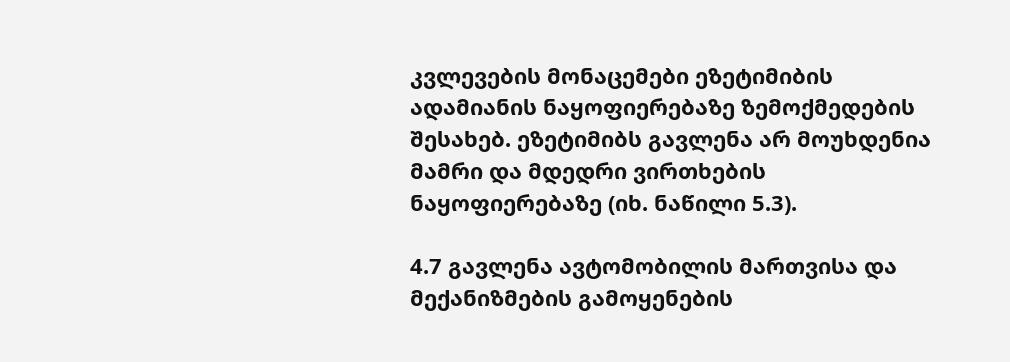კვლევების მონაცემები ეზეტიმიბის ადამიანის ნაყოფიერებაზე ზემოქმედების შესახებ. ეზეტიმიბს გავლენა არ მოუხდენია მამრი და მდედრი ვირთხების ნაყოფიერებაზე (იხ. ნაწილი 5.3).

4.7 გავლენა ავტომობილის მართვისა და მექანიზმების გამოყენების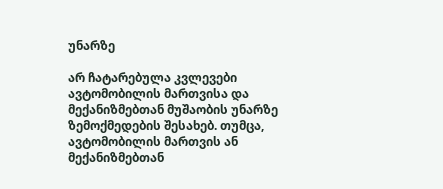უნარზე

არ ჩატარებულა კვლევები ავტომობილის მართვისა და მექანიზმებთან მუშაობის უნარზე ზემოქმედების შესახებ. თუმცა, ავტომობილის მართვის ან მექანიზმებთან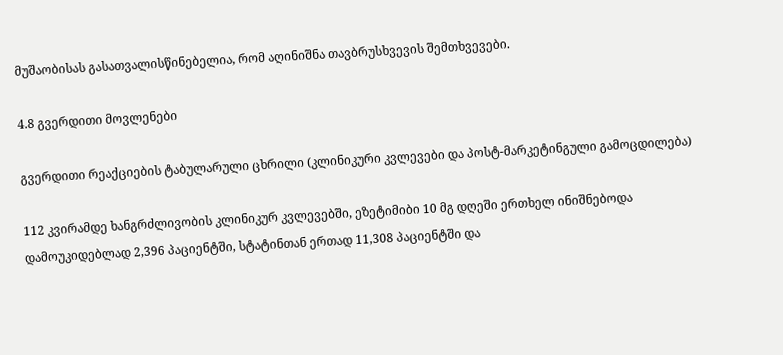მუშაობისას გასათვალისწინებელია, რომ აღინიშნა თავბრუსხვევის შემთხვევები.

4.8 გვერდითი მოვლენები

გვერდითი რეაქციების ტაბულარული ცხრილი (კლინიკური კვლევები და პოსტ-მარკეტინგული გამოცდილება)

112 კვირამდე ხანგრძლივობის კლინიკურ კვლევებში, ეზეტიმიბი 10 მგ დღეში ერთხელ ინიშნებოდა დამოუკიდებლად 2,396 პაციენტში, სტატინთან ერთად 11,308 პაციენტში და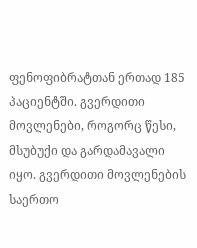ფენოფიბრატთან ერთად 185 პაციენტში. გვერდითი მოვლენები, როგორც წესი, მსუბუქი და გარდამავალი იყო. გვერდითი მოვლენების საერთო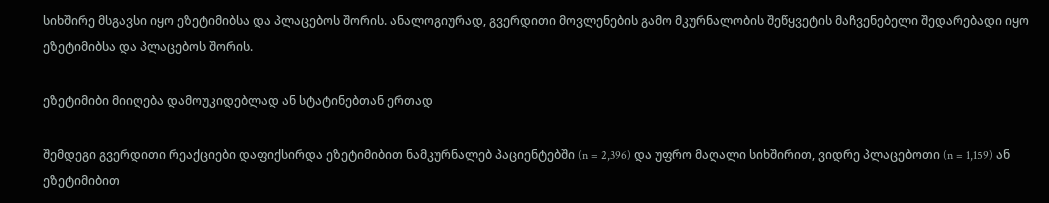სიხშირე მსგავსი იყო ეზეტიმიბსა და პლაცებოს შორის. ანალოგიურად, გვერდითი მოვლენების გამო მკურნალობის შეწყვეტის მაჩვენებელი შედარებადი იყო ეზეტიმიბსა და პლაცებოს შორის.

ეზეტიმიბი მიიღება დამოუკიდებლად ან სტატინებთან ერთად

შემდეგი გვერდითი რეაქციები დაფიქსირდა ეზეტიმიბით ნამკურნალებ პაციენტებში (n = 2,396) და უფრო მაღალი სიხშირით, ვიდრე პლაცებოთი (n = 1,159) ან ეზეტიმიბით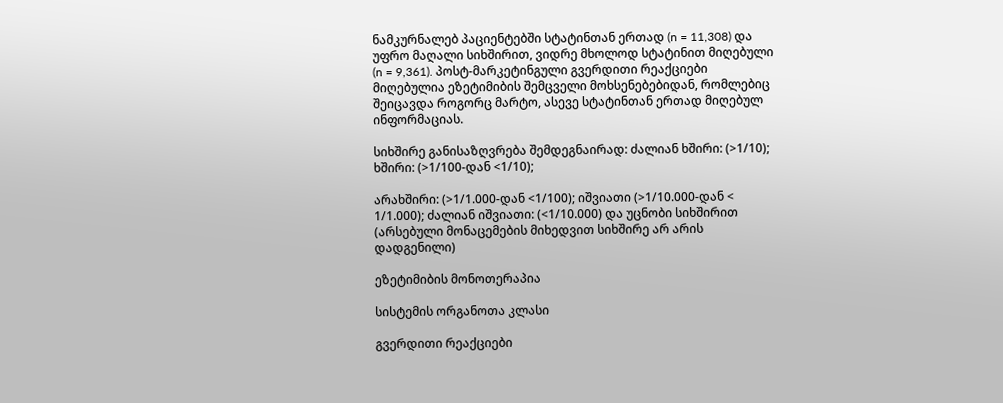ნამკურნალებ პაციენტებში სტატინთან ერთად (n = 11,308) და უფრო მაღალი სიხშირით, ვიდრე მხოლოდ სტატინით მიღებული (n = 9,361). პოსტ-მარკეტინგული გვერდითი რეაქციები მიღებულია ეზეტიმიბის შემცველი მოხსენებებიდან, რომლებიც შეიცავდა როგორც მარტო, ასევე სტატინთან ერთად მიღებულ ინფორმაციას.

სიხშირე განისაზღვრება შემდეგნაირად: ძალიან ხშირი: (>1/10); ხშირი: (>1/100-დან <1/10);

არახშირი: (>1/1.000-დან <1/100); იშვიათი (>1/10.000-დან < 1/1.000); ძალიან იშვიათი: (<1/10.000) და უცნობი სიხშირით (არსებული მონაცემების მიხედვით სიხშირე არ არის დადგენილი)

ეზეტიმიბის მონოთერაპია

სისტემის ორგანოთა კლასი

გვერდითი რეაქციები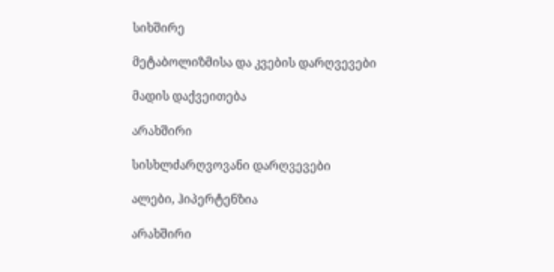სიხშირე

მეტაბოლიზმისა და კვების დარღვევები

მადის დაქვეითება

არახშირი

სისხლძარღვოვანი დარღვევები

ალები, ჰიპერტენზია

არახშირი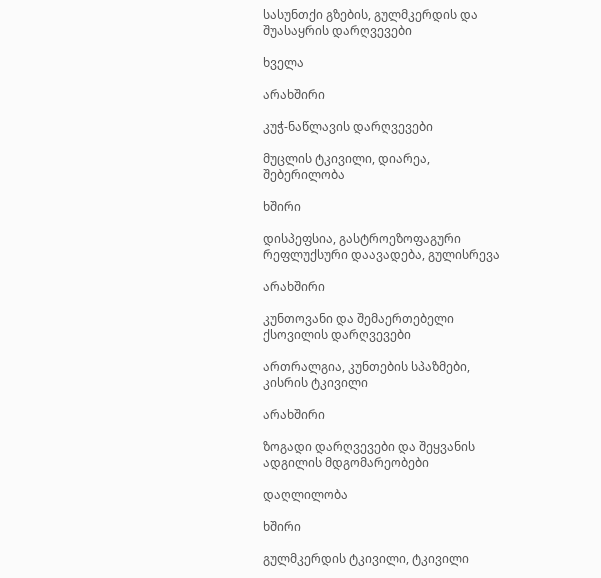სასუნთქი გზების, გულმკერდის და შუასაყრის დარღვევები

ხველა

არახშირი

კუჭ-ნაწლავის დარღვევები

მუცლის ტკივილი, დიარეა, შებერილობა

ხშირი

დისპეფსია, გასტროეზოფაგური რეფლუქსური დაავადება, გულისრევა

არახშირი

კუნთოვანი და შემაერთებელი ქსოვილის დარღვევები

ართრალგია, კუნთების სპაზმები, კისრის ტკივილი

არახშირი

ზოგადი დარღვევები და შეყვანის ადგილის მდგომარეობები

დაღლილობა

ხშირი

გულმკერდის ტკივილი, ტკივილი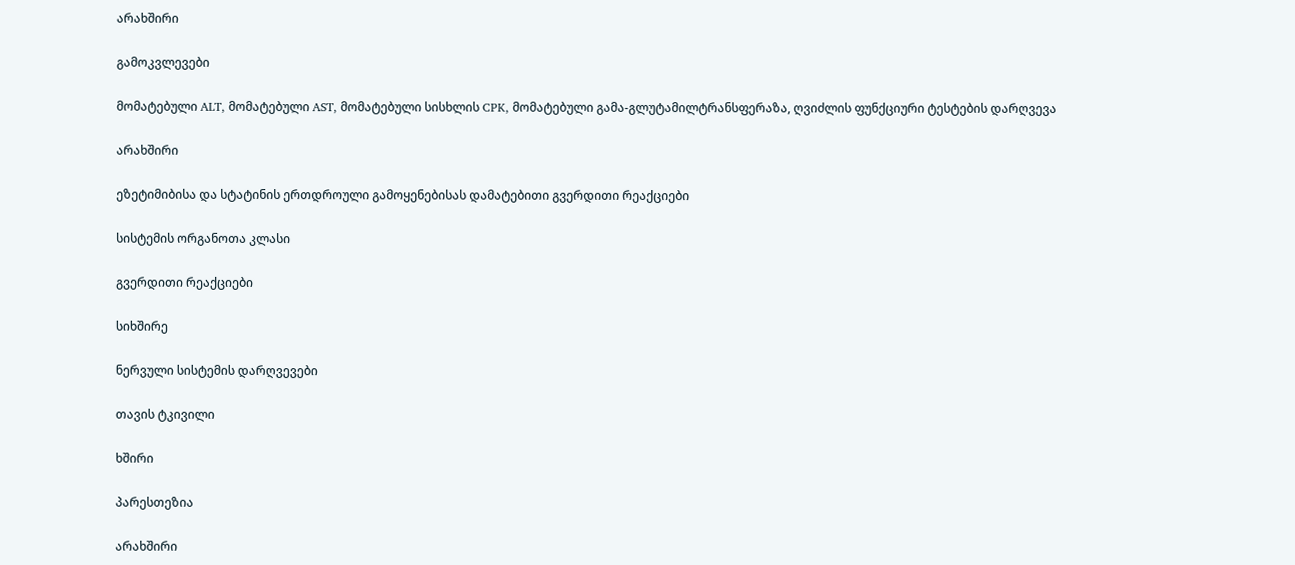არახშირი

გამოკვლევები

მომატებული ALT, მომატებული AST, მომატებული სისხლის CPK, მომატებული გამა-გლუტამილტრანსფერაზა, ღვიძლის ფუნქციური ტესტების დარღვევა

არახშირი

ეზეტიმიბისა და სტატინის ერთდროული გამოყენებისას დამატებითი გვერდითი რეაქციები

სისტემის ორგანოთა კლასი

გვერდითი რეაქციები

სიხშირე

ნერვული სისტემის დარღვევები

თავის ტკივილი

ხშირი

პარესთეზია

არახშირი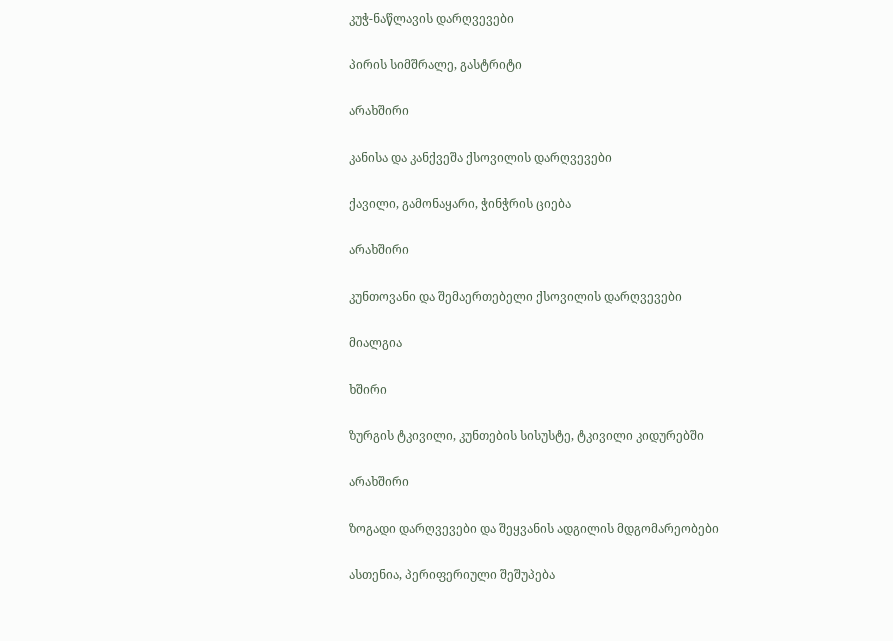კუჭ-ნაწლავის დარღვევები

პირის სიმშრალე, გასტრიტი

არახშირი

კანისა და კანქვეშა ქსოვილის დარღვევები

ქავილი, გამონაყარი, ჭინჭრის ციება

არახშირი

კუნთოვანი და შემაერთებელი ქსოვილის დარღვევები

მიალგია

ხშირი

ზურგის ტკივილი, კუნთების სისუსტე, ტკივილი კიდურებში

არახშირი

ზოგადი დარღვევები და შეყვანის ადგილის მდგომარეობები

ასთენია, პერიფერიული შეშუპება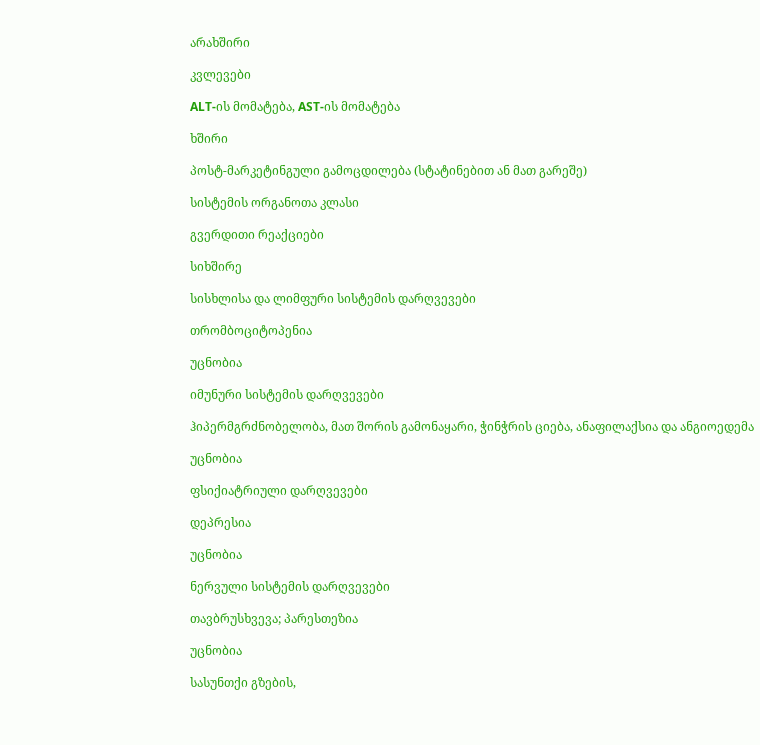არახშირი

კვლევები

ALT-ის მომატება, AST-ის მომატება

ხშირი

პოსტ-მარკეტინგული გამოცდილება (სტატინებით ან მათ გარეშე)

სისტემის ორგანოთა კლასი

გვერდითი რეაქციები

სიხშირე

სისხლისა და ლიმფური სისტემის დარღვევები

თრომბოციტოპენია

უცნობია

იმუნური სისტემის დარღვევები

ჰიპერმგრძნობელობა, მათ შორის გამონაყარი, ჭინჭრის ციება, ანაფილაქსია და ანგიოედემა

უცნობია

ფსიქიატრიული დარღვევები

დეპრესია

უცნობია

ნერვული სისტემის დარღვევები

თავბრუსხვევა; პარესთეზია

უცნობია

სასუნთქი გზების,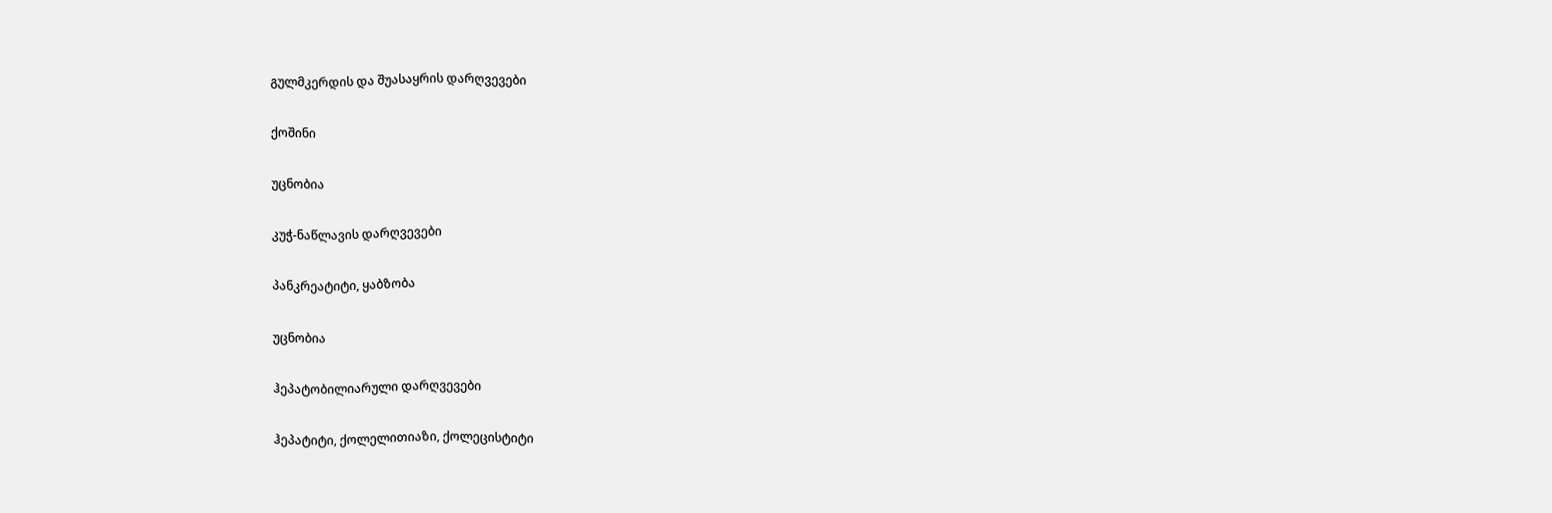გულმკერდის და შუასაყრის დარღვევები

ქოშინი

უცნობია

კუჭ-ნაწლავის დარღვევები

პანკრეატიტი, ყაბზობა

უცნობია

ჰეპატობილიარული დარღვევები

ჰეპატიტი, ქოლელითიაზი, ქოლეცისტიტი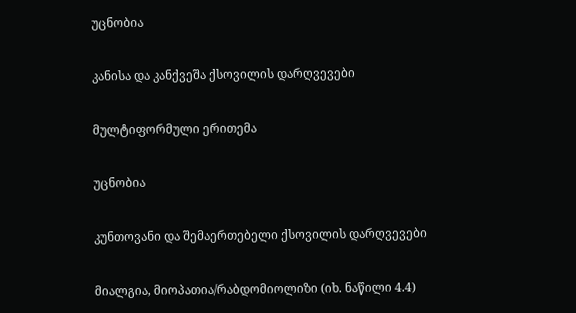უცნობია

კანისა და კანქვეშა ქსოვილის დარღვევები

მულტიფორმული ერითემა

უცნობია

კუნთოვანი და შემაერთებელი ქსოვილის დარღვევები

მიალგია, მიოპათია/რაბდომიოლიზი (იხ. ნაწილი 4.4)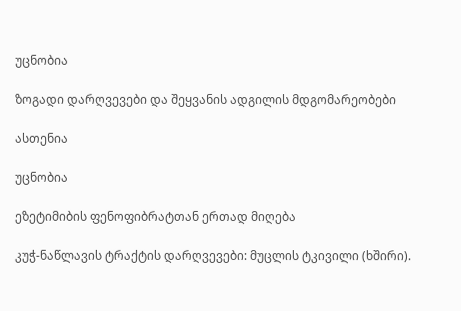უცნობია

ზოგადი დარღვევები და შეყვანის ადგილის მდგომარეობები

ასთენია

უცნობია

ეზეტიმიბის ფენოფიბრატთან ერთად მიღება

კუჭ-ნაწლავის ტრაქტის დარღვევები: მუცლის ტკივილი (ხშირი).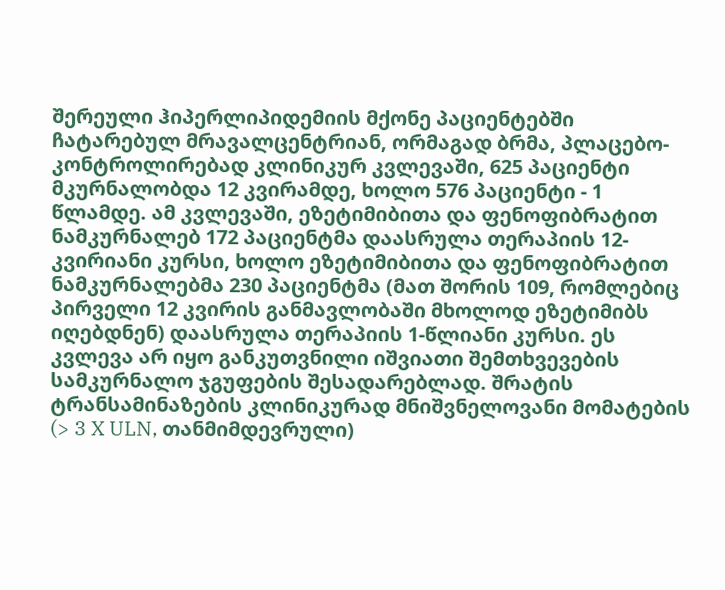შერეული ჰიპერლიპიდემიის მქონე პაციენტებში ჩატარებულ მრავალცენტრიან, ორმაგად ბრმა, პლაცებო-კონტროლირებად კლინიკურ კვლევაში, 625 პაციენტი მკურნალობდა 12 კვირამდე, ხოლო 576 პაციენტი - 1 წლამდე. ამ კვლევაში, ეზეტიმიბითა და ფენოფიბრატით ნამკურნალებ 172 პაციენტმა დაასრულა თერაპიის 12-კვირიანი კურსი, ხოლო ეზეტიმიბითა და ფენოფიბრატით ნამკურნალებმა 230 პაციენტმა (მათ შორის 109, რომლებიც პირველი 12 კვირის განმავლობაში მხოლოდ ეზეტიმიბს იღებდნენ) დაასრულა თერაპიის 1-წლიანი კურსი. ეს კვლევა არ იყო განკუთვნილი იშვიათი შემთხვევების სამკურნალო ჯგუფების შესადარებლად. შრატის ტრანსამინაზების კლინიკურად მნიშვნელოვანი მომატების (> 3 X ULN, თანმიმდევრული)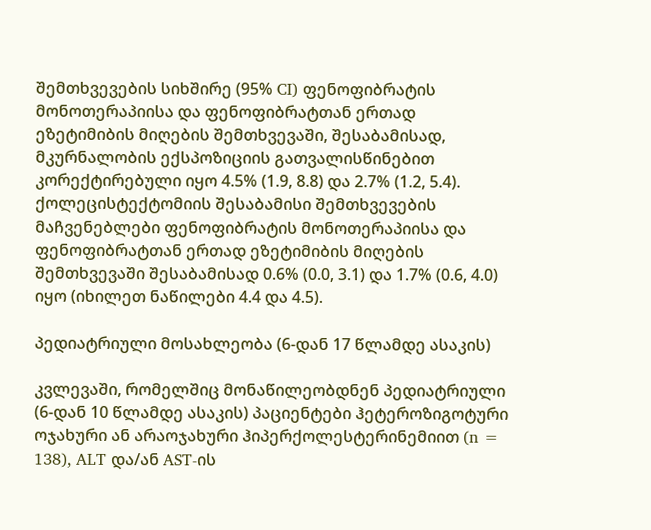შემთხვევების სიხშირე (95% CI) ფენოფიბრატის მონოთერაპიისა და ფენოფიბრატთან ერთად ეზეტიმიბის მიღების შემთხვევაში, შესაბამისად, მკურნალობის ექსპოზიციის გათვალისწინებით კორექტირებული იყო 4.5% (1.9, 8.8) და 2.7% (1.2, 5.4). ქოლეცისტექტომიის შესაბამისი შემთხვევების მაჩვენებლები ფენოფიბრატის მონოთერაპიისა და ფენოფიბრატთან ერთად ეზეტიმიბის მიღების შემთხვევაში შესაბამისად 0.6% (0.0, 3.1) და 1.7% (0.6, 4.0) იყო (იხილეთ ნაწილები 4.4 და 4.5).

პედიატრიული მოსახლეობა (6-დან 17 წლამდე ასაკის)

კვლევაში, რომელშიც მონაწილეობდნენ პედიატრიული (6-დან 10 წლამდე ასაკის) პაციენტები ჰეტეროზიგოტური ოჯახური ან არაოჯახური ჰიპერქოლესტერინემიით (n = 138), ALT და/ან AST-ის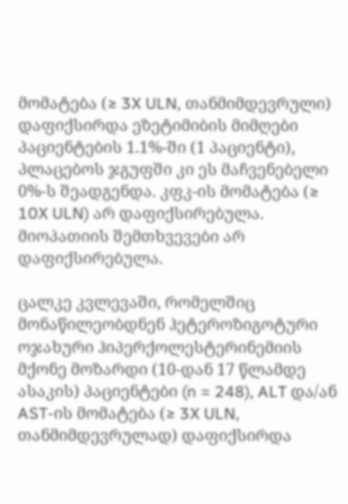მომატება (≥ 3X ULN, თანმიმდევრული) დაფიქსირდა ეზეტიმიბის მიმღები პაციენტების 1.1%-ში (1 პაციენტი), პლაცებოს ჯგუფში კი ეს მაჩვენებელი 0%-ს შეადგენდა. კფკ-ის მომატება (≥ 10X ULN) არ დაფიქსირებულა. მიოპათიის შემთხვევები არ დაფიქსირებულა.

ცალკე კვლევაში, რომელშიც მონაწილეობდნენ ჰეტეროზიგოტური ოჯახური ჰიპერქოლესტერინემიის მქონე მოზარდი (10-დან 17 წლამდე ასაკის) პაციენტები (n = 248), ALT და/ან AST-ის მომატება (≥ 3X ULN, თანმიმდევრულად) დაფიქსირდა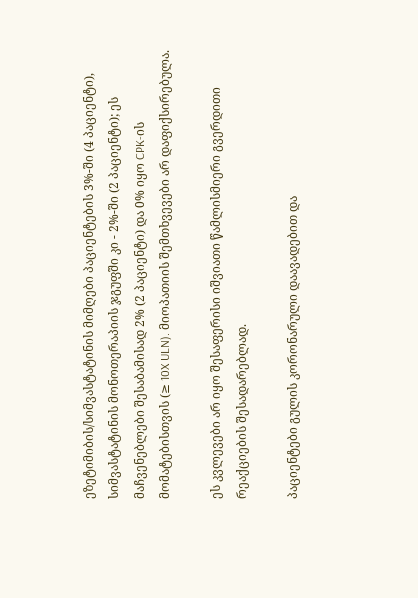ეზეტიმიბის/სიმვასტატინის მიმღები პაციენტების 3%-ში (4 პაციენტი), სიმვასტატინის მონოთერაპიის ჯგუფში კი - 2%-ში (2 პაციენტი); ეს მაჩვენებლები შესაბამისად 2% (2 პაციენტი) და 0% იყო CPK-ის მომატებისთვის (≥ 10X ULN). მიოპათიის შემთხვევები არ დაფიქსირებულა.

ეს კვლევები არ იყო შესაფერისი იშვიათი წამლისმიერი გვერდითი რეაქციების შესადარებლად.

პაციენტები გულის კორონარული დაავადებით და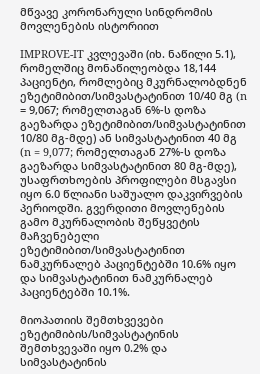მწვავე კორონარული სინდრომის მოვლენების ისტორიით

IMPROVE-IT კვლევაში (იხ. ნაწილი 5.1), რომელშიც მონაწილეობდა 18,144 პაციენტი, რომლებიც მკურნალობდნენ ეზეტიმიბით/სიმვასტატინით 10/40 მგ (n = 9,067; რომელთაგან 6%-ს დოზა გაეზარდა ეზეტიმიბით/სიმვასტატინით 10/80 მგ-მდე) ან სიმვასტატინით 40 მგ (n = 9,077; რომელთაგან 27%-ს დოზა გაეზარდა სიმვასტატინით 80 მგ-მდე), უსაფრთხოების პროფილები მსგავსი იყო 6.0 წლიანი საშუალო დაკვირვების პერიოდში. გვერდითი მოვლენების გამო მკურნალობის შეწყვეტის მაჩვენებელი ეზეტიმიბით/სიმვასტატინით ნამკურნალებ პაციენტებში 10.6% იყო და სიმვასტატინით ნამკურნალებ პაციენტებში 10.1%.

მიოპათიის შემთხვევები ეზეტიმიბის/სიმვასტატინის შემთხვევაში იყო 0.2% და სიმვასტატინის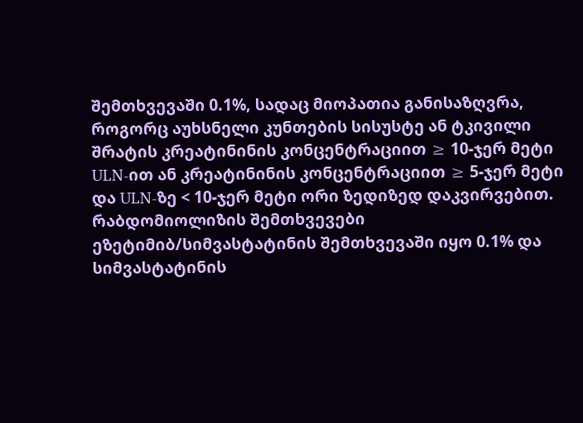შემთხვევაში 0.1%, სადაც მიოპათია განისაზღვრა, როგორც აუხსნელი კუნთების სისუსტე ან ტკივილი შრატის კრეატინინის კონცენტრაციით ≥ 10-ჯერ მეტი ULN-ით ან კრეატინინის კონცენტრაციით ≥ 5-ჯერ მეტი და ULN-ზე < 10-ჯერ მეტი ორი ზედიზედ დაკვირვებით. რაბდომიოლიზის შემთხვევები ეზეტიმიბ/სიმვასტატინის შემთხვევაში იყო 0.1% და სიმვასტატინის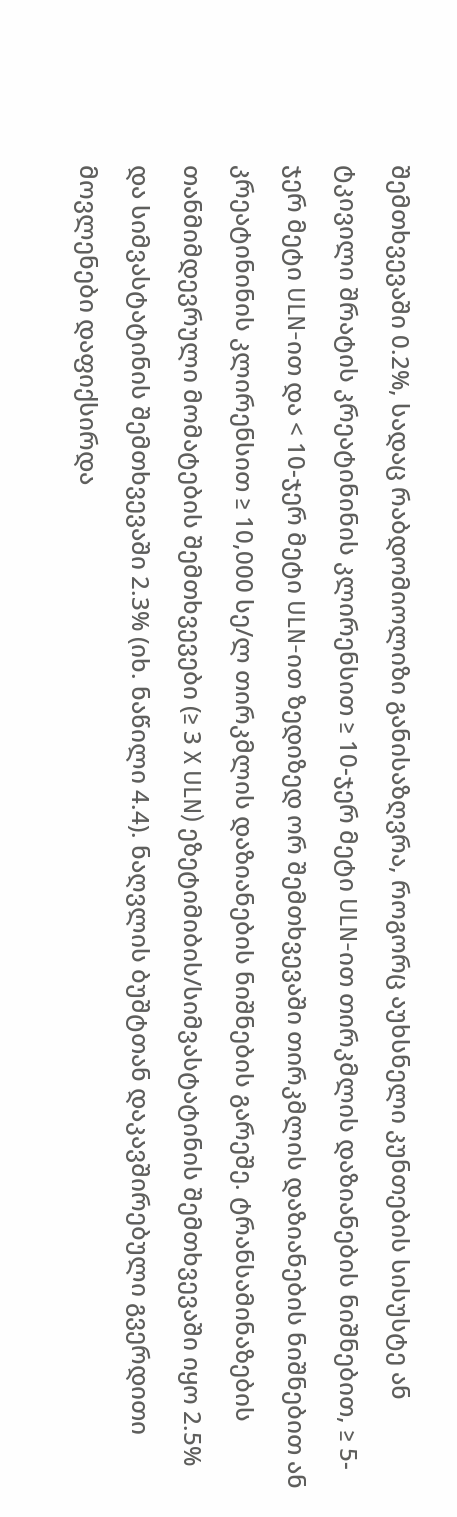შემთხვევაში 0.2%, სადაც რაბდომიოლიზი განისაზღვრა, როგორც აუხსნელი კუნთების სისუსტე ან ტკივილი შრატის კრეატინინის კლირენსით ≥ 10-ჯერ მეტი ULN-ით თირკმლის დაზიანების ნიშნებით, ≥ 5-ჯერ მეტი ULN-ით და < 10-ჯერ მეტი ULN-ით ზედიზედ ორ შემთხვევაში თირკმლის დაზიანების ნიშნებით ან კრეატინინის კლირენსით ≥ 10,000 სე/ლ თირკმლის დაზიანების ნიშნების გარეშე. ტრანსამინაზების თანმიმდევრული მომატების შემთხვევები (≥ 3 X ULN) ეზეტიმიბის/სიმვასტატინის შემთხვევაში იყო 2.5% და სიმვასტატინის შემთხვევაში 2.3% (იხ. ნაწილი 4.4). ნაღვლის ბუშტთან დაკავშირებული გვერდითი მოვლენები დაფიქსირდა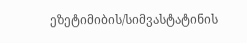ეზეტიმიბის/სიმვასტატინის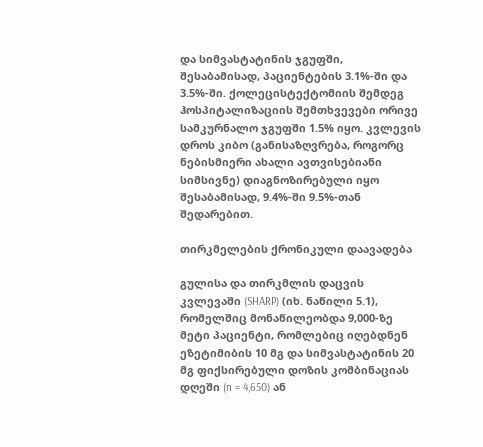და სიმვასტატინის ჯგუფში, შესაბამისად, პაციენტების 3.1%-ში და 3.5%-ში. ქოლეცისტექტომიის შემდეგ ჰოსპიტალიზაციის შემთხვევები ორივე სამკურნალო ჯგუფში 1.5% იყო. კვლევის დროს კიბო (განისაზღვრება, როგორც ნებისმიერი ახალი ავთვისებიანი სიმსივნე) დიაგნოზირებული იყო შესაბამისად, 9.4%-ში 9.5%-თან შედარებით.

თირკმელების ქრონიკული დაავადება

გულისა და თირკმლის დაცვის კვლევაში (SHARP) (იხ. ნაწილი 5.1), რომელშიც მონაწილეობდა 9,000-ზე მეტი პაციენტი, რომლებიც იღებდნენ ეზეტიმიბის 10 მგ და სიმვასტატინის 20 მგ ფიქსირებული დოზის კომბინაციას დღეში (n = 4,650) ან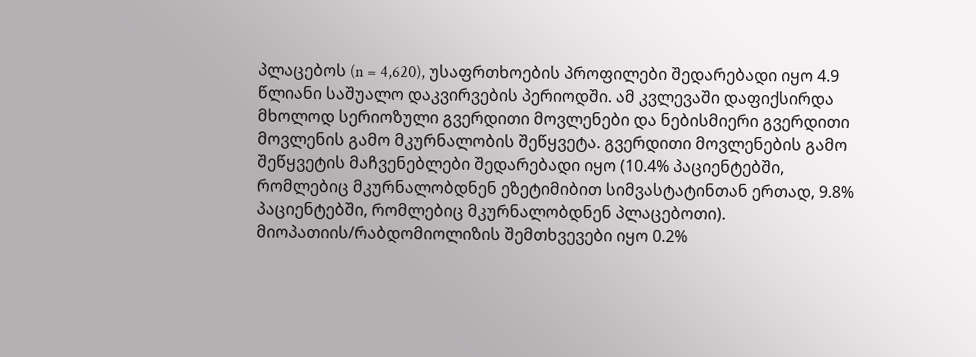პლაცებოს (n = 4,620), უსაფრთხოების პროფილები შედარებადი იყო 4.9 წლიანი საშუალო დაკვირვების პერიოდში. ამ კვლევაში დაფიქსირდა მხოლოდ სერიოზული გვერდითი მოვლენები და ნებისმიერი გვერდითი მოვლენის გამო მკურნალობის შეწყვეტა. გვერდითი მოვლენების გამო შეწყვეტის მაჩვენებლები შედარებადი იყო (10.4% პაციენტებში, რომლებიც მკურნალობდნენ ეზეტიმიბით სიმვასტატინთან ერთად, 9.8% პაციენტებში, რომლებიც მკურნალობდნენ პლაცებოთი). მიოპათიის/რაბდომიოლიზის შემთხვევები იყო 0.2%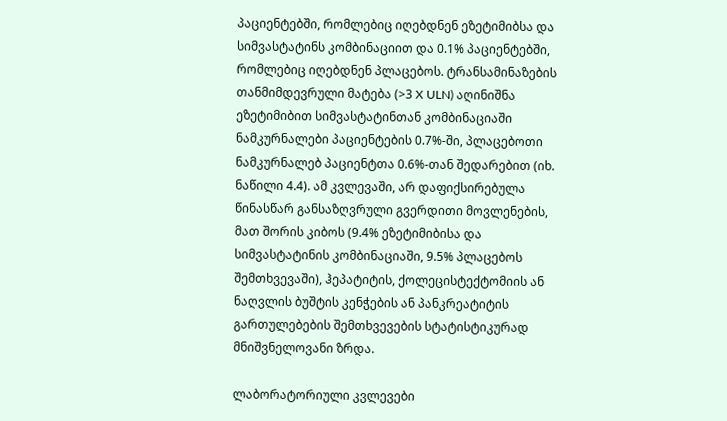პაციენტებში, რომლებიც იღებდნენ ეზეტიმიბსა და სიმვასტატინს კომბინაციით და 0.1% პაციენტებში, რომლებიც იღებდნენ პლაცებოს. ტრანსამინაზების თანმიმდევრული მატება (>3 X ULN) აღინიშნა ეზეტიმიბით სიმვასტატინთან კომბინაციაში ნამკურნალები პაციენტების 0.7%-ში, პლაცებოთი ნამკურნალებ პაციენტთა 0.6%-თან შედარებით (იხ. ნაწილი 4.4). ამ კვლევაში, არ დაფიქსირებულა წინასწარ განსაზღვრული გვერდითი მოვლენების, მათ შორის კიბოს (9.4% ეზეტიმიბისა და სიმვასტატინის კომბინაციაში, 9.5% პლაცებოს შემთხვევაში), ჰეპატიტის, ქოლეცისტექტომიის ან ნაღვლის ბუშტის კენჭების ან პანკრეატიტის გართულებების შემთხვევების სტატისტიკურად მნიშვნელოვანი ზრდა.

ლაბორატორიული კვლევები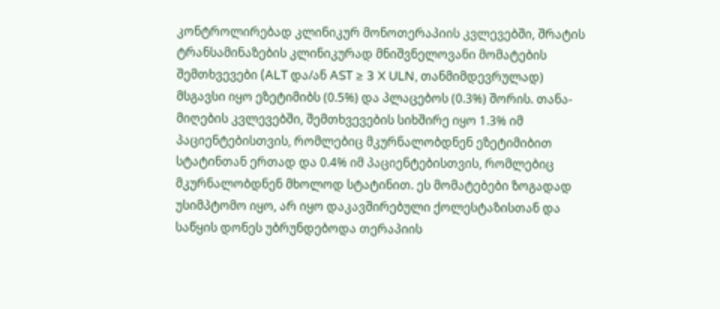კონტროლირებად კლინიკურ მონოთერაპიის კვლევებში, შრატის ტრანსამინაზების კლინიკურად მნიშვნელოვანი მომატების შემთხვევები (ALT და/ან AST ≥ 3 X ULN, თანმიმდევრულად) მსგავსი იყო ეზეტიმიბს (0.5%) და პლაცებოს (0.3%) შორის. თანა-მიღების კვლევებში, შემთხვევების სიხშირე იყო 1.3% იმ პაციენტებისთვის, რომლებიც მკურნალობდნენ ეზეტიმიბით სტატინთან ერთად და 0.4% იმ პაციენტებისთვის, რომლებიც მკურნალობდნენ მხოლოდ სტატინით. ეს მომატებები ზოგადად უსიმპტომო იყო, არ იყო დაკავშირებული ქოლესტაზისთან და საწყის დონეს უბრუნდებოდა თერაპიის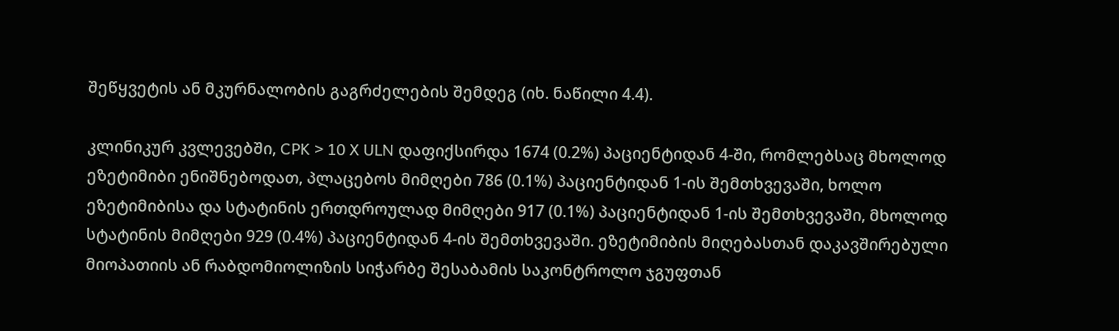შეწყვეტის ან მკურნალობის გაგრძელების შემდეგ (იხ. ნაწილი 4.4).

კლინიკურ კვლევებში, CPK > 10 X ULN დაფიქსირდა 1674 (0.2%) პაციენტიდან 4-ში, რომლებსაც მხოლოდ ეზეტიმიბი ენიშნებოდათ, პლაცებოს მიმღები 786 (0.1%) პაციენტიდან 1-ის შემთხვევაში, ხოლო ეზეტიმიბისა და სტატინის ერთდროულად მიმღები 917 (0.1%) პაციენტიდან 1-ის შემთხვევაში, მხოლოდ სტატინის მიმღები 929 (0.4%) პაციენტიდან 4-ის შემთხვევაში. ეზეტიმიბის მიღებასთან დაკავშირებული მიოპათიის ან რაბდომიოლიზის სიჭარბე შესაბამის საკონტროლო ჯგუფთან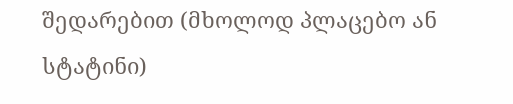შედარებით (მხოლოდ პლაცებო ან სტატინი)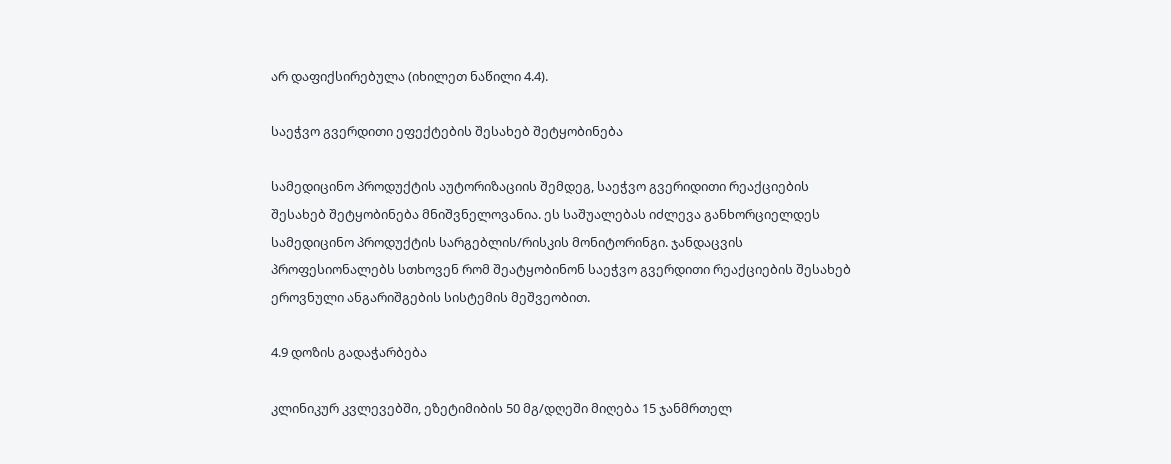არ დაფიქსირებულა (იხილეთ ნაწილი 4.4).

საეჭვო გვერდითი ეფექტების შესახებ შეტყობინება

სამედიცინო პროდუქტის აუტორიზაციის შემდეგ, საეჭვო გვერიდითი რეაქციების შესახებ შეტყობინება მნიშვნელოვანია. ეს საშუალებას იძლევა განხორციელდეს სამედიცინო პროდუქტის სარგებლის/რისკის მონიტორინგი. ჯანდაცვის პროფესიონალებს სთხოვენ რომ შეატყობინონ საეჭვო გვერდითი რეაქციების შესახებ ეროვნული ანგარიშგების სისტემის მეშვეობით.

4.9 დოზის გადაჭარბება

კლინიკურ კვლევებში, ეზეტიმიბის 50 მგ/დღეში მიღება 15 ჯანმრთელ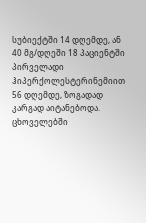სუბიექტში 14 დღემდე, ან 40 მგ/დღეში 18 პაციენტში პირველადი ჰიპერქოლესტერინემიით 56 დღემდე, ზოგადად კარგად აიტანებოდა. ცხოველებში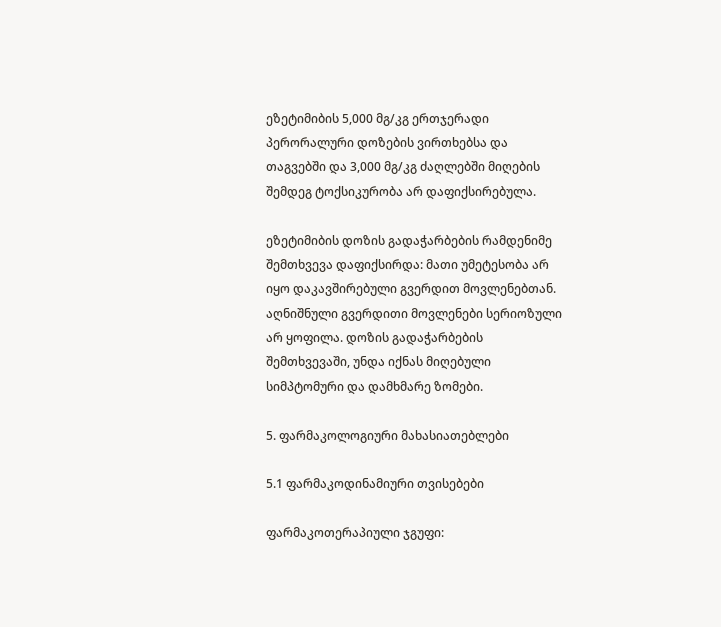ეზეტიმიბის 5,000 მგ/კგ ერთჯერადი პერორალური დოზების ვირთხებსა და თაგვებში და 3,000 მგ/კგ ძაღლებში მიღების შემდეგ ტოქსიკურობა არ დაფიქსირებულა.

ეზეტიმიბის დოზის გადაჭარბების რამდენიმე შემთხვევა დაფიქსირდა: მათი უმეტესობა არ იყო დაკავშირებული გვერდით მოვლენებთან. აღნიშნული გვერდითი მოვლენები სერიოზული არ ყოფილა. დოზის გადაჭარბების შემთხვევაში, უნდა იქნას მიღებული სიმპტომური და დამხმარე ზომები.

5. ფარმაკოლოგიური მახასიათებლები

5.1 ფარმაკოდინამიური თვისებები

ფარმაკოთერაპიული ჯგუფი: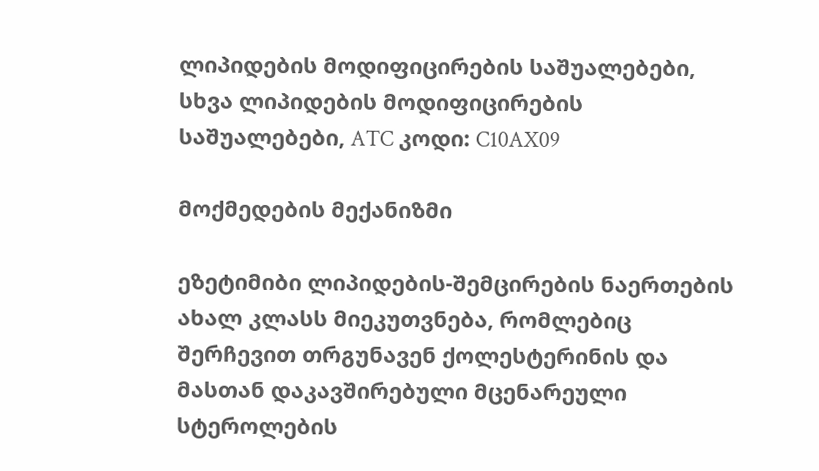ლიპიდების მოდიფიცირების საშუალებები, სხვა ლიპიდების მოდიფიცირების საშუალებები, ATC კოდი: C10AX09

მოქმედების მექანიზმი

ეზეტიმიბი ლიპიდების-შემცირების ნაერთების ახალ კლასს მიეკუთვნება, რომლებიც შერჩევით თრგუნავენ ქოლესტერინის და მასთან დაკავშირებული მცენარეული სტეროლების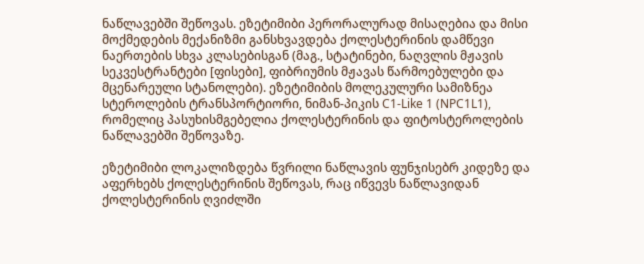ნაწლავებში შეწოვას. ეზეტიმიბი პერორალურად მისაღებია და მისი მოქმედების მექანიზმი განსხვავდება ქოლესტერინის დამწევი ნაერთების სხვა კლასებისგან (მაგ., სტატინები, ნაღვლის მჟავის სეკვესტრანტები [ფისები], ფიბრიუმის მჟავას წარმოებულები და მცენარეული სტანოლები). ეზეტიმიბის მოლეკულური სამიზნეა სტეროლების ტრანსპორტიორი, ნიმან-პიკის C1-Like 1 (NPC1L1), რომელიც პასუხისმგებელია ქოლესტერინის და ფიტოსტეროლების ნაწლავებში შეწოვაზე.

ეზეტიმიბი ლოკალიზდება წვრილი ნაწლავის ფუნჯისებრ კიდეზე და აფერხებს ქოლესტერინის შეწოვას, რაც იწვევს ნაწლავიდან ქოლესტერინის ღვიძლში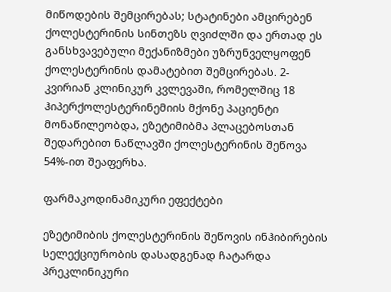მიწოდების შემცირებას; სტატინები ამცირებენ ქოლესტერინის სინთეზს ღვიძლში და ერთად ეს განსხვავებული მექანიზმები უზრუნველყოფენ ქოლესტერინის დამატებით შემცირებას. 2-კვირიან კლინიკურ კვლევაში, რომელშიც 18 ჰიპერქოლესტერინემიის მქონე პაციენტი მონაწილეობდა, ეზეტიმიბმა პლაცებოსთან შედარებით ნაწლავში ქოლესტერინის შეწოვა 54%-ით შეაფერხა.

ფარმაკოდინამიკური ეფექტები

ეზეტიმიბის ქოლესტერინის შეწოვის ინჰიბირების სელექციურობის დასადგენად ჩატარდა პრეკლინიკური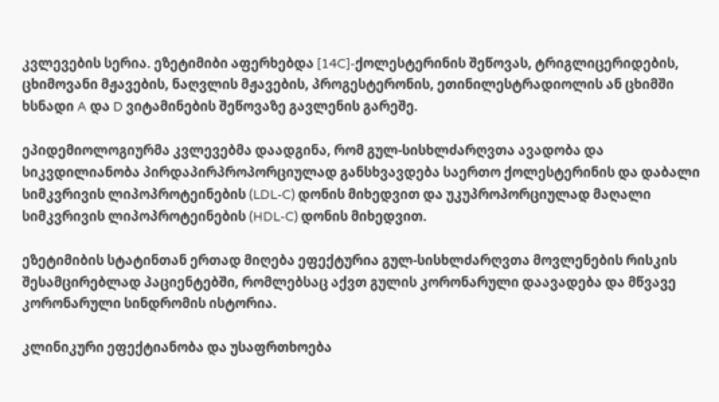კვლევების სერია. ეზეტიმიბი აფერხებდა [14C]-ქოლესტერინის შეწოვას, ტრიგლიცერიდების, ცხიმოვანი მჟავების, ნაღვლის მჟავების, პროგესტერონის, ეთინილესტრადიოლის ან ცხიმში ხსნადი A და D ვიტამინების შეწოვაზე გავლენის გარეშე.

ეპიდემიოლოგიურმა კვლევებმა დაადგინა, რომ გულ-სისხლძარღვთა ავადობა და სიკვდილიანობა პირდაპირპროპორციულად განსხვავდება საერთო ქოლესტერინის და დაბალი სიმკვრივის ლიპოპროტეინების (LDL-C) დონის მიხედვით და უკუპროპორციულად მაღალი სიმკვრივის ლიპოპროტეინების (HDL-C) დონის მიხედვით.

ეზეტიმიბის სტატინთან ერთად მიღება ეფექტურია გულ-სისხლძარღვთა მოვლენების რისკის შესამცირებლად პაციენტებში, რომლებსაც აქვთ გულის კორონარული დაავადება და მწვავე კორონარული სინდრომის ისტორია.

კლინიკური ეფექტიანობა და უსაფრთხოება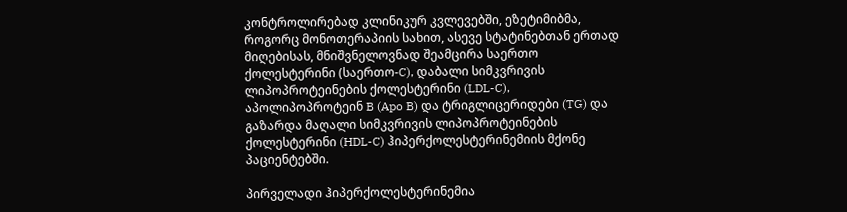კონტროლირებად კლინიკურ კვლევებში, ეზეტიმიბმა, როგორც მონოთერაპიის სახით, ასევე სტატინებთან ერთად მიღებისას, მნიშვნელოვნად შეამცირა საერთო ქოლესტერინი (საერთო-C), დაბალი სიმკვრივის ლიპოპროტეინების ქოლესტერინი (LDL-C), აპოლიპოპროტეინ B (Apo B) და ტრიგლიცერიდები (TG) და გაზარდა მაღალი სიმკვრივის ლიპოპროტეინების ქოლესტერინი (HDL-C) ჰიპერქოლესტერინემიის მქონე პაციენტებში.

პირველადი ჰიპერქოლესტერინემია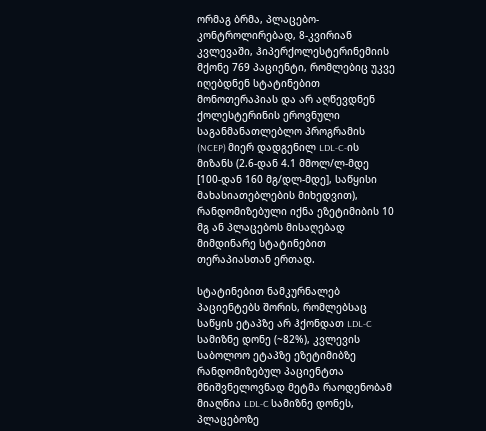ორმაგ ბრმა, პლაცებო-კონტროლირებად, 8-კვირიან კვლევაში, ჰიპერქოლესტერინემიის მქონე 769 პაციენტი, რომლებიც უკვე იღებდნენ სტატინებით მონოთერაპიას და არ აღწევდნენ ქოლესტერინის ეროვნული საგანმანათლებლო პროგრამის (NCEP) მიერ დადგენილ LDL-C-ის მიზანს (2.6-დან 4.1 მმოლ/ლ-მდე [100-დან 160 მგ/დლ-მდე], საწყისი მახასიათებლების მიხედვით), რანდომიზებული იქნა ეზეტიმიბის 10 მგ ან პლაცებოს მისაღებად მიმდინარე სტატინებით თერაპიასთან ერთად.

სტატინებით ნამკურნალებ პაციენტებს შორის, რომლებსაც საწყის ეტაპზე არ ჰქონდათ LDL-C სამიზნე დონე (~82%), კვლევის საბოლოო ეტაპზე ეზეტიმიბზე რანდომიზებულ პაციენტთა მნიშვნელოვნად მეტმა რაოდენობამ მიაღწია LDL-C სამიზნე დონეს, პლაცებოზე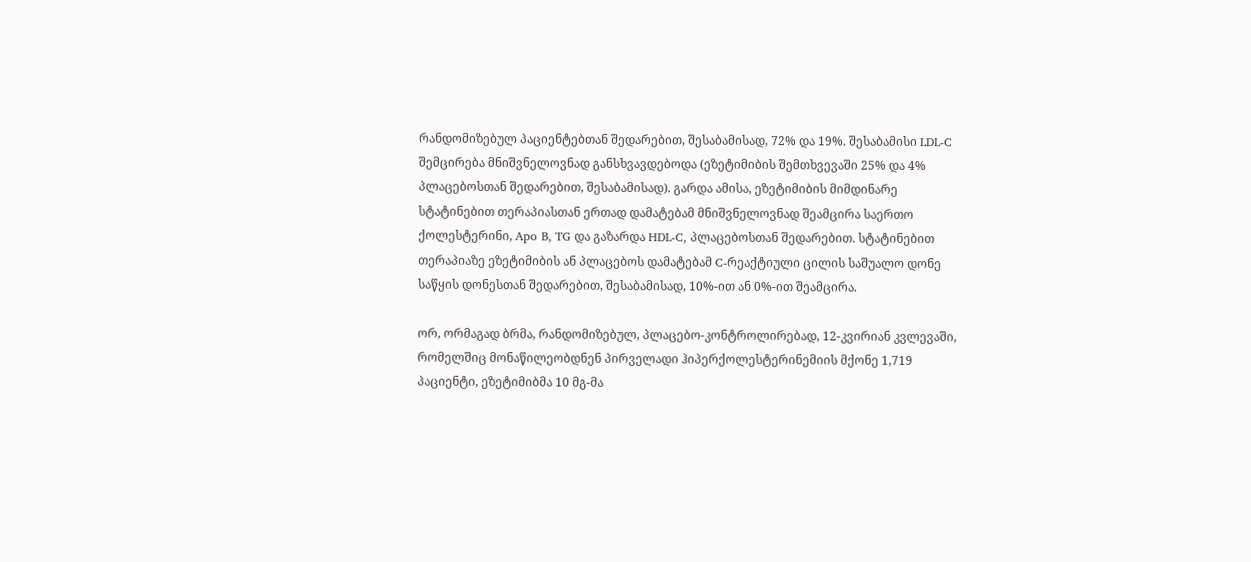რანდომიზებულ პაციენტებთან შედარებით, შესაბამისად, 72% და 19%. შესაბამისი LDL-C შემცირება მნიშვნელოვნად განსხვავდებოდა (ეზეტიმიბის შემთხვევაში 25% და 4% პლაცებოსთან შედარებით, შესაბამისად). გარდა ამისა, ეზეტიმიბის მიმდინარე სტატინებით თერაპიასთან ერთად დამატებამ მნიშვნელოვნად შეამცირა საერთო ქოლესტერინი, Apo B, TG და გაზარდა HDL-C, პლაცებოსთან შედარებით. სტატინებით თერაპიაზე ეზეტიმიბის ან პლაცებოს დამატებამ C-რეაქტიული ცილის საშუალო დონე საწყის დონესთან შედარებით, შესაბამისად, 10%-ით ან 0%-ით შეამცირა.

ორ, ორმაგად ბრმა, რანდომიზებულ, პლაცებო-კონტროლირებად, 12-კვირიან კვლევაში, რომელშიც მონაწილეობდნენ პირველადი ჰიპერქოლესტერინემიის მქონე 1,719 პაციენტი, ეზეტიმიბმა 10 მგ-მა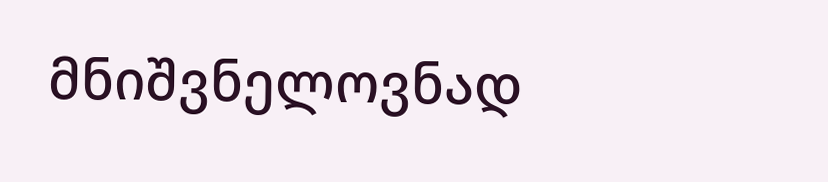მნიშვნელოვნად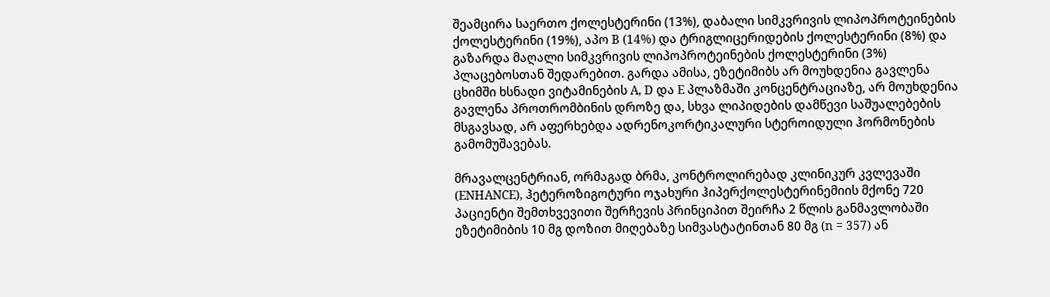შეამცირა საერთო ქოლესტერინი (13%), დაბალი სიმკვრივის ლიპოპროტეინების ქოლესტერინი (19%), აპო B (14%) და ტრიგლიცერიდების ქოლესტერინი (8%) და გაზარდა მაღალი სიმკვრივის ლიპოპროტეინების ქოლესტერინი (3%) პლაცებოსთან შედარებით. გარდა ამისა, ეზეტიმიბს არ მოუხდენია გავლენა ცხიმში ხსნადი ვიტამინების A, D და E პლაზმაში კონცენტრაციაზე, არ მოუხდენია გავლენა პროთრომბინის დროზე და, სხვა ლიპიდების დამწევი საშუალებების მსგავსად, არ აფერხებდა ადრენოკორტიკალური სტეროიდული ჰორმონების გამომუშავებას.

მრავალცენტრიან, ორმაგად ბრმა, კონტროლირებად კლინიკურ კვლევაში (ENHANCE), ჰეტეროზიგოტური ოჯახური ჰიპერქოლესტერინემიის მქონე 720 პაციენტი შემთხვევითი შერჩევის პრინციპით შეირჩა 2 წლის განმავლობაში ეზეტიმიბის 10 მგ დოზით მიღებაზე სიმვასტატინთან 80 მგ (n = 357) ან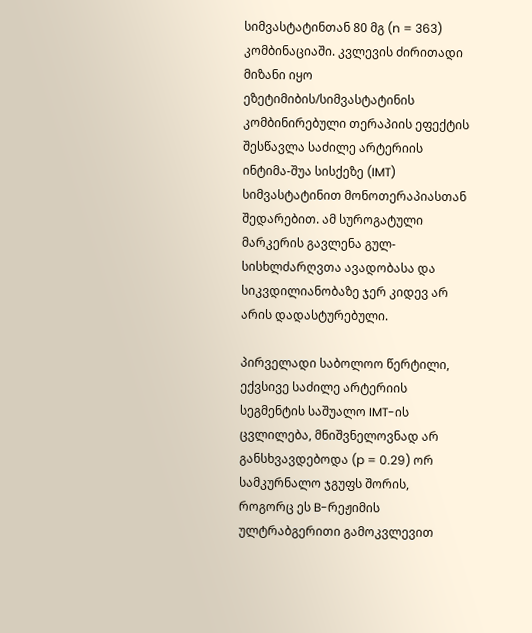სიმვასტატინთან 80 მგ (n = 363) კომბინაციაში. კვლევის ძირითადი მიზანი იყო ეზეტიმიბის/სიმვასტატინის კომბინირებული თერაპიის ეფექტის შესწავლა საძილე არტერიის ინტიმა-შუა სისქეზე (IMT) სიმვასტატინით მონოთერაპიასთან შედარებით. ამ სუროგატული მარკერის გავლენა გულ-სისხლძარღვთა ავადობასა და სიკვდილიანობაზე ჯერ კიდევ არ არის დადასტურებული.

პირველადი საბოლოო წერტილი, ექვსივე საძილე არტერიის სეგმენტის საშუალო IMT-ის ცვლილება, მნიშვნელოვნად არ განსხვავდებოდა (p = 0.29) ორ სამკურნალო ჯგუფს შორის, როგორც ეს B-რეჟიმის ულტრაბგერითი გამოკვლევით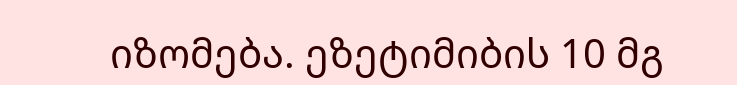იზომება. ეზეტიმიბის 10 მგ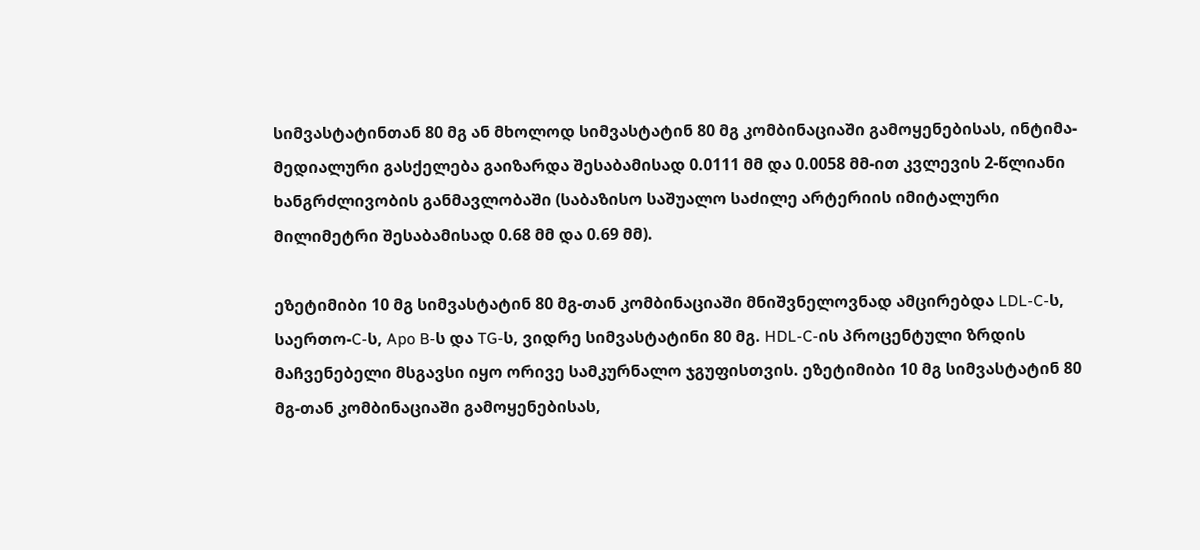სიმვასტატინთან 80 მგ ან მხოლოდ სიმვასტატინ 80 მგ კომბინაციაში გამოყენებისას, ინტიმა-მედიალური გასქელება გაიზარდა შესაბამისად 0.0111 მმ და 0.0058 მმ-ით კვლევის 2-წლიანი ხანგრძლივობის განმავლობაში (საბაზისო საშუალო საძილე არტერიის იმიტალური მილიმეტრი შესაბამისად 0.68 მმ და 0.69 მმ).

ეზეტიმიბი 10 მგ სიმვასტატინ 80 მგ-თან კომბინაციაში მნიშვნელოვნად ამცირებდა LDL-C-ს, საერთო-C-ს, Apo B-ს და TG-ს, ვიდრე სიმვასტატინი 80 მგ. HDL-C-ის პროცენტული ზრდის მაჩვენებელი მსგავსი იყო ორივე სამკურნალო ჯგუფისთვის. ეზეტიმიბი 10 მგ სიმვასტატინ 80 მგ-თან კომბინაციაში გამოყენებისას,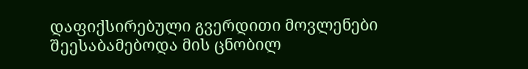დაფიქსირებული გვერდითი მოვლენები შეესაბამებოდა მის ცნობილ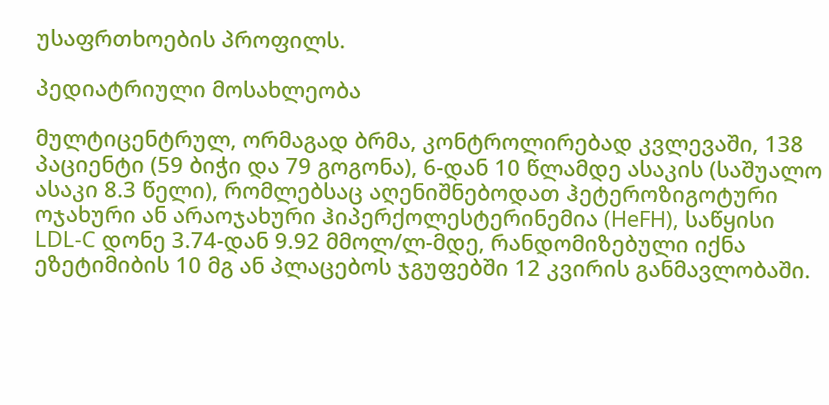უსაფრთხოების პროფილს.

პედიატრიული მოსახლეობა

მულტიცენტრულ, ორმაგად ბრმა, კონტროლირებად კვლევაში, 138 პაციენტი (59 ბიჭი და 79 გოგონა), 6-დან 10 წლამდე ასაკის (საშუალო ასაკი 8.3 წელი), რომლებსაც აღენიშნებოდათ ჰეტეროზიგოტური ოჯახური ან არაოჯახური ჰიპერქოლესტერინემია (HeFH), საწყისი LDL-C დონე 3.74-დან 9.92 მმოლ/ლ-მდე, რანდომიზებული იქნა ეზეტიმიბის 10 მგ ან პლაცებოს ჯგუფებში 12 კვირის განმავლობაში.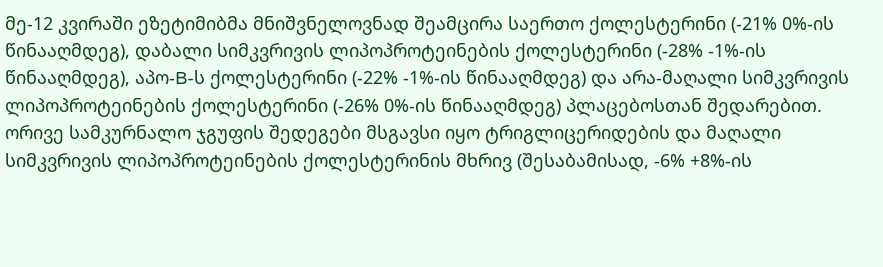მე-12 კვირაში ეზეტიმიბმა მნიშვნელოვნად შეამცირა საერთო ქოლესტერინი (-21% 0%-ის წინააღმდეგ), დაბალი სიმკვრივის ლიპოპროტეინების ქოლესტერინი (-28% -1%-ის წინააღმდეგ), აპო-B-ს ქოლესტერინი (-22% -1%-ის წინააღმდეგ) და არა-მაღალი სიმკვრივის ლიპოპროტეინების ქოლესტერინი (-26% 0%-ის წინააღმდეგ) პლაცებოსთან შედარებით. ორივე სამკურნალო ჯგუფის შედეგები მსგავსი იყო ტრიგლიცერიდების და მაღალი სიმკვრივის ლიპოპროტეინების ქოლესტერინის მხრივ (შესაბამისად, -6% +8%-ის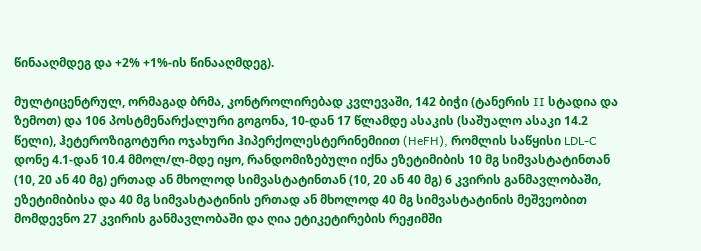წინააღმდეგ და +2% +1%-ის წინააღმდეგ).

მულტიცენტრულ, ორმაგად ბრმა, კონტროლირებად კვლევაში, 142 ბიჭი (ტანერის II სტადია და ზემოთ) და 106 პოსტმენარქალური გოგონა, 10-დან 17 წლამდე ასაკის (საშუალო ასაკი 14.2 წელი), ჰეტეროზიგოტური ოჯახური ჰიპერქოლესტერინემიით (HeFH), რომლის საწყისი LDL-C დონე 4.1-დან 10.4 მმოლ/ლ-მდე იყო, რანდომიზებული იქნა ეზეტიმიბის 10 მგ სიმვასტატინთან (10, 20 ან 40 მგ) ერთად ან მხოლოდ სიმვასტატინთან (10, 20 ან 40 მგ) 6 კვირის განმავლობაში, ეზეტიმიბისა და 40 მგ სიმვასტატინის ერთად ან მხოლოდ 40 მგ სიმვასტატინის მეშვეობით მომდევნო 27 კვირის განმავლობაში და ღია ეტიკეტირების რეჟიმში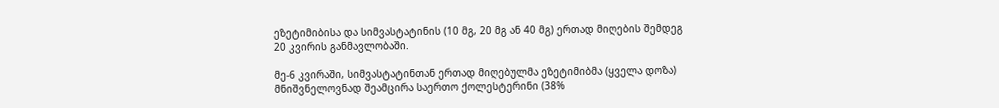ეზეტიმიბისა და სიმვასტატინის (10 მგ, 20 მგ ან 40 მგ) ერთად მიღების შემდეგ 20 კვირის განმავლობაში.

მე-6 კვირაში, სიმვასტატინთან ერთად მიღებულმა ეზეტიმიბმა (ყველა დოზა) მნიშვნელოვნად შეამცირა საერთო ქოლესტერინი (38%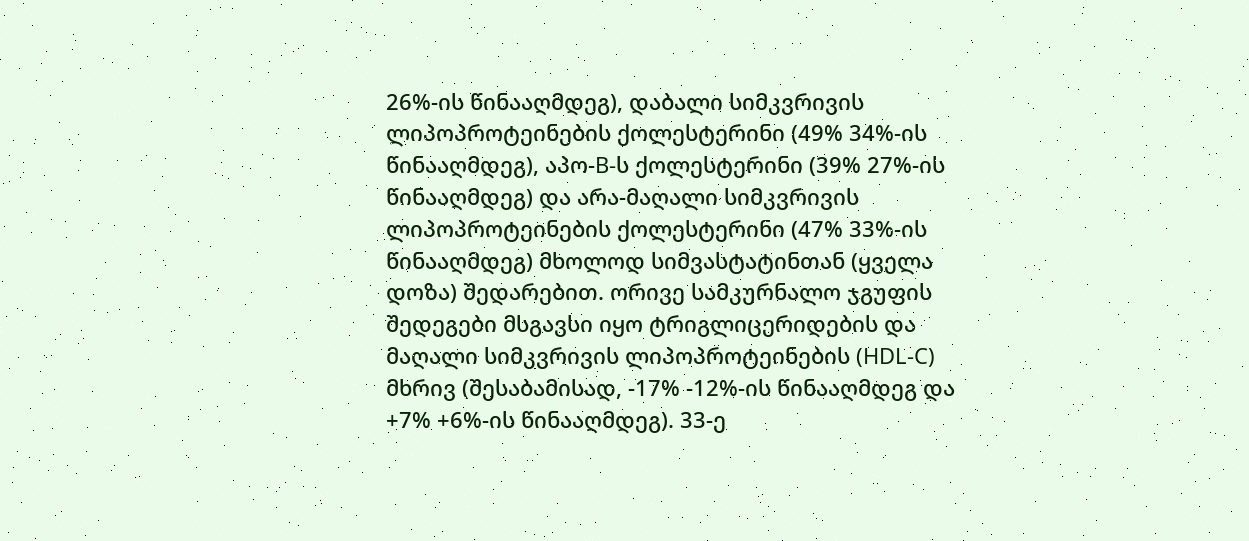26%-ის წინააღმდეგ), დაბალი სიმკვრივის ლიპოპროტეინების ქოლესტერინი (49% 34%-ის წინააღმდეგ), აპო-B-ს ქოლესტერინი (39% 27%-ის წინააღმდეგ) და არა-მაღალი სიმკვრივის ლიპოპროტეინების ქოლესტერინი (47% 33%-ის წინააღმდეგ) მხოლოდ სიმვასტატინთან (ყველა დოზა) შედარებით. ორივე სამკურნალო ჯგუფის შედეგები მსგავსი იყო ტრიგლიცერიდების და მაღალი სიმკვრივის ლიპოპროტეინების (HDL-C) მხრივ (შესაბამისად, -17% -12%-ის წინააღმდეგ და +7% +6%-ის წინააღმდეგ). 33-ე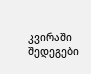კვირაში შედეგები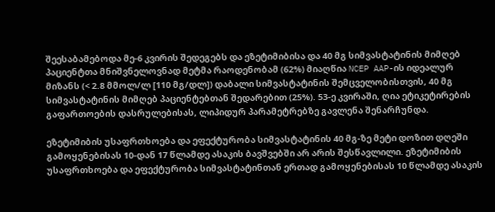შეესაბამებოდა მე-6 კვირის შედეგებს და ეზეტიმიბისა და 40 მგ სიმვასტატინის მიმღებ პაციენტთა მნიშვნელოვნად მეტმა რაოდენობამ (62%) მიაღწია NCEP AAP-ის იდეალურ მიზანს (< 2.8 მმოლ/ლ [110 მგ/დლ]) დაბალი სიმვასტატინის შემცველობისთვის, 40 მგ სიმვასტატინის მიმღებ პაციენტებთან შედარებით (25%). 53-ე კვირაში, ღია ეტიკეტირების გაფართოების დასრულებისას, ლიპიდურ პარამეტრებზე გავლენა შენარჩუნდა.

ეზეტიმიბის უსაფრთხოება და ეფექტურობა სიმვასტატინის 40 მგ-ზე მეტი დოზით დღეში გამოყენებისას 10-დან 17 წლამდე ასაკის ბავშვებში არ არის შესწავლილი. ეზეტიმიბის უსაფრთხოება და ეფექტურობა სიმვასტატინთან ერთად გამოყენებისას 10 წლამდე ასაკის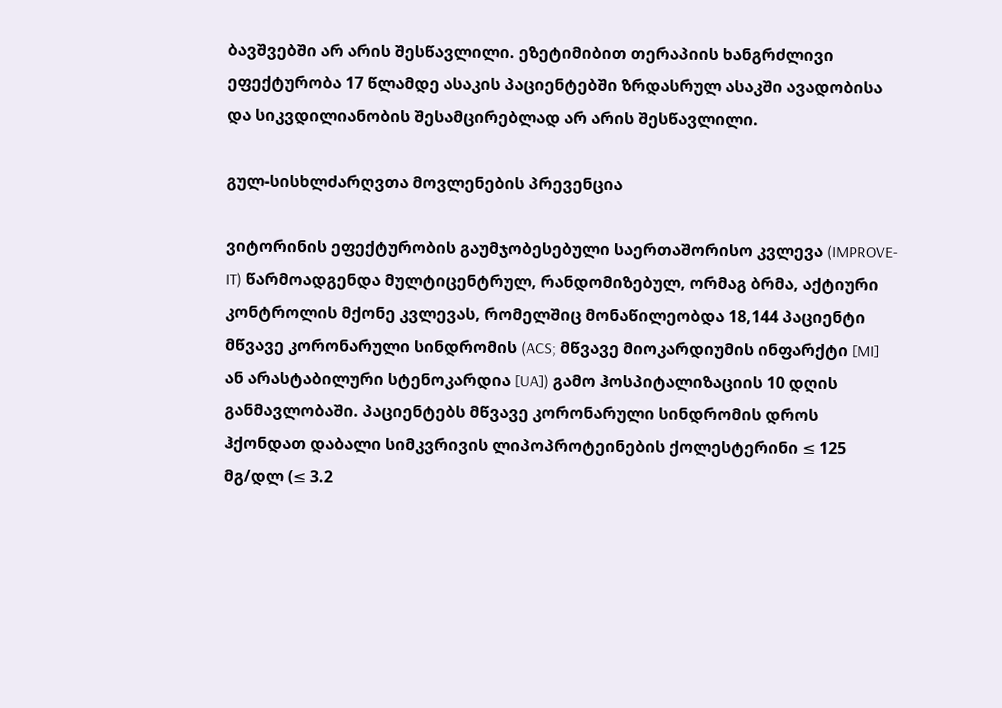ბავშვებში არ არის შესწავლილი. ეზეტიმიბით თერაპიის ხანგრძლივი ეფექტურობა 17 წლამდე ასაკის პაციენტებში ზრდასრულ ასაკში ავადობისა და სიკვდილიანობის შესამცირებლად არ არის შესწავლილი.

გულ-სისხლძარღვთა მოვლენების პრევენცია

ვიტორინის ეფექტურობის გაუმჯობესებული საერთაშორისო კვლევა (IMPROVE-IT) წარმოადგენდა მულტიცენტრულ, რანდომიზებულ, ორმაგ ბრმა, აქტიური კონტროლის მქონე კვლევას, რომელშიც მონაწილეობდა 18,144 პაციენტი მწვავე კორონარული სინდრომის (ACS; მწვავე მიოკარდიუმის ინფარქტი [MI] ან არასტაბილური სტენოკარდია [UA]) გამო ჰოსპიტალიზაციის 10 დღის განმავლობაში. პაციენტებს მწვავე კორონარული სინდრომის დროს ჰქონდათ დაბალი სიმკვრივის ლიპოპროტეინების ქოლესტერინი ≤ 125 მგ/დლ (≤ 3.2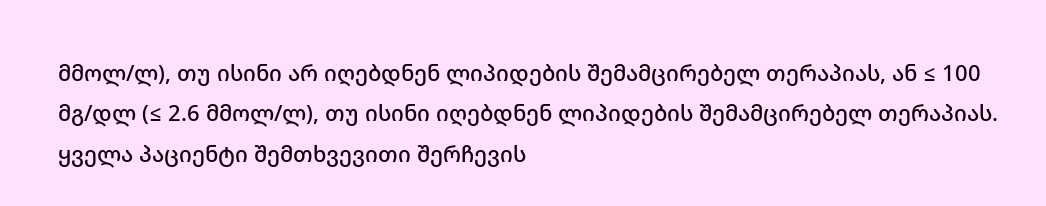მმოლ/ლ), თუ ისინი არ იღებდნენ ლიპიდების შემამცირებელ თერაპიას, ან ≤ 100 მგ/დლ (≤ 2.6 მმოლ/ლ), თუ ისინი იღებდნენ ლიპიდების შემამცირებელ თერაპიას. ყველა პაციენტი შემთხვევითი შერჩევის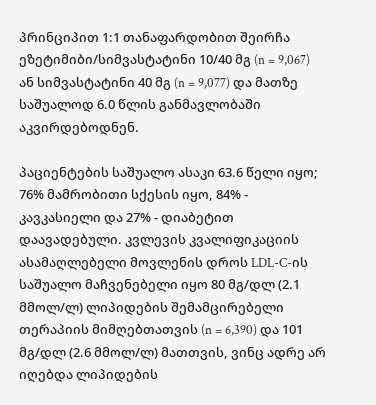პრინციპით 1:1 თანაფარდობით შეირჩა ეზეტიმიბი/სიმვასტატინი 10/40 მგ (n = 9,067) ან სიმვასტატინი 40 მგ (n = 9,077) და მათზე საშუალოდ 6.0 წლის განმავლობაში აკვირდებოდნენ.

პაციენტების საშუალო ასაკი 63.6 წელი იყო; 76% მამრობითი სქესის იყო, 84% - კავკასიელი და 27% - დიაბეტით დაავადებული. კვლევის კვალიფიკაციის ასამაღლებელი მოვლენის დროს LDL-C-ის საშუალო მაჩვენებელი იყო 80 მგ/დლ (2.1 მმოლ/ლ) ლიპიდების შემამცირებელი თერაპიის მიმღებთათვის (n = 6,390) და 101 მგ/დლ (2.6 მმოლ/ლ) მათთვის, ვინც ადრე არ იღებდა ლიპიდების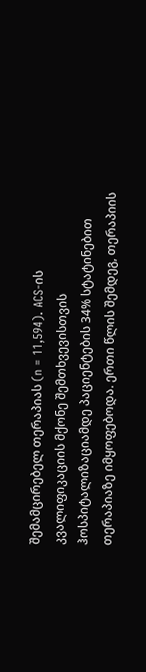შემამცირებელ თერაპიას (n = 11,594). ACS-ის კვალიფიკაციის მქონე შემთხვევისთვის ჰოსპიტალიზაციამდე პაციენტების 34% სტატინებით თერაპიაზე იმყოფებოდა. ერთი წლის შემდეგ, თერაპიის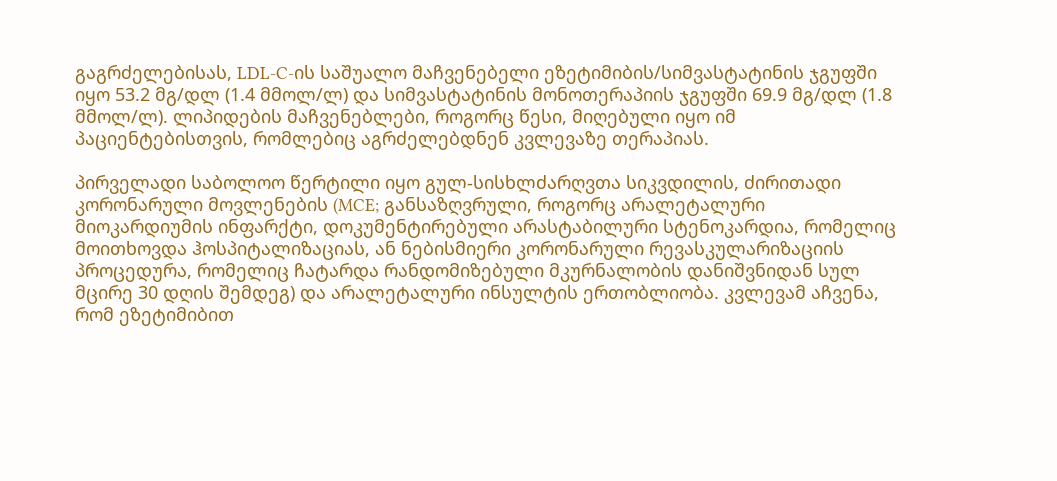გაგრძელებისას, LDL-C-ის საშუალო მაჩვენებელი ეზეტიმიბის/სიმვასტატინის ჯგუფში იყო 53.2 მგ/დლ (1.4 მმოლ/ლ) და სიმვასტატინის მონოთერაპიის ჯგუფში 69.9 მგ/დლ (1.8 მმოლ/ლ). ლიპიდების მაჩვენებლები, როგორც წესი, მიღებული იყო იმ პაციენტებისთვის, რომლებიც აგრძელებდნენ კვლევაზე თერაპიას.

პირველადი საბოლოო წერტილი იყო გულ-სისხლძარღვთა სიკვდილის, ძირითადი კორონარული მოვლენების (MCE; განსაზღვრული, როგორც არალეტალური მიოკარდიუმის ინფარქტი, დოკუმენტირებული არასტაბილური სტენოკარდია, რომელიც მოითხოვდა ჰოსპიტალიზაციას, ან ნებისმიერი კორონარული რევასკულარიზაციის პროცედურა, რომელიც ჩატარდა რანდომიზებული მკურნალობის დანიშვნიდან სულ მცირე 30 დღის შემდეგ) და არალეტალური ინსულტის ერთობლიობა. კვლევამ აჩვენა, რომ ეზეტიმიბით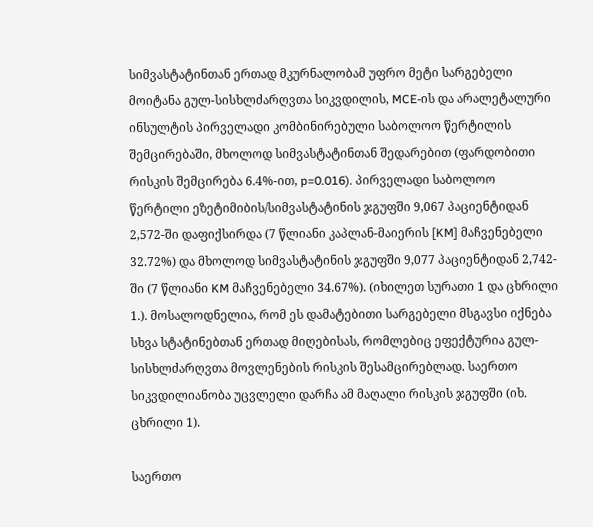სიმვასტატინთან ერთად მკურნალობამ უფრო მეტი სარგებელი მოიტანა გულ-სისხლძარღვთა სიკვდილის, MCE-ის და არალეტალური ინსულტის პირველადი კომბინირებული საბოლოო წერტილის შემცირებაში, მხოლოდ სიმვასტატინთან შედარებით (ფარდობითი რისკის შემცირება 6.4%-ით, p=0.016). პირველადი საბოლოო წერტილი ეზეტიმიბის/სიმვასტატინის ჯგუფში 9,067 პაციენტიდან 2,572-ში დაფიქსირდა (7 წლიანი კაპლან-მაიერის [KM] მაჩვენებელი 32.72%) და მხოლოდ სიმვასტატინის ჯგუფში 9,077 პაციენტიდან 2,742-ში (7 წლიანი KM მაჩვენებელი 34.67%). (იხილეთ სურათი 1 და ცხრილი 1.). მოსალოდნელია, რომ ეს დამატებითი სარგებელი მსგავსი იქნება სხვა სტატინებთან ერთად მიღებისას, რომლებიც ეფექტურია გულ-სისხლძარღვთა მოვლენების რისკის შესამცირებლად. საერთო სიკვდილიანობა უცვლელი დარჩა ამ მაღალი რისკის ჯგუფში (იხ. ცხრილი 1).

საერთო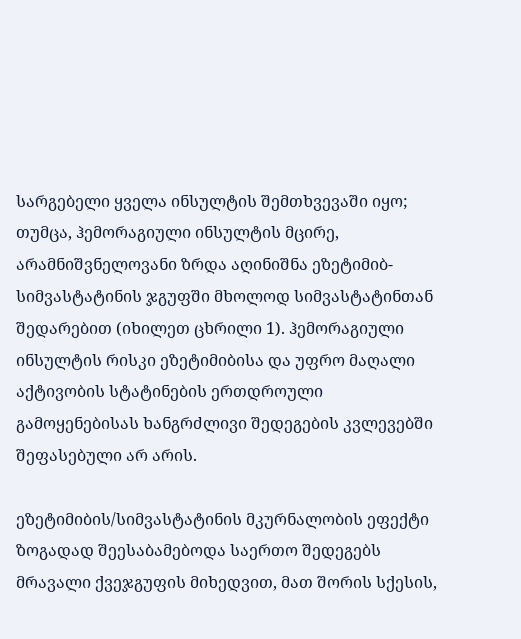სარგებელი ყველა ინსულტის შემთხვევაში იყო; თუმცა, ჰემორაგიული ინსულტის მცირე, არამნიშვნელოვანი ზრდა აღინიშნა ეზეტიმიბ-სიმვასტატინის ჯგუფში მხოლოდ სიმვასტატინთან შედარებით (იხილეთ ცხრილი 1). ჰემორაგიული ინსულტის რისკი ეზეტიმიბისა და უფრო მაღალი აქტივობის სტატინების ერთდროული გამოყენებისას ხანგრძლივი შედეგების კვლევებში შეფასებული არ არის.

ეზეტიმიბის/სიმვასტატინის მკურნალობის ეფექტი ზოგადად შეესაბამებოდა საერთო შედეგებს მრავალი ქვეჯგუფის მიხედვით, მათ შორის სქესის,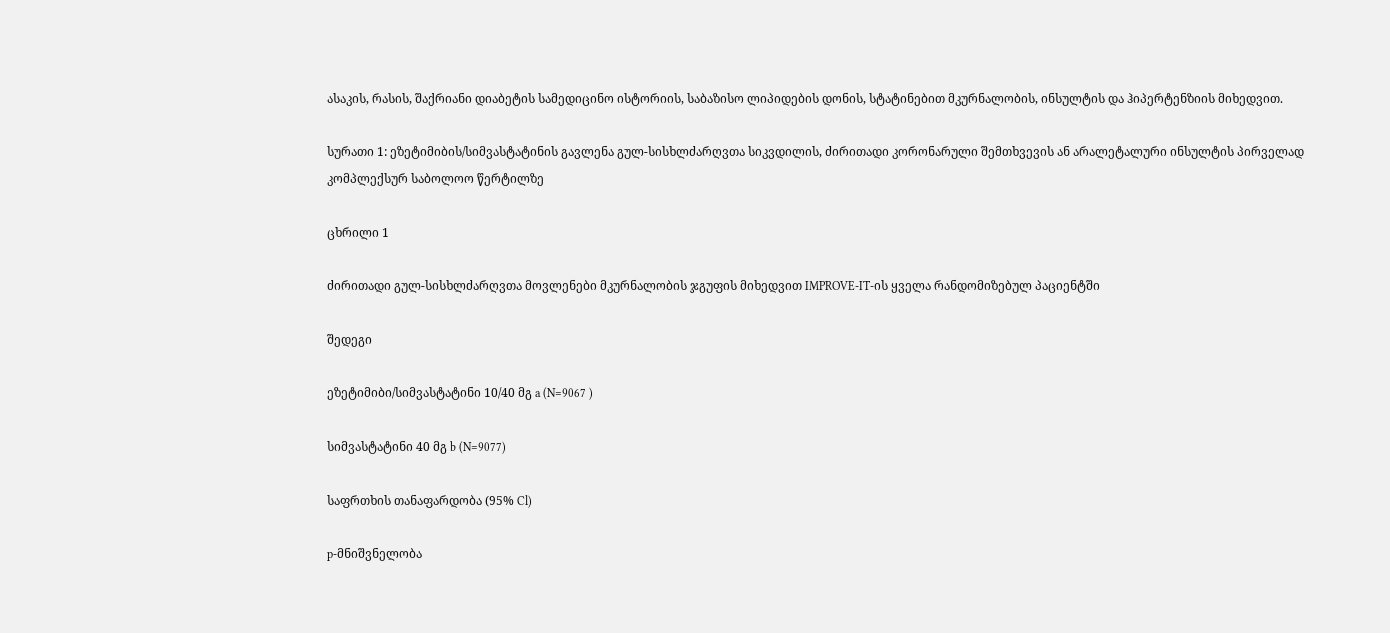ასაკის, რასის, შაქრიანი დიაბეტის სამედიცინო ისტორიის, საბაზისო ლიპიდების დონის, სტატინებით მკურნალობის, ინსულტის და ჰიპერტენზიის მიხედვით.

სურათი 1: ეზეტიმიბის/სიმვასტატინის გავლენა გულ-სისხლძარღვთა სიკვდილის, ძირითადი კორონარული შემთხვევის ან არალეტალური ინსულტის პირველად კომპლექსურ საბოლოო წერტილზე

ცხრილი 1

ძირითადი გულ-სისხლძარღვთა მოვლენები მკურნალობის ჯგუფის მიხედვით IMPROVE-IT-ის ყველა რანდომიზებულ პაციენტში

შედეგი

ეზეტიმიბი/სიმვასტატინი 10/40 მგ a (N=9067 )

სიმვასტატინი 40 მგ b (N=9077)

საფრთხის თანაფარდობა (95% Cl)

p-მნიშვნელობა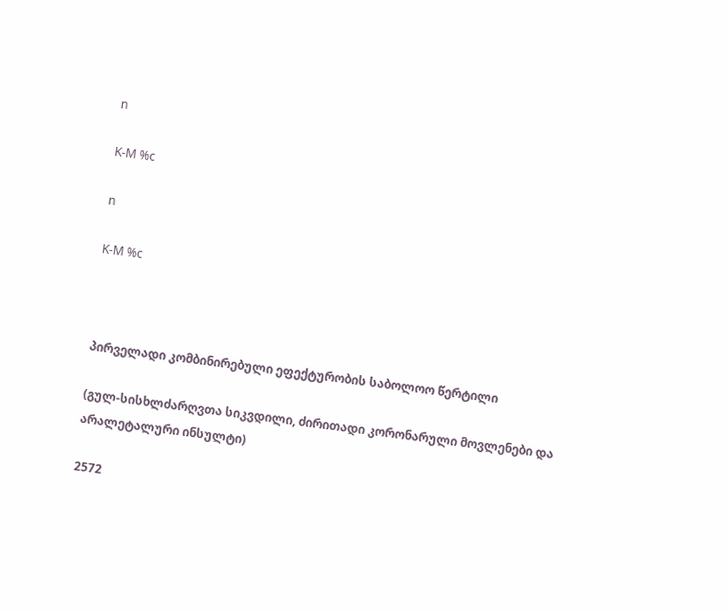n

K-M %c

n

K-M %c



პირველადი კომბინირებული ეფექტურობის საბოლოო წერტილი

(გულ-სისხლძარღვთა სიკვდილი, ძირითადი კორონარული მოვლენები და არალეტალური ინსულტი)

2572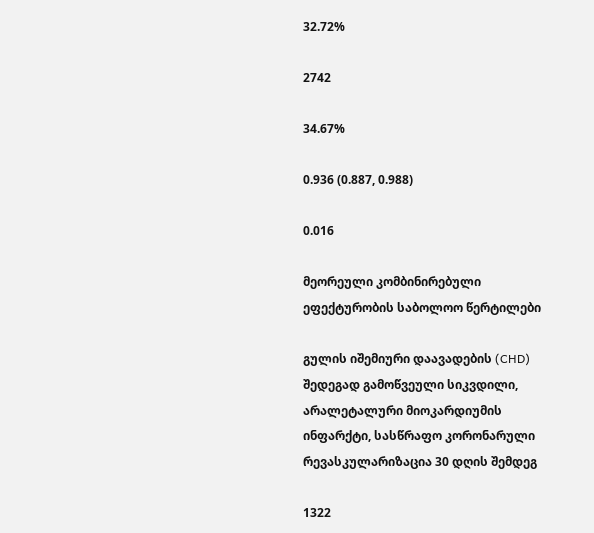32.72%

2742

34.67%

0.936 (0.887, 0.988)

0.016

მეორეული კომბინირებული ეფექტურობის საბოლოო წერტილები

გულის იშემიური დაავადების (CHD) შედეგად გამოწვეული სიკვდილი, არალეტალური მიოკარდიუმის ინფარქტი, სასწრაფო კორონარული რევასკულარიზაცია 30 დღის შემდეგ

1322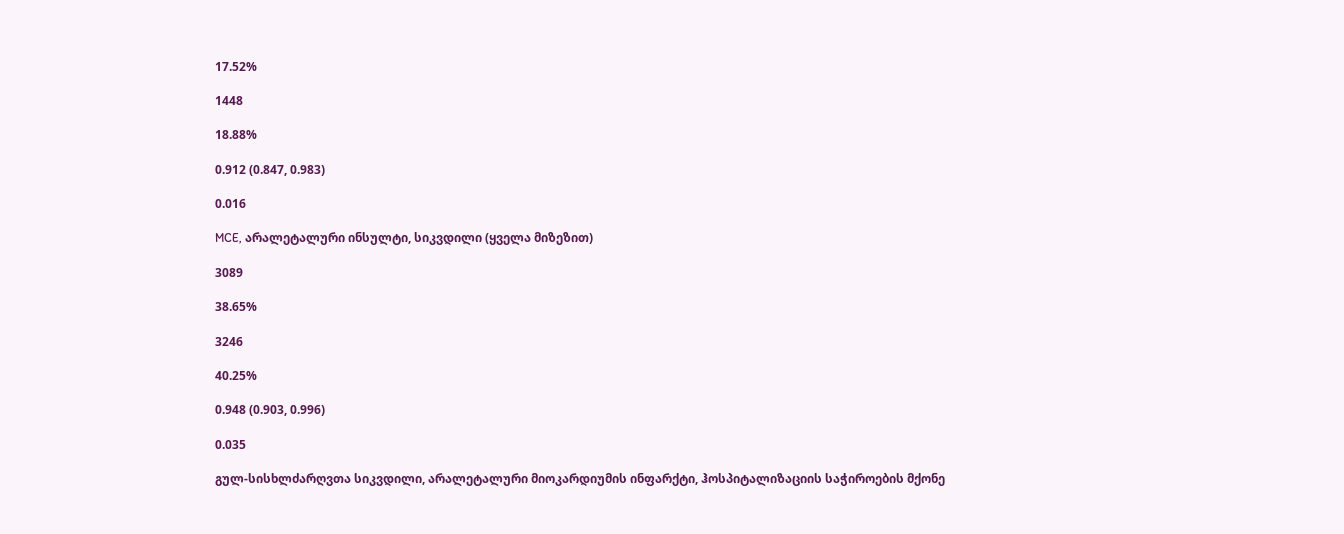17.52%

1448

18.88%

0.912 (0.847, 0.983)

0.016

MCE, არალეტალური ინსულტი, სიკვდილი (ყველა მიზეზით)

3089

38.65%

3246

40.25%

0.948 (0.903, 0.996)

0.035

გულ-სისხლძარღვთა სიკვდილი, არალეტალური მიოკარდიუმის ინფარქტი, ჰოსპიტალიზაციის საჭიროების მქონე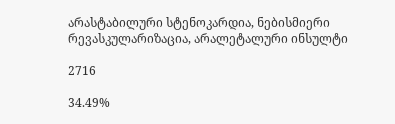არასტაბილური სტენოკარდია, ნებისმიერი რევასკულარიზაცია, არალეტალური ინსულტი

2716

34.49%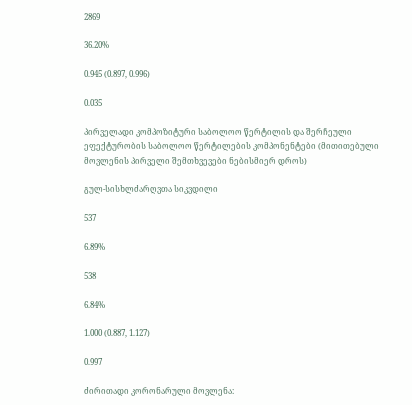2869

36.20%

0.945 (0.897, 0.996)

0.035

პირველადი კომპოზიტური საბოლოო წერტილის და შერჩეული ეფექტურობის საბოლოო წერტილების კომპონენტები (მითითებული მოვლენის პირველი შემთხვევები ნებისმიერ დროს)

გულ-სისხლძარღვთა სიკვდილი

537

6.89%

538

6.84%

1.000 (0.887, 1.127)

0.997

ძირითადი კორონარული მოვლენა: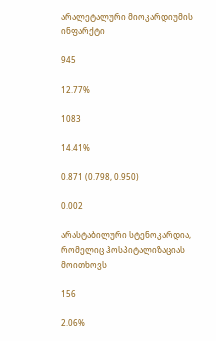არალეტალური მიოკარდიუმის ინფარქტი

945

12.77%

1083

14.41%

0.871 (0.798, 0.950)

0.002

არასტაბილური სტენოკარდია, რომელიც ჰოსპიტალიზაციას მოითხოვს

156

2.06%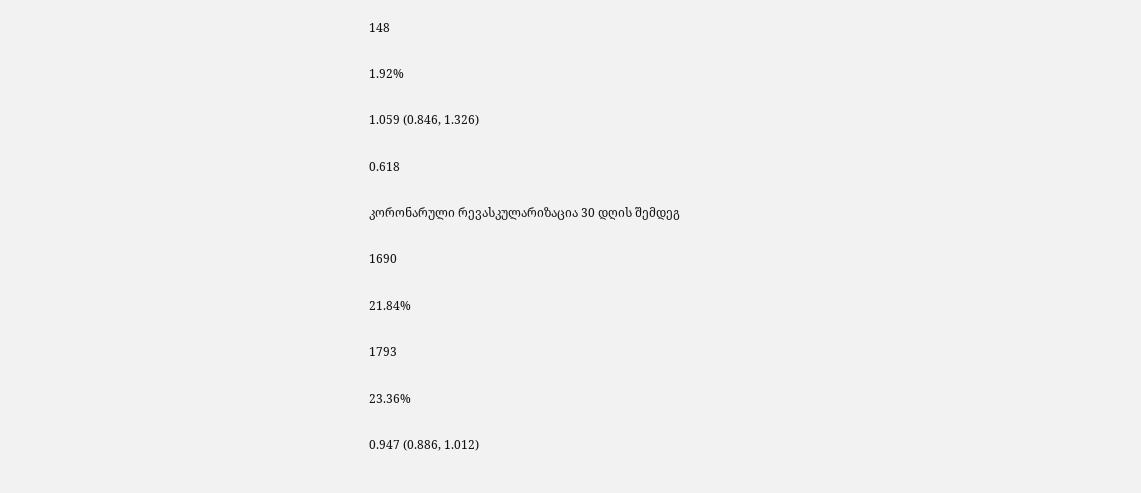148

1.92%

1.059 (0.846, 1.326)

0.618

კორონარული რევასკულარიზაცია 30 დღის შემდეგ

1690

21.84%

1793

23.36%

0.947 (0.886, 1.012)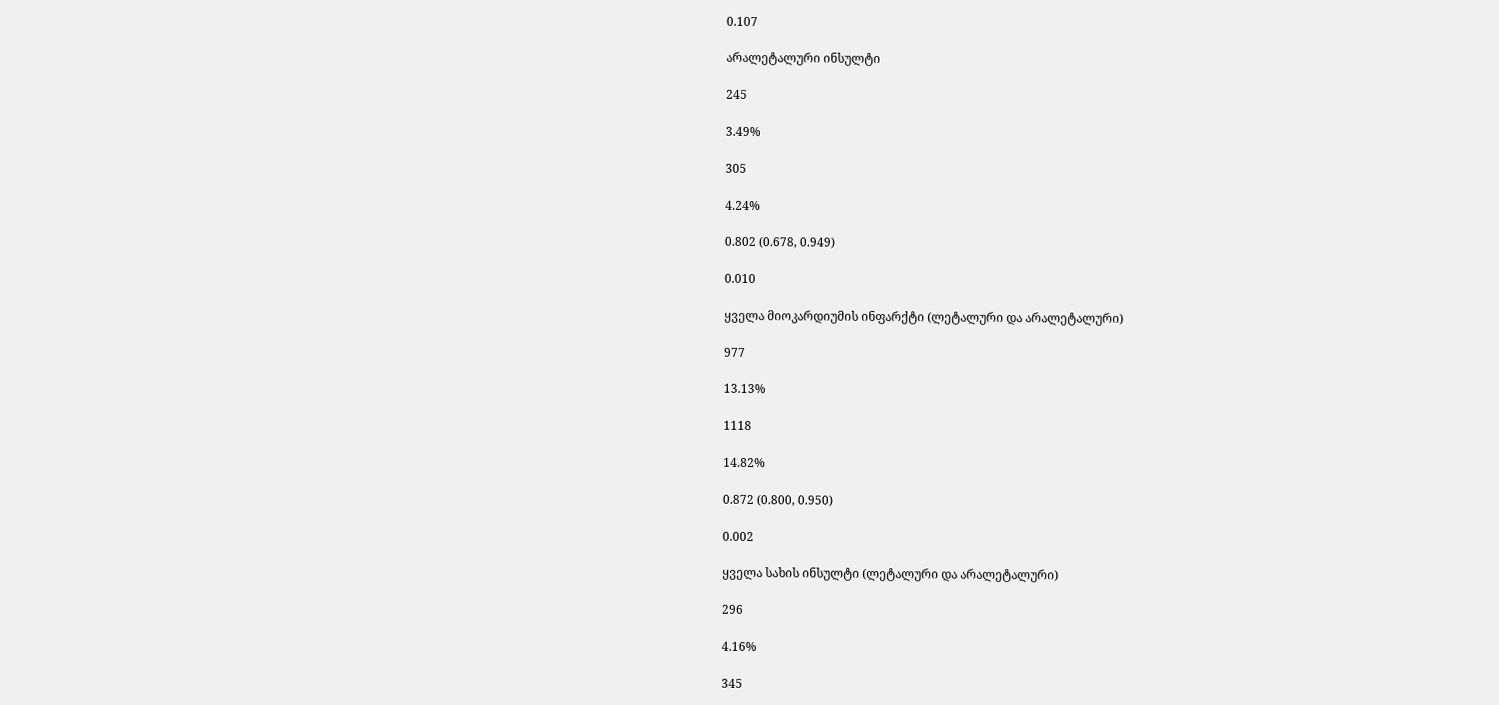0.107

არალეტალური ინსულტი

245

3.49%

305

4.24%

0.802 (0.678, 0.949)

0.010

ყველა მიოკარდიუმის ინფარქტი (ლეტალური და არალეტალური)

977

13.13%

1118

14.82%

0.872 (0.800, 0.950)

0.002

ყველა სახის ინსულტი (ლეტალური და არალეტალური)

296

4.16%

345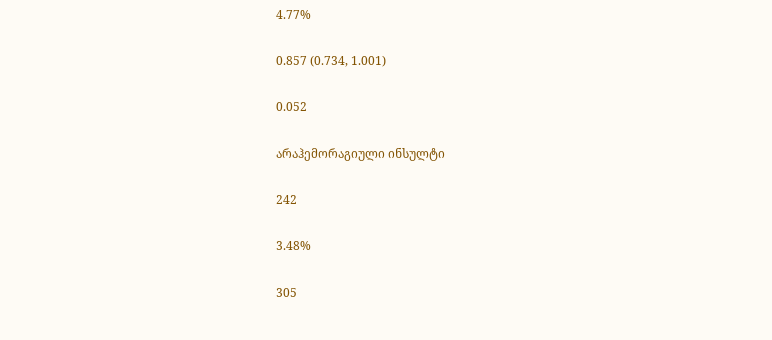4.77%

0.857 (0.734, 1.001)

0.052

არაჰემორაგიული ინსულტი

242

3.48%

305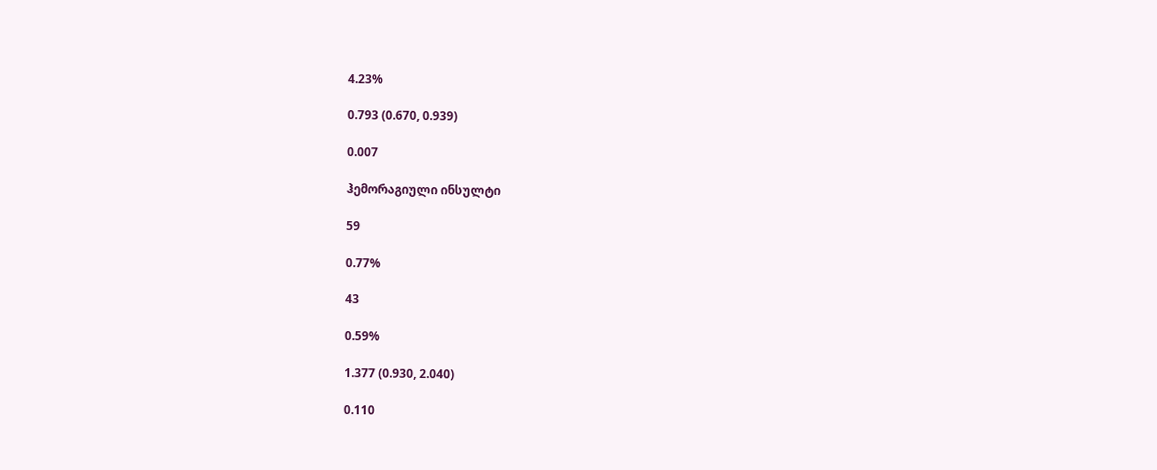4.23%

0.793 (0.670, 0.939)

0.007

ჰემორაგიული ინსულტი

59

0.77%

43

0.59%

1.377 (0.930, 2.040)

0.110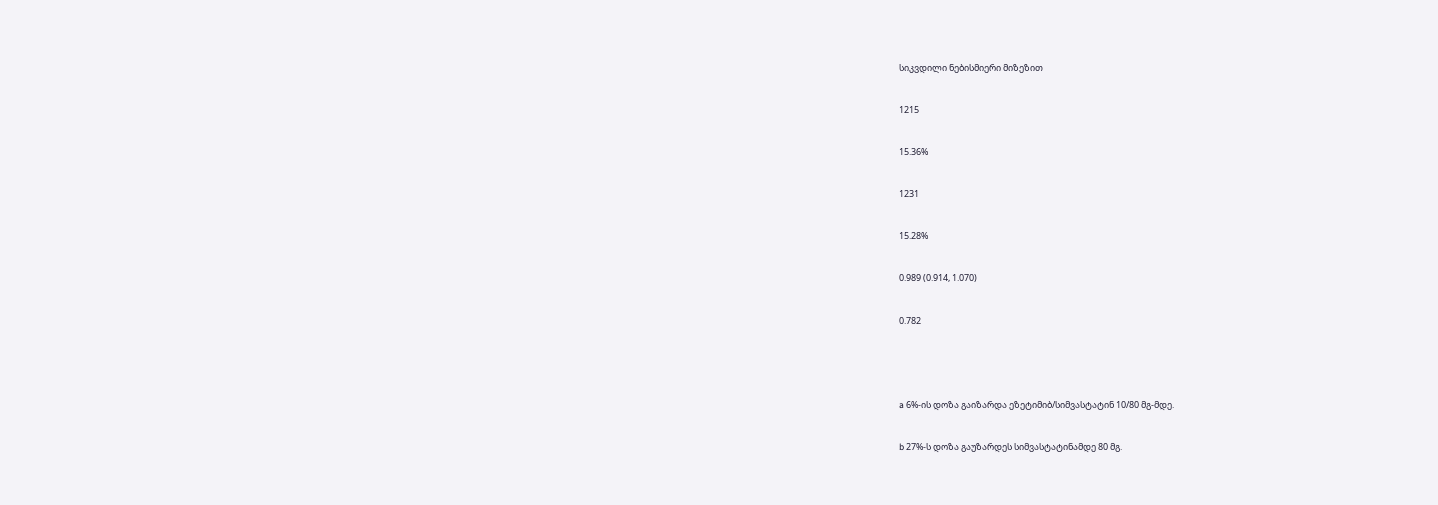სიკვდილი ნებისმიერი მიზეზით

1215

15.36%

1231

15.28%

0.989 (0.914, 1.070)

0.782



a 6%-ის დოზა გაიზარდა ეზეტიმიბ/სიმვასტატინ 10/80 მგ-მდე.

b 27%-ს დოზა გაუზარდეს სიმვასტატინამდე 80 მგ.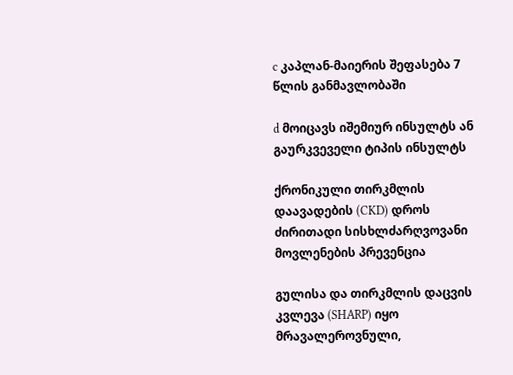c კაპლან-მაიერის შეფასება 7 წლის განმავლობაში

d მოიცავს იშემიურ ინსულტს ან გაურკვეველი ტიპის ინსულტს

ქრონიკული თირკმლის დაავადების (CKD) დროს ძირითადი სისხლძარღვოვანი მოვლენების პრევენცია

გულისა და თირკმლის დაცვის კვლევა (SHARP) იყო მრავალეროვნული,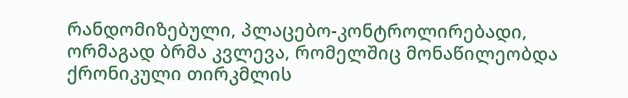რანდომიზებული, პლაცებო-კონტროლირებადი, ორმაგად ბრმა კვლევა, რომელშიც მონაწილეობდა ქრონიკული თირკმლის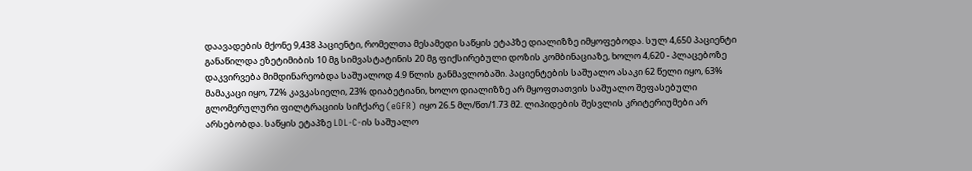დაავადების მქონე 9,438 პაციენტი, რომელთა მესამედი საწყის ეტაპზე დიალიზზე იმყოფებოდა. სულ 4,650 პაციენტი განაწილდა ეზეტიმიბის 10 მგ სიმვასტატინის 20 მგ ფიქსირებული დოზის კომბინაციაზე, ხოლო 4,620 - პლაცებოზე დაკვირვება მიმდინარეობდა საშუალოდ 4.9 წლის განმავლობაში. პაციენტების საშუალო ასაკი 62 წელი იყო, 63% მამაკაცი იყო, 72% კავკასიელი, 23% დიაბეტიანი, ხოლო დიალიზზე არ მყოფთათვის საშუალო შეფასებული გლომერულური ფილტრაციის სიჩქარე (eGFR) იყო 26.5 მლ/წთ/1.73 მ2. ლიპიდების შესვლის კრიტერიუმები არ არსებობდა. საწყის ეტაპზე LDL-C-ის საშუალო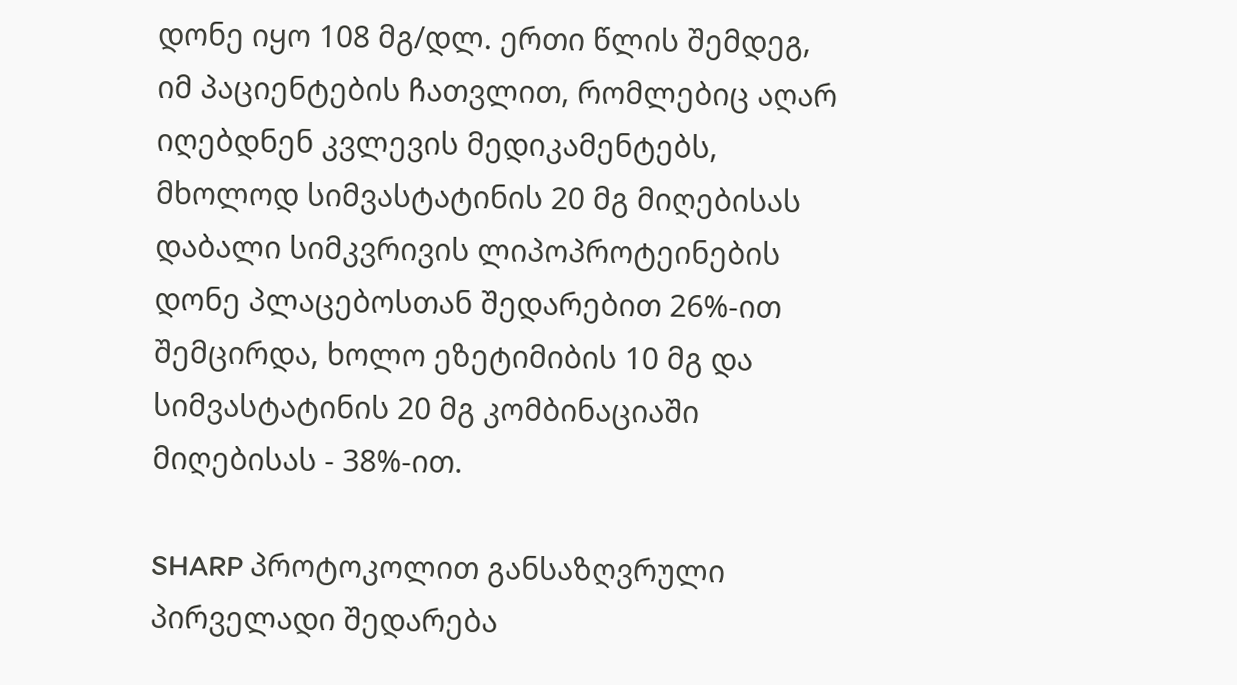დონე იყო 108 მგ/დლ. ერთი წლის შემდეგ, იმ პაციენტების ჩათვლით, რომლებიც აღარ იღებდნენ კვლევის მედიკამენტებს, მხოლოდ სიმვასტატინის 20 მგ მიღებისას დაბალი სიმკვრივის ლიპოპროტეინების დონე პლაცებოსთან შედარებით 26%-ით შემცირდა, ხოლო ეზეტიმიბის 10 მგ და სიმვასტატინის 20 მგ კომბინაციაში მიღებისას - 38%-ით.

SHARP პროტოკოლით განსაზღვრული პირველადი შედარება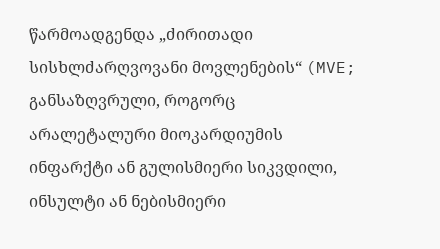წარმოადგენდა „ძირითადი სისხლძარღვოვანი მოვლენების“ (MVE; განსაზღვრული, როგორც არალეტალური მიოკარდიუმის ინფარქტი ან გულისმიერი სიკვდილი, ინსულტი ან ნებისმიერი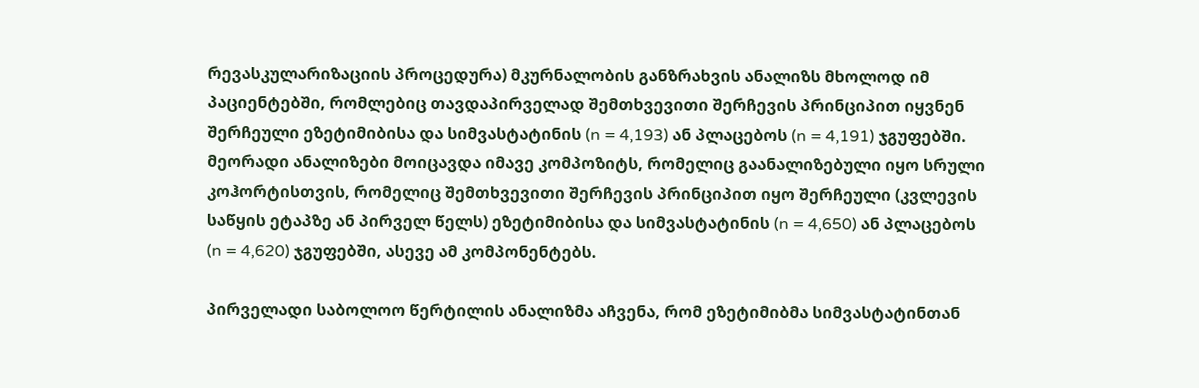რევასკულარიზაციის პროცედურა) მკურნალობის განზრახვის ანალიზს მხოლოდ იმ პაციენტებში, რომლებიც თავდაპირველად შემთხვევითი შერჩევის პრინციპით იყვნენ შერჩეული ეზეტიმიბისა და სიმვასტატინის (n = 4,193) ან პლაცებოს (n = 4,191) ჯგუფებში. მეორადი ანალიზები მოიცავდა იმავე კომპოზიტს, რომელიც გაანალიზებული იყო სრული კოჰორტისთვის, რომელიც შემთხვევითი შერჩევის პრინციპით იყო შერჩეული (კვლევის საწყის ეტაპზე ან პირველ წელს) ეზეტიმიბისა და სიმვასტატინის (n = 4,650) ან პლაცებოს (n = 4,620) ჯგუფებში, ასევე ამ კომპონენტებს.

პირველადი საბოლოო წერტილის ანალიზმა აჩვენა, რომ ეზეტიმიბმა სიმვასტატინთან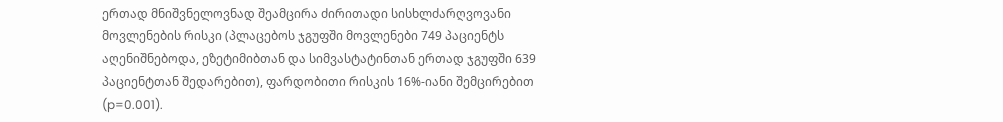ერთად მნიშვნელოვნად შეამცირა ძირითადი სისხლძარღვოვანი მოვლენების რისკი (პლაცებოს ჯგუფში მოვლენები 749 პაციენტს აღენიშნებოდა, ეზეტიმიბთან და სიმვასტატინთან ერთად ჯგუფში 639 პაციენტთან შედარებით), ფარდობითი რისკის 16%-იანი შემცირებით (p=0.001).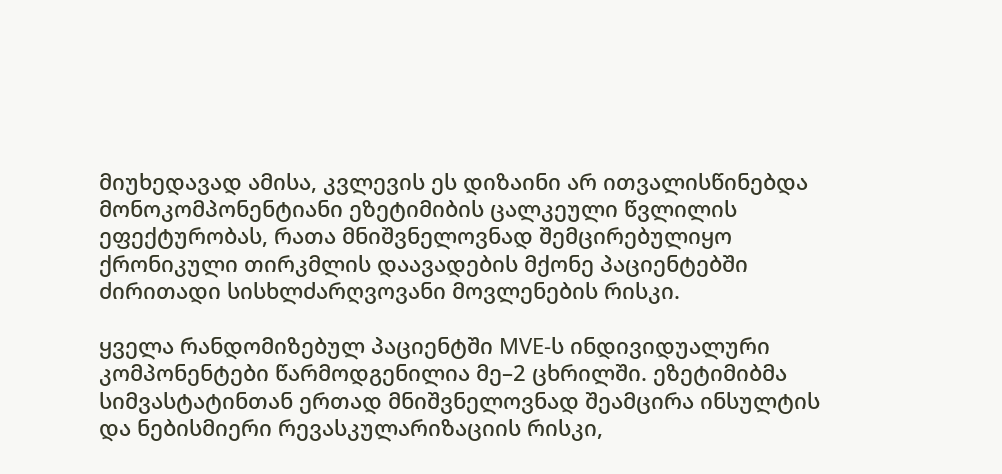მიუხედავად ამისა, კვლევის ეს დიზაინი არ ითვალისწინებდა მონოკომპონენტიანი ეზეტიმიბის ცალკეული წვლილის ეფექტურობას, რათა მნიშვნელოვნად შემცირებულიყო ქრონიკული თირკმლის დაავადების მქონე პაციენტებში ძირითადი სისხლძარღვოვანი მოვლენების რისკი.

ყველა რანდომიზებულ პაციენტში MVE-ს ინდივიდუალური კომპონენტები წარმოდგენილია მე–2 ცხრილში. ეზეტიმიბმა სიმვასტატინთან ერთად მნიშვნელოვნად შეამცირა ინსულტის და ნებისმიერი რევასკულარიზაციის რისკი,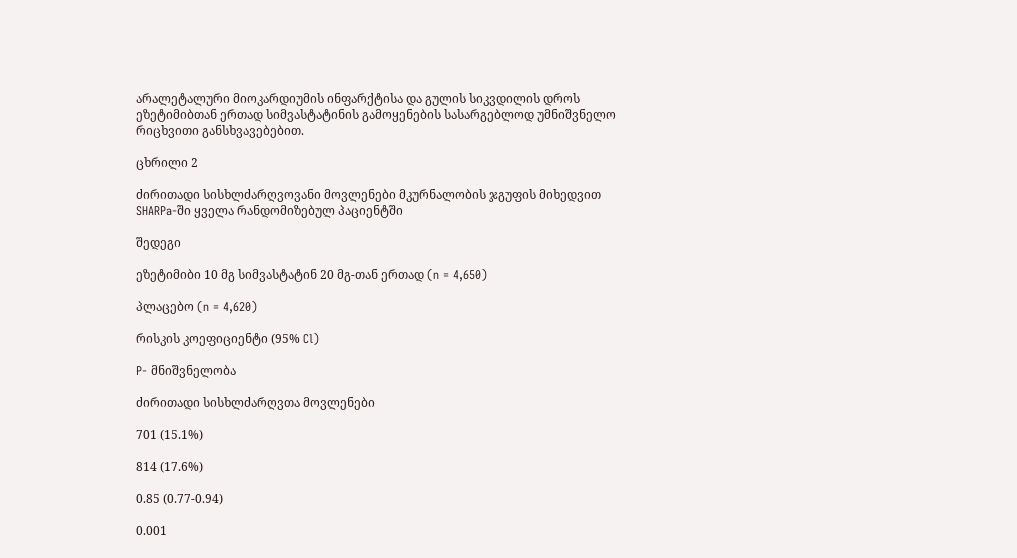არალეტალური მიოკარდიუმის ინფარქტისა და გულის სიკვდილის დროს ეზეტიმიბთან ერთად სიმვასტატინის გამოყენების სასარგებლოდ უმნიშვნელო რიცხვითი განსხვავებებით.

ცხრილი 2

ძირითადი სისხლძარღვოვანი მოვლენები მკურნალობის ჯგუფის მიხედვით SHARPa-ში ყველა რანდომიზებულ პაციენტში

შედეგი

ეზეტიმიბი 10 მგ სიმვასტატინ 20 მგ-თან ერთად (n = 4,650)

პლაცებო (n = 4,620)

რისკის კოეფიციენტი (95% Cl)

P- მნიშვნელობა

ძირითადი სისხლძარღვთა მოვლენები

701 (15.1%)

814 (17.6%)

0.85 (0.77-0.94)

0.001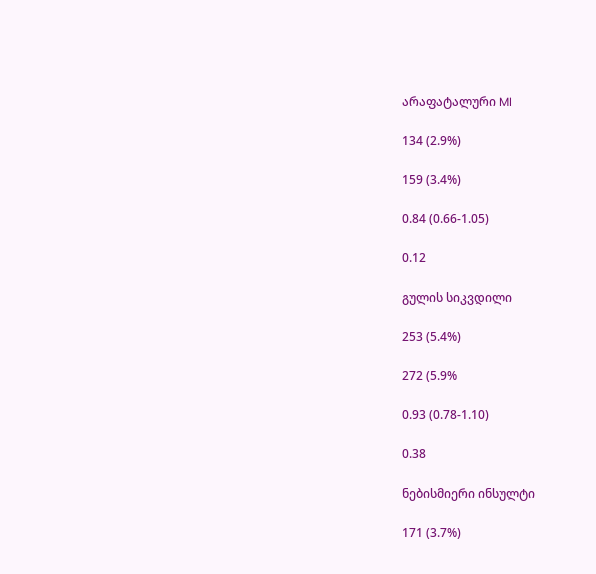არაფატალური MI

134 (2.9%)

159 (3.4%)

0.84 (0.66-1.05)

0.12

გულის სიკვდილი

253 (5.4%)

272 (5.9%

0.93 (0.78-1.10)

0.38

ნებისმიერი ინსულტი

171 (3.7%)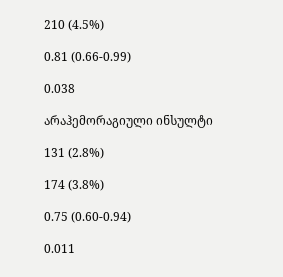210 (4.5%)

0.81 (0.66-0.99)

0.038

არაჰემორაგიული ინსულტი

131 (2.8%)

174 (3.8%)

0.75 (0.60-0.94)

0.011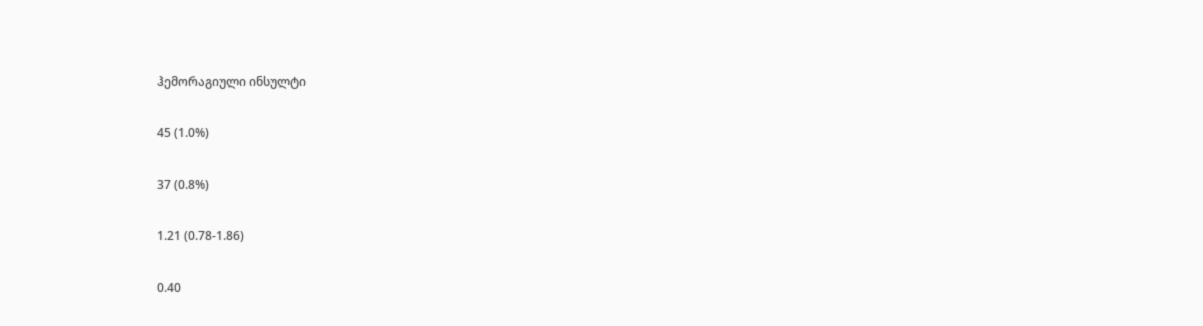ჰემორაგიული ინსულტი

45 (1.0%)

37 (0.8%)

1.21 (0.78-1.86)

0.40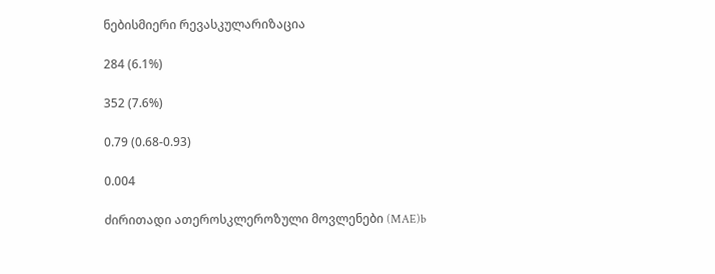ნებისმიერი რევასკულარიზაცია

284 (6.1%)

352 (7.6%)

0.79 (0.68-0.93)

0.004

ძირითადი ათეროსკლეროზული მოვლენები (MAE)b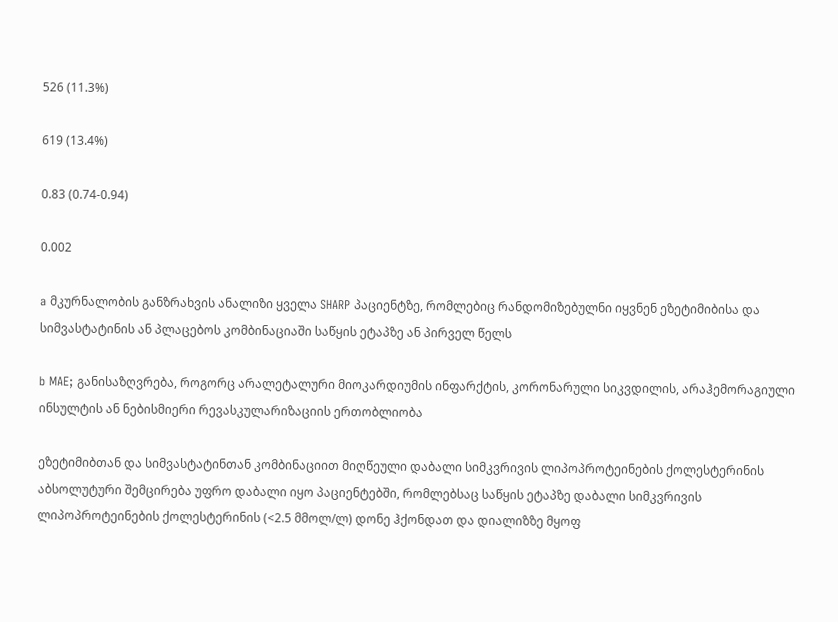526 (11.3%)

619 (13.4%)

0.83 (0.74-0.94)

0.002

a მკურნალობის განზრახვის ანალიზი ყველა SHARP პაციენტზე, რომლებიც რანდომიზებულნი იყვნენ ეზეტიმიბისა და სიმვასტატინის ან პლაცებოს კომბინაციაში საწყის ეტაპზე ან პირველ წელს

b MAE; განისაზღვრება, როგორც არალეტალური მიოკარდიუმის ინფარქტის, კორონარული სიკვდილის, არაჰემორაგიული ინსულტის ან ნებისმიერი რევასკულარიზაციის ერთობლიობა

ეზეტიმიბთან და სიმვასტატინთან კომბინაციით მიღწეული დაბალი სიმკვრივის ლიპოპროტეინების ქოლესტერინის აბსოლუტური შემცირება უფრო დაბალი იყო პაციენტებში, რომლებსაც საწყის ეტაპზე დაბალი სიმკვრივის ლიპოპროტეინების ქოლესტერინის (<2.5 მმოლ/ლ) დონე ჰქონდათ და დიალიზზე მყოფ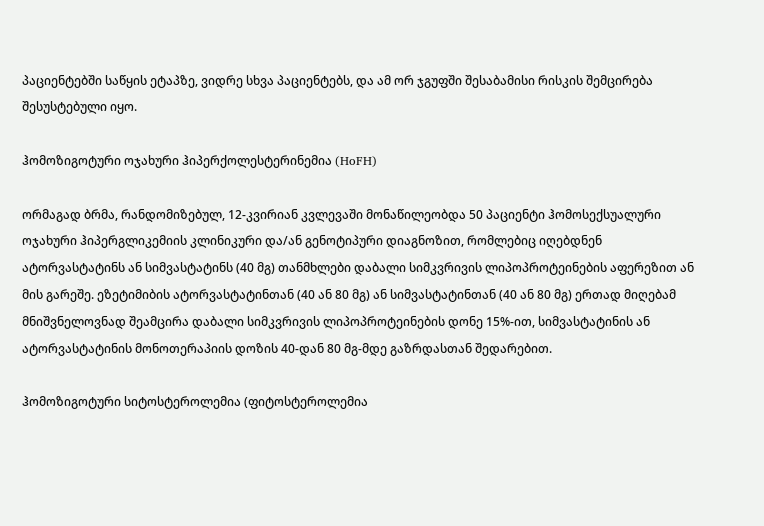პაციენტებში საწყის ეტაპზე, ვიდრე სხვა პაციენტებს, და ამ ორ ჯგუფში შესაბამისი რისკის შემცირება შესუსტებული იყო.

ჰომოზიგოტური ოჯახური ჰიპერქოლესტერინემია (HoFH)

ორმაგად ბრმა, რანდომიზებულ, 12-კვირიან კვლევაში მონაწილეობდა 50 პაციენტი ჰომოსექსუალური ოჯახური ჰიპერგლიკემიის კლინიკური და/ან გენოტიპური დიაგნოზით, რომლებიც იღებდნენ ატორვასტატინს ან სიმვასტატინს (40 მგ) თანმხლები დაბალი სიმკვრივის ლიპოპროტეინების აფერეზით ან მის გარეშე. ეზეტიმიბის ატორვასტატინთან (40 ან 80 მგ) ან სიმვასტატინთან (40 ან 80 მგ) ერთად მიღებამ მნიშვნელოვნად შეამცირა დაბალი სიმკვრივის ლიპოპროტეინების დონე 15%-ით, სიმვასტატინის ან ატორვასტატინის მონოთერაპიის დოზის 40-დან 80 მგ-მდე გაზრდასთან შედარებით.

ჰომოზიგოტური სიტოსტეროლემია (ფიტოსტეროლემია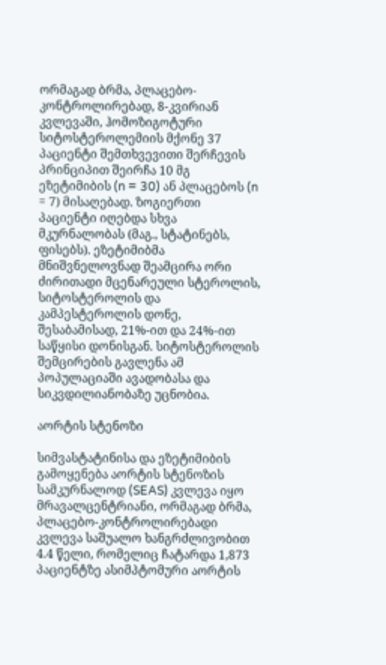ორმაგად ბრმა, პლაცებო-კონტროლირებად, 8-კვირიან კვლევაში, ჰომოზიგოტური სიტოსტეროლემიის მქონე 37 პაციენტი შემთხვევითი შერჩევის პრინციპით შეირჩა 10 მგ ეზეტიმიბის (n = 30) ან პლაცებოს (n = 7) მისაღებად. ზოგიერთი პაციენტი იღებდა სხვა მკურნალობას (მაგ., სტატინებს, ფისებს). ეზეტიმიბმა მნიშვნელოვნად შეამცირა ორი ძირითადი მცენარეული სტეროლის, სიტოსტეროლის და კამპესტეროლის დონე, შესაბამისად, 21%-ით და 24%-ით საწყისი დონისგან. სიტოსტეროლის შემცირების გავლენა ამ პოპულაციაში ავადობასა და სიკვდილიანობაზე უცნობია.

აორტის სტენოზი

სიმვასტატინისა და ეზეტიმიბის გამოყენება აორტის სტენოზის სამკურნალოდ (SEAS) კვლევა იყო მრავალცენტრიანი, ორმაგად ბრმა, პლაცებო-კონტროლირებადი კვლევა საშუალო ხანგრძლივობით 4.4 წელი, რომელიც ჩატარდა 1,873 პაციენტზე ასიმპტომური აორტის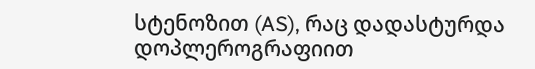სტენოზით (AS), რაც დადასტურდა დოპლეროგრაფიით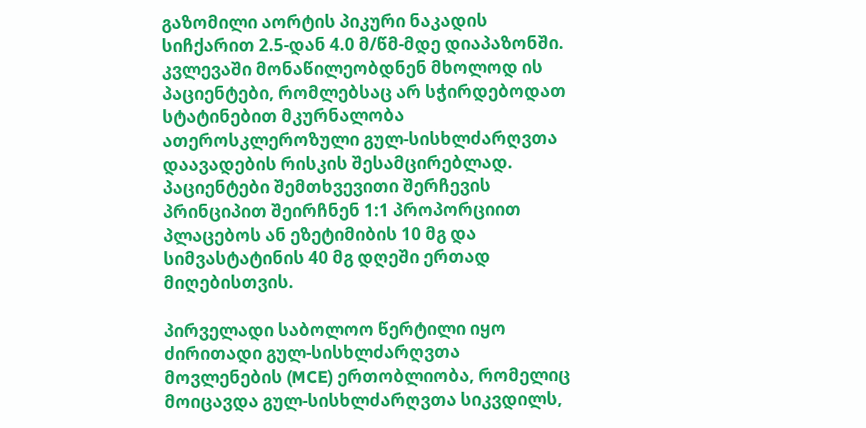გაზომილი აორტის პიკური ნაკადის სიჩქარით 2.5-დან 4.0 მ/წმ-მდე დიაპაზონში. კვლევაში მონაწილეობდნენ მხოლოდ ის პაციენტები, რომლებსაც არ სჭირდებოდათ სტატინებით მკურნალობა ათეროსკლეროზული გულ-სისხლძარღვთა დაავადების რისკის შესამცირებლად. პაციენტები შემთხვევითი შერჩევის პრინციპით შეირჩნენ 1:1 პროპორციით პლაცებოს ან ეზეტიმიბის 10 მგ და სიმვასტატინის 40 მგ დღეში ერთად მიღებისთვის.

პირველადი საბოლოო წერტილი იყო ძირითადი გულ-სისხლძარღვთა მოვლენების (MCE) ერთობლიობა, რომელიც მოიცავდა გულ-სისხლძარღვთა სიკვდილს,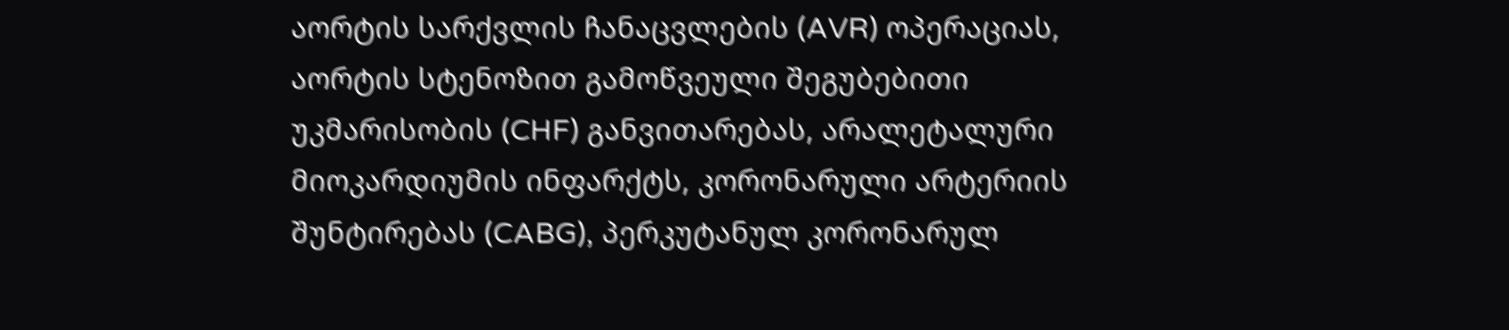აორტის სარქვლის ჩანაცვლების (AVR) ოპერაციას, აორტის სტენოზით გამოწვეული შეგუბებითი უკმარისობის (CHF) განვითარებას, არალეტალური მიოკარდიუმის ინფარქტს, კორონარული არტერიის შუნტირებას (CABG), პერკუტანულ კორონარულ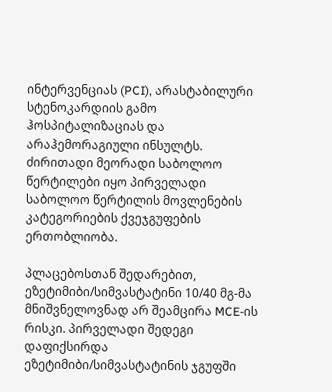ინტერვენციას (PCI), არასტაბილური სტენოკარდიის გამო ჰოსპიტალიზაციას და არაჰემორაგიული ინსულტს. ძირითადი მეორადი საბოლოო წერტილები იყო პირველადი საბოლოო წერტილის მოვლენების კატეგორიების ქვეჯგუფების ერთობლიობა.

პლაცებოსთან შედარებით, ეზეტიმიბი/სიმვასტატინი 10/40 მგ-მა მნიშვნელოვნად არ შეამცირა MCE-ის რისკი. პირველადი შედეგი დაფიქსირდა ეზეტიმიბი/სიმვასტატინის ჯგუფში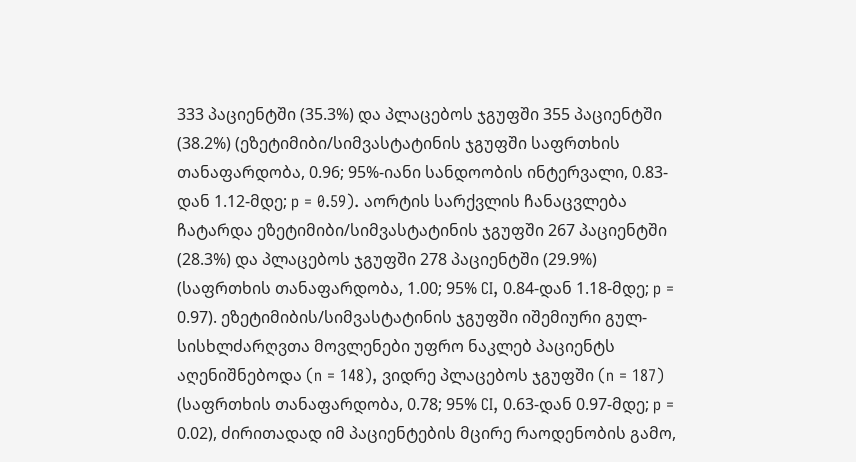333 პაციენტში (35.3%) და პლაცებოს ჯგუფში 355 პაციენტში (38.2%) (ეზეტიმიბი/სიმვასტატინის ჯგუფში საფრთხის თანაფარდობა, 0.96; 95%-იანი სანდოობის ინტერვალი, 0.83-დან 1.12-მდე; p = 0.59). აორტის სარქვლის ჩანაცვლება ჩატარდა ეზეტიმიბი/სიმვასტატინის ჯგუფში 267 პაციენტში (28.3%) და პლაცებოს ჯგუფში 278 პაციენტში (29.9%) (საფრთხის თანაფარდობა, 1.00; 95% CI, 0.84-დან 1.18-მდე; p = 0.97). ეზეტიმიბის/სიმვასტატინის ჯგუფში იშემიური გულ-სისხლძარღვთა მოვლენები უფრო ნაკლებ პაციენტს აღენიშნებოდა (n = 148), ვიდრე პლაცებოს ჯგუფში (n = 187) (საფრთხის თანაფარდობა, 0.78; 95% CI, 0.63-დან 0.97-მდე; p = 0.02), ძირითადად იმ პაციენტების მცირე რაოდენობის გამო,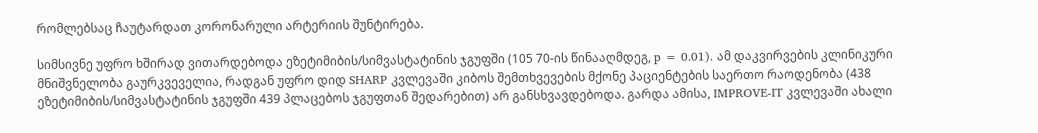რომლებსაც ჩაუტარდათ კორონარული არტერიის შუნტირება.

სიმსივნე უფრო ხშირად ვითარდებოდა ეზეტიმიბის/სიმვასტატინის ჯგუფში (105 70-ის წინააღმდეგ, p = 0.01). ამ დაკვირვების კლინიკური მნიშვნელობა გაურკვეველია, რადგან უფრო დიდ SHARP კვლევაში კიბოს შემთხვევების მქონე პაციენტების საერთო რაოდენობა (438 ეზეტიმიბის/სიმვასტატინის ჯგუფში 439 პლაცებოს ჯგუფთან შედარებით) არ განსხვავდებოდა. გარდა ამისა, IMPROVE-IT კვლევაში ახალი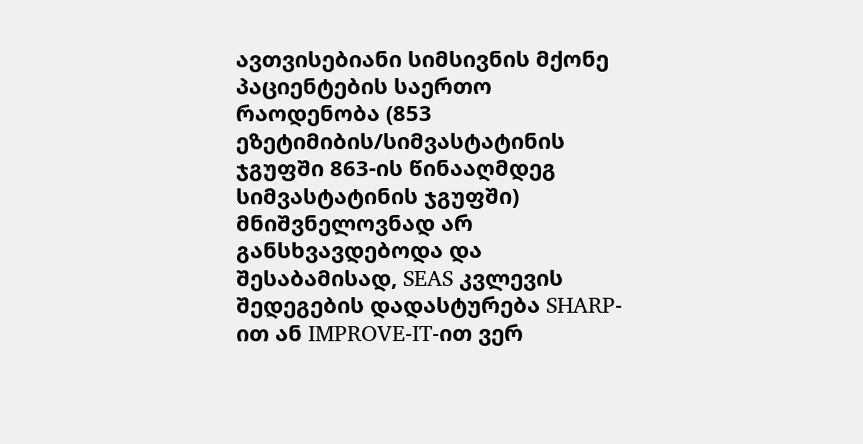ავთვისებიანი სიმსივნის მქონე პაციენტების საერთო რაოდენობა (853 ეზეტიმიბის/სიმვასტატინის ჯგუფში 863-ის წინააღმდეგ სიმვასტატინის ჯგუფში) მნიშვნელოვნად არ განსხვავდებოდა და შესაბამისად, SEAS კვლევის შედეგების დადასტურება SHARP-ით ან IMPROVE-IT-ით ვერ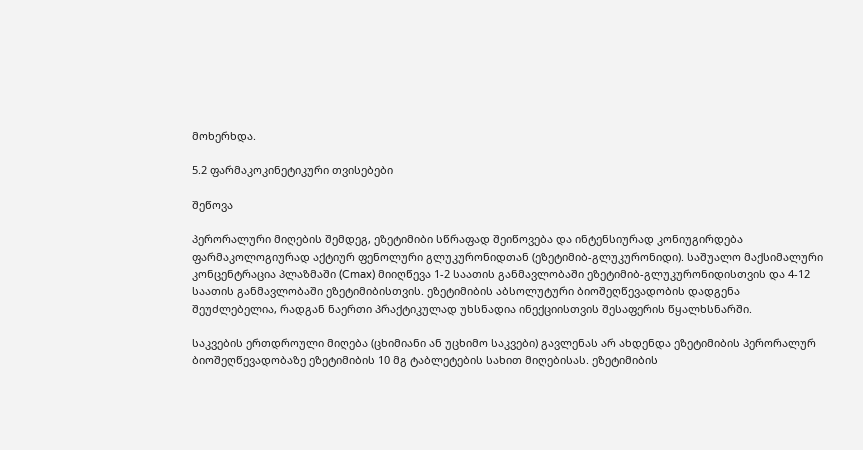მოხერხდა.

5.2 ფარმაკოკინეტიკური თვისებები

შეწოვა

პერორალური მიღების შემდეგ, ეზეტიმიბი სწრაფად შეიწოვება და ინტენსიურად კონიუგირდება ფარმაკოლოგიურად აქტიურ ფენოლური გლუკურონიდთან (ეზეტიმიბ-გლუკურონიდი). საშუალო მაქსიმალური კონცენტრაცია პლაზმაში (Cmax) მიიღწევა 1-2 საათის განმავლობაში ეზეტიმიბ-გლუკურონიდისთვის და 4-12 საათის განმავლობაში ეზეტიმიბისთვის. ეზეტიმიბის აბსოლუტური ბიოშეღწევადობის დადგენა შეუძლებელია, რადგან ნაერთი პრაქტიკულად უხსნადია ინექციისთვის შესაფერის წყალხსნარში.

საკვების ერთდროული მიღება (ცხიმიანი ან უცხიმო საკვები) გავლენას არ ახდენდა ეზეტიმიბის პერორალურ ბიოშეღწევადობაზე ეზეტიმიბის 10 მგ ტაბლეტების სახით მიღებისას. ეზეტიმიბის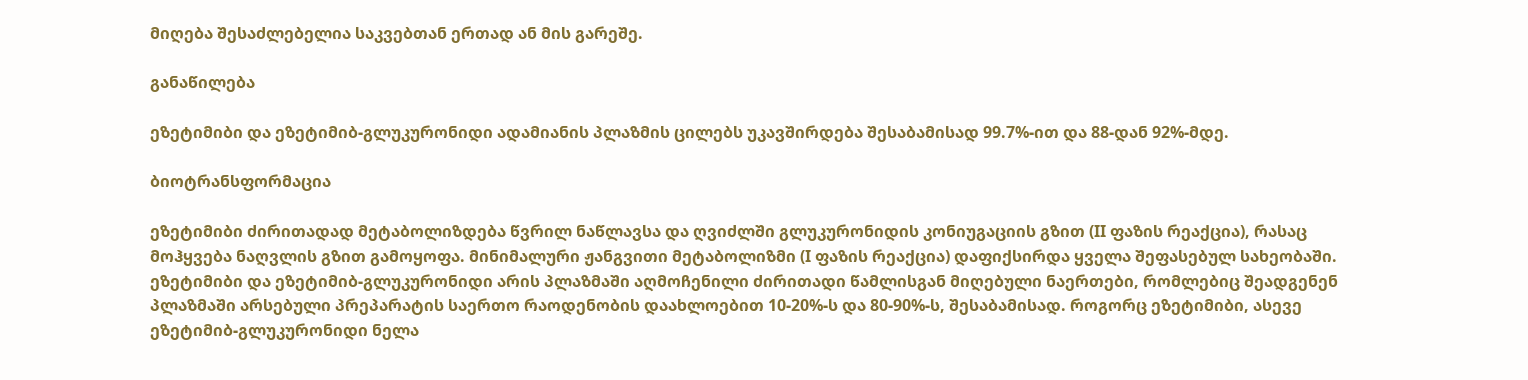მიღება შესაძლებელია საკვებთან ერთად ან მის გარეშე.

განაწილება

ეზეტიმიბი და ეზეტიმიბ-გლუკურონიდი ადამიანის პლაზმის ცილებს უკავშირდება შესაბამისად 99.7%-ით და 88-დან 92%-მდე.

ბიოტრანსფორმაცია

ეზეტიმიბი ძირითადად მეტაბოლიზდება წვრილ ნაწლავსა და ღვიძლში გლუკურონიდის კონიუგაციის გზით (II ფაზის რეაქცია), რასაც მოჰყვება ნაღვლის გზით გამოყოფა. მინიმალური ჟანგვითი მეტაბოლიზმი (I ფაზის რეაქცია) დაფიქსირდა ყველა შეფასებულ სახეობაში. ეზეტიმიბი და ეზეტიმიბ-გლუკურონიდი არის პლაზმაში აღმოჩენილი ძირითადი წამლისგან მიღებული ნაერთები, რომლებიც შეადგენენ პლაზმაში არსებული პრეპარატის საერთო რაოდენობის დაახლოებით 10-20%-ს და 80-90%-ს, შესაბამისად. როგორც ეზეტიმიბი, ასევე ეზეტიმიბ-გლუკურონიდი ნელა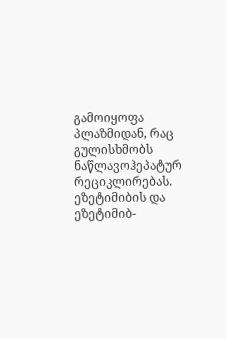გამოიყოფა პლაზმიდან, რაც გულისხმობს ნაწლავოჰეპატურ რეციკლირებას. ეზეტიმიბის და ეზეტიმიბ-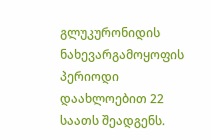გლუკურონიდის ნახევარგამოყოფის პერიოდი დაახლოებით 22 საათს შეადგენს.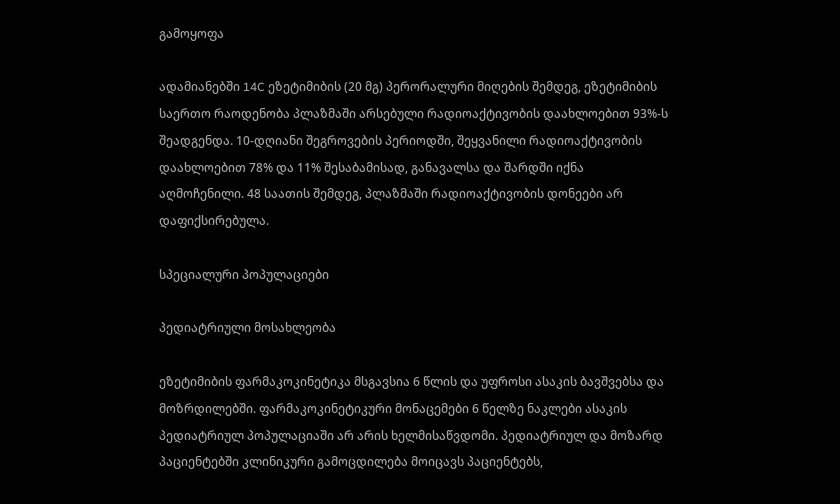გამოყოფა

ადამიანებში 14C ეზეტიმიბის (20 მგ) პერორალური მიღების შემდეგ, ეზეტიმიბის საერთო რაოდენობა პლაზმაში არსებული რადიოაქტივობის დაახლოებით 93%-ს შეადგენდა. 10-დღიანი შეგროვების პერიოდში, შეყვანილი რადიოაქტივობის დაახლოებით 78% და 11% შესაბამისად, განავალსა და შარდში იქნა აღმოჩენილი. 48 საათის შემდეგ, პლაზმაში რადიოაქტივობის დონეები არ დაფიქსირებულა.

სპეციალური პოპულაციები

პედიატრიული მოსახლეობა

ეზეტიმიბის ფარმაკოკინეტიკა მსგავსია 6 წლის და უფროსი ასაკის ბავშვებსა და მოზრდილებში. ფარმაკოკინეტიკური მონაცემები 6 წელზე ნაკლები ასაკის პედიატრიულ პოპულაციაში არ არის ხელმისაწვდომი. პედიატრიულ და მოზარდ პაციენტებში კლინიკური გამოცდილება მოიცავს პაციენტებს,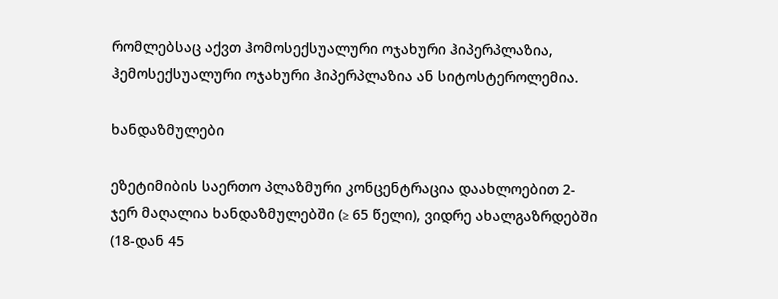რომლებსაც აქვთ ჰომოსექსუალური ოჯახური ჰიპერპლაზია, ჰემოსექსუალური ოჯახური ჰიპერპლაზია ან სიტოსტეროლემია.

ხანდაზმულები

ეზეტიმიბის საერთო პლაზმური კონცენტრაცია დაახლოებით 2-ჯერ მაღალია ხანდაზმულებში (≥ 65 წელი), ვიდრე ახალგაზრდებში (18-დან 45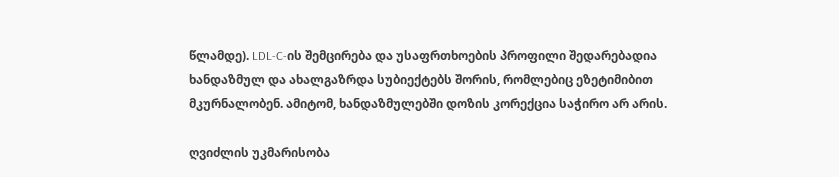წლამდე). LDL-C-ის შემცირება და უსაფრთხოების პროფილი შედარებადია ხანდაზმულ და ახალგაზრდა სუბიექტებს შორის, რომლებიც ეზეტიმიბით მკურნალობენ. ამიტომ, ხანდაზმულებში დოზის კორექცია საჭირო არ არის.

ღვიძლის უკმარისობა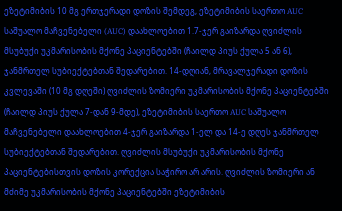ეზეტიმიბის 10 მგ ერთჯერადი დოზის შემდეგ, ეზეტიმიბის საერთო AUC საშუალო მაჩვენებელი (AUC) დაახლოებით 1.7-ჯერ გაიზარდა ღვიძლის მსუბუქი უკმარისობის მქონე პაციენტებში (ჩაილდ პიუს ქულა 5 ან 6), ჯანმრთელ სუბიექტებთან შედარებით. 14-დღიან, მრავალჯერადი დოზის კვლევაში (10 მგ დღეში) ღვიძლის ზომიერი უკმარისობის მქონე პაციენტებში (ჩაილდ პიუს ქულა 7-დან 9-მდე), ეზეტიმიბის საერთო AUC საშუალო მაჩვენებელი დაახლოებით 4-ჯერ გაიზარდა 1-ელ და 14-ე დღეს ჯანმრთელ სუბიექტებთან შედარებით. ღვიძლის მსუბუქი უკმარისობის მქონე პაციენტებისთვის დოზის კორექცია საჭირო არ არის. ღვიძლის ზომიერი ან მძიმე უკმარისობის მქონე პაციენტებში ეზეტიმიბის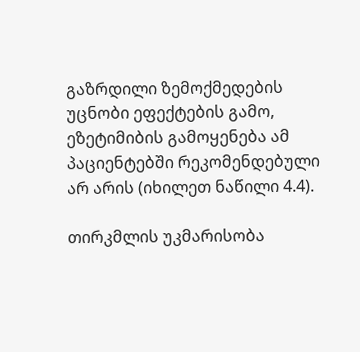გაზრდილი ზემოქმედების უცნობი ეფექტების გამო, ეზეტიმიბის გამოყენება ამ პაციენტებში რეკომენდებული არ არის (იხილეთ ნაწილი 4.4).

თირკმლის უკმარისობა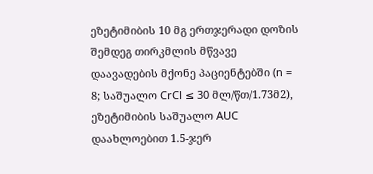ეზეტიმიბის 10 მგ ერთჯერადი დოზის შემდეგ თირკმლის მწვავე დაავადების მქონე პაციენტებში (n = 8; საშუალო CrCl ≤ 30 მლ/წთ/1.73მ2), ეზეტიმიბის საშუალო AUC დაახლოებით 1.5-ჯერ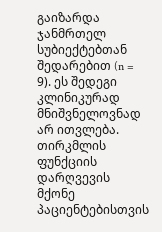გაიზარდა ჯანმრთელ სუბიექტებთან შედარებით (n = 9). ეს შედეგი კლინიკურად მნიშვნელოვნად არ ითვლება. თირკმლის ფუნქციის დარღვევის მქონე პაციენტებისთვის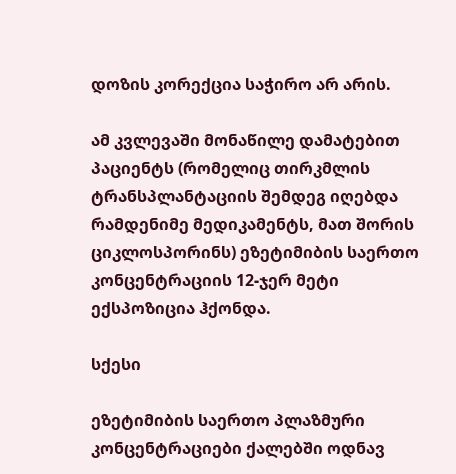დოზის კორექცია საჭირო არ არის.

ამ კვლევაში მონაწილე დამატებით პაციენტს (რომელიც თირკმლის ტრანსპლანტაციის შემდეგ იღებდა რამდენიმე მედიკამენტს, მათ შორის ციკლოსპორინს) ეზეტიმიბის საერთო კონცენტრაციის 12-ჯერ მეტი ექსპოზიცია ჰქონდა.

სქესი

ეზეტიმიბის საერთო პლაზმური კონცენტრაციები ქალებში ოდნავ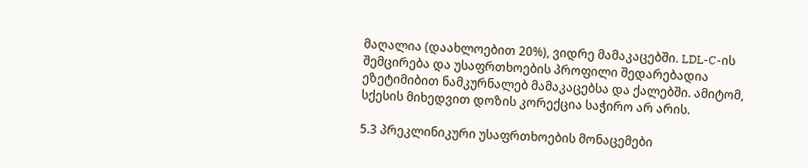მაღალია (დაახლოებით 20%), ვიდრე მამაკაცებში. LDL-C-ის შემცირება და უსაფრთხოების პროფილი შედარებადია ეზეტიმიბით ნამკურნალებ მამაკაცებსა და ქალებში. ამიტომ, სქესის მიხედვით დოზის კორექცია საჭირო არ არის.

5.3 პრეკლინიკური უსაფრთხოების მონაცემები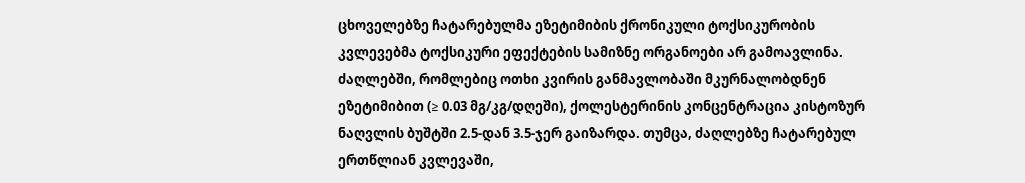ცხოველებზე ჩატარებულმა ეზეტიმიბის ქრონიკული ტოქსიკურობის კვლევებმა ტოქსიკური ეფექტების სამიზნე ორგანოები არ გამოავლინა. ძაღლებში, რომლებიც ოთხი კვირის განმავლობაში მკურნალობდნენ ეზეტიმიბით (≥ 0.03 მგ/კგ/დღეში), ქოლესტერინის კონცენტრაცია კისტოზურ ნაღვლის ბუშტში 2.5-დან 3.5-ჯერ გაიზარდა. თუმცა, ძაღლებზე ჩატარებულ ერთწლიან კვლევაში,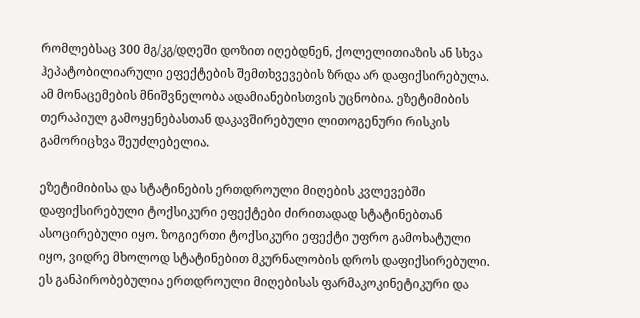რომლებსაც 300 მგ/კგ/დღეში დოზით იღებდნენ, ქოლელითიაზის ან სხვა ჰეპატობილიარული ეფექტების შემთხვევების ზრდა არ დაფიქსირებულა. ამ მონაცემების მნიშვნელობა ადამიანებისთვის უცნობია. ეზეტიმიბის თერაპიულ გამოყენებასთან დაკავშირებული ლითოგენური რისკის გამორიცხვა შეუძლებელია.

ეზეტიმიბისა და სტატინების ერთდროული მიღების კვლევებში დაფიქსირებული ტოქსიკური ეფექტები ძირითადად სტატინებთან ასოცირებული იყო. ზოგიერთი ტოქსიკური ეფექტი უფრო გამოხატული იყო, ვიდრე მხოლოდ სტატინებით მკურნალობის დროს დაფიქსირებული. ეს განპირობებულია ერთდროული მიღებისას ფარმაკოკინეტიკური და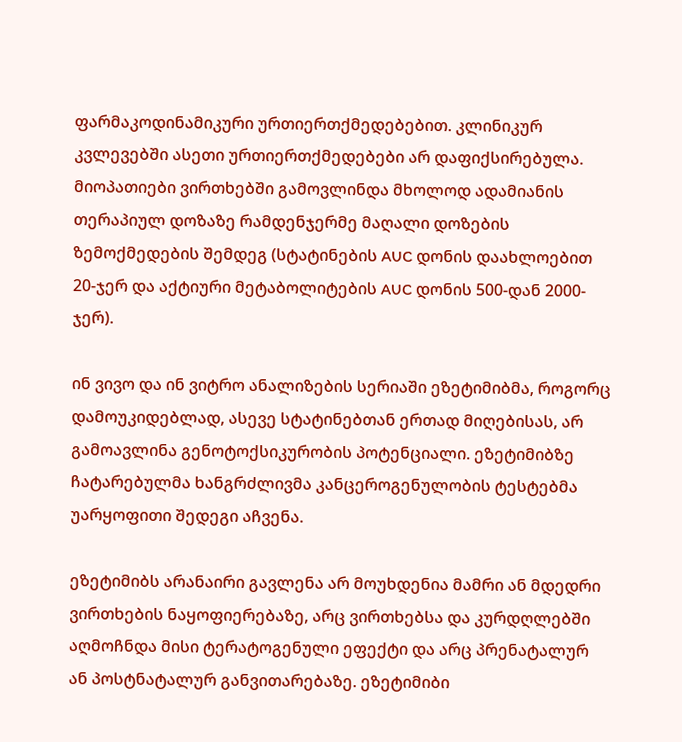ფარმაკოდინამიკური ურთიერთქმედებებით. კლინიკურ კვლევებში ასეთი ურთიერთქმედებები არ დაფიქსირებულა. მიოპათიები ვირთხებში გამოვლინდა მხოლოდ ადამიანის თერაპიულ დოზაზე რამდენჯერმე მაღალი დოზების ზემოქმედების შემდეგ (სტატინების AUC დონის დაახლოებით 20-ჯერ და აქტიური მეტაბოლიტების AUC დონის 500-დან 2000-ჯერ).

ინ ვივო და ინ ვიტრო ანალიზების სერიაში ეზეტიმიბმა, როგორც დამოუკიდებლად, ასევე სტატინებთან ერთად მიღებისას, არ გამოავლინა გენოტოქსიკურობის პოტენციალი. ეზეტიმიბზე ჩატარებულმა ხანგრძლივმა კანცეროგენულობის ტესტებმა უარყოფითი შედეგი აჩვენა.

ეზეტიმიბს არანაირი გავლენა არ მოუხდენია მამრი ან მდედრი ვირთხების ნაყოფიერებაზე, არც ვირთხებსა და კურდღლებში აღმოჩნდა მისი ტერატოგენული ეფექტი და არც პრენატალურ ან პოსტნატალურ განვითარებაზე. ეზეტიმიბი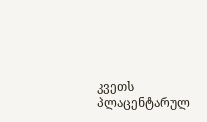კვეთს პლაცენტარულ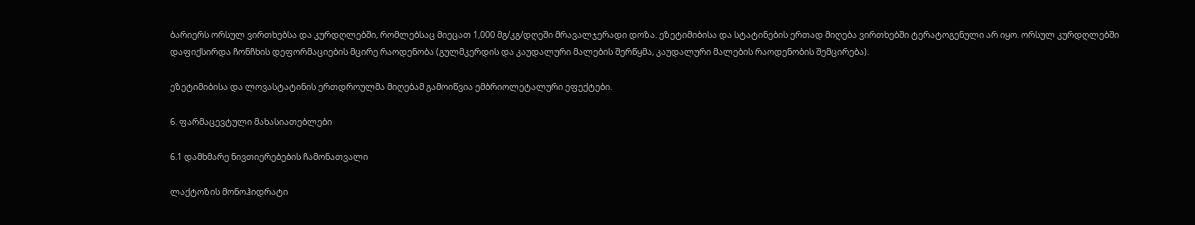ბარიერს ორსულ ვირთხებსა და კურდღლებში, რომლებსაც მიეცათ 1,000 მგ/კგ/დღეში მრავალჯერადი დოზა. ეზეტიმიბისა და სტატინების ერთად მიღება ვირთხებში ტერატოგენული არ იყო. ორსულ კურდღლებში დაფიქსირდა ჩონჩხის დეფორმაციების მცირე რაოდენობა (გულმკერდის და კაუდალური მალების შერწყმა, კაუდალური მალების რაოდენობის შემცირება).

ეზეტიმიბისა და ლოვასტატინის ერთდროულმა მიღებამ გამოიწვია ემბრიოლეტალური ეფექტები.

6. ფარმაცევტული მახასიათებლები

6.1 დამხმარე ნივთიერებების ჩამონათვალი

ლაქტოზის მონოჰიდრატი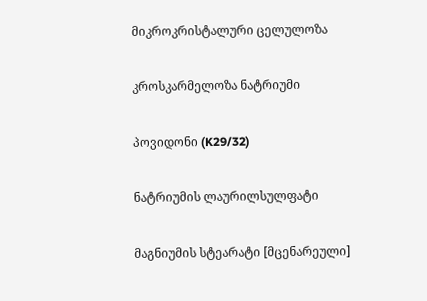მიკროკრისტალური ცელულოზა

კროსკარმელოზა ნატრიუმი

პოვიდონი (K29/32)

ნატრიუმის ლაურილსულფატი

მაგნიუმის სტეარატი [მცენარეული]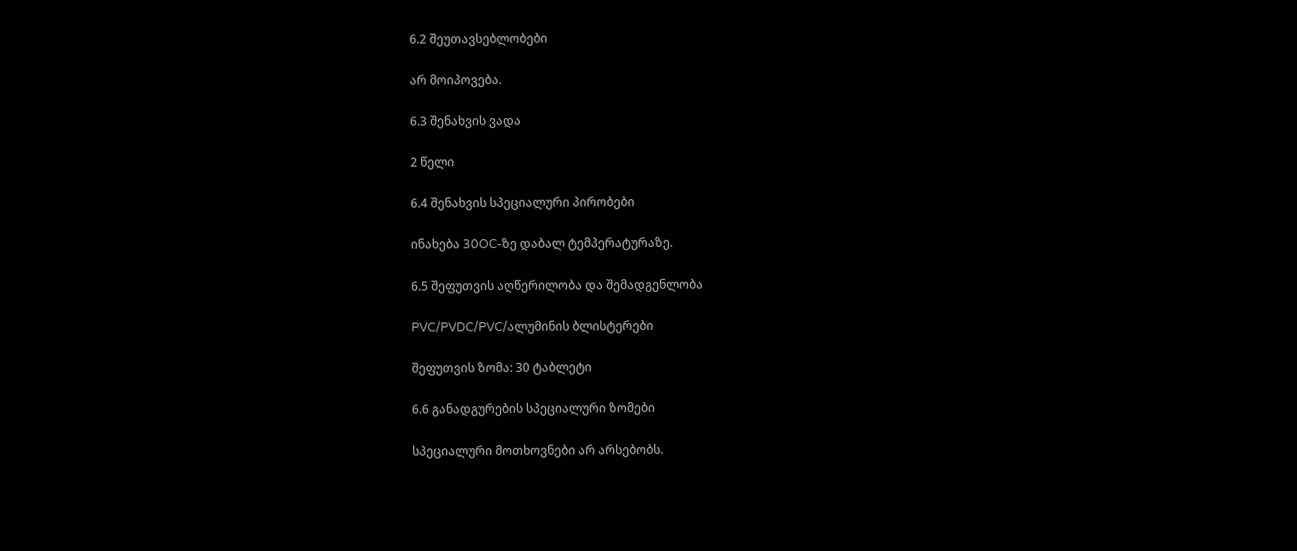6.2 შეუთავსებლობები

არ მოიპოვება.

6.3 შენახვის ვადა

2 წელი

6.4 შენახვის სპეციალური პირობები

ინახება 30OC-ზე დაბალ ტემპერატურაზე.

6.5 შეფუთვის აღწერილობა და შემადგენლობა

PVC/PVDC/PVC/ალუმინის ბლისტერები

შეფუთვის ზომა: 30 ტაბლეტი

6.6 განადგურების სპეციალური ზომები

სპეციალური მოთხოვნები არ არსებობს.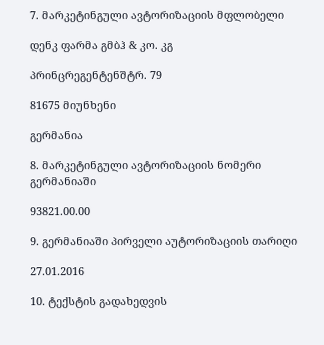7. მარკეტინგული ავტორიზაციის მფლობელი

დენკ ფარმა გმბჰ & კო. კგ

პრინცრეგენტენშტრ. 79

81675 მიუნხენი

გერმანია

8. მარკეტინგული ავტორიზაციის ნომერი გერმანიაში

93821.00.00

9. გერმანიაში პირველი აუტორიზაციის თარიღი

27.01.2016

10. ტექსტის გადახედვის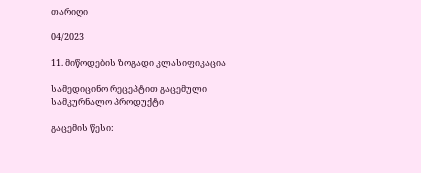თარიღი

04/2023

11. მიწოდების ზოგადი კლასიფიკაცია

სამედიცინო რეცეპტით გაცემული სამკურნალო პროდუქტი

გაცემის წესი: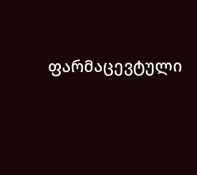ფარმაცევტული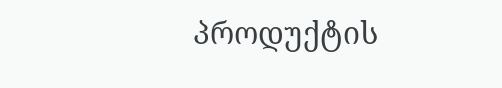პროდუქტის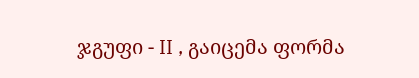ჯგუფი - II , გაიცემა ფორმა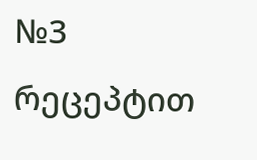№3 რეცეპტით